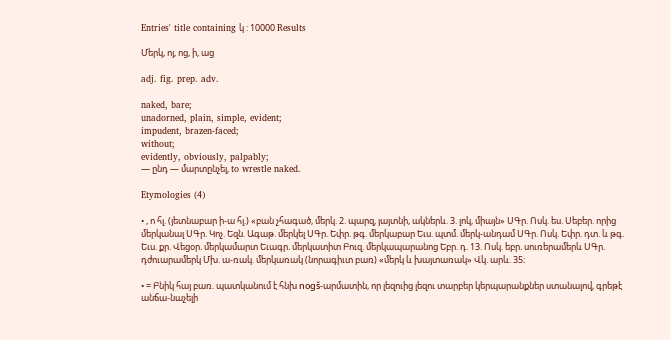Entries' title containing կ : 10000 Results

Մերկ, ոյ, ոց, ի, աց

adj. fig. prep. adv.

naked, bare;
unadorned, plain, simple, evident;
impudent, brazen-faced;
without;
evidently, obviously, palpably;
— ընդ — մարտընչել, to wrestle naked.

Etymologies (4)

• , ո հլ. (յետնաբար ի-ա հլ.) «բան չհագած, մերկ. 2. պարզ, յայտնի, ակներև. 3. լոկ, միայն» ՍԳր. Ոսկ. ես. Սեբեր. որից մերկանալ ՍԳր. Կոչ. Եզն. Ագաթ. մերկել ՍԳր. Եփր. թգ. մերկաբար Եւս. պտմ. մերկ-անդամ ՍԳր. Ոսկ. Եփր. դտ. և թգ. Եւս. քր. Վեցօր. մերկամարտ Եւագր. մերկատիտ Բուզ. մերկապարանոց Եբր. դ. 13. Ոսկ. եբր. սուռերամերև ՍԳր. դժուարամերկ Մխ. ա-ռակ. մերկառակ (նորագիւտ բառ) «մերկ և խայտառակ» Վկ. արև. 35։

• = Բնիկ հայ բառ. պատկանում է հնխ nоgš-արմատին, որ լեզուից լեզու տարբեր կերպարանքներ ստանալով, գրեթէ անճա-նաչելի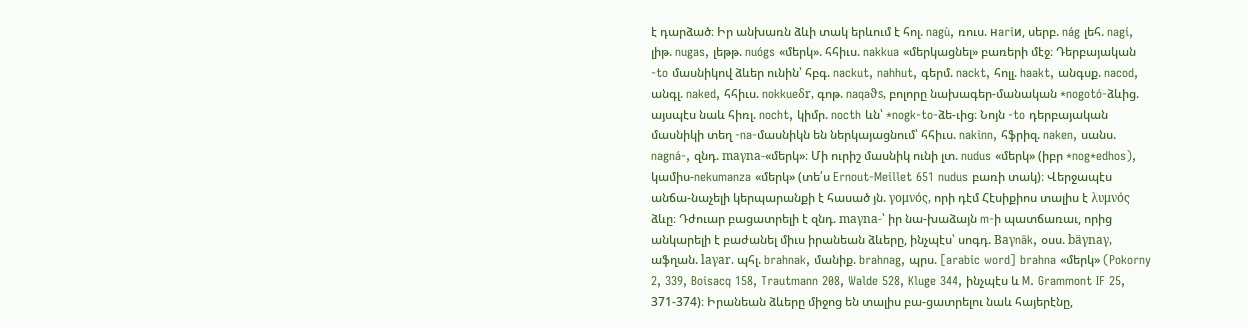է դարձած։ Իր անխառն ձևի տակ երևում է հոլ. nagù, ռուս. нariи, սերբ. nág լեհ. nagi, լիթ. nugas, լեթթ. nuógs «մերկ». հհիւս. nakkua «մերկացնել» բառերի մէջ։ Դերբայական -to մասնիկով ձևեր ունին՝ հբգ. nackut, nahhut, գերմ. nackt, հոլլ. haakt, անգսք. nacod, անգլ. naked, հհիւս. nokkueδr, գոթ. naqaϑs, բոլորը նախագեր-մանական *nogotó-ձևից. այսպէս նաև հիռլ. nocht, կիմր. nocth ևն՝ *nogk-to-ձե-ւից։ Նոյն -to դերբայական մասնիկի տեղ -na-մասնիկն են ներկայացնում՝ հհիւս. nakinn, հֆրիզ. naken, սանս. nagná-, զնդ. maγna-«մերկ»։ Մի ուրիշ մասնիկ ունի լտ. nudus «մերկ» (իբր *nog*edhos), կամիս-nekumanza «մերկ» (տե՛ս Ernout-Meillet 651 nudus բառի տակ)։ Վերջապէս անճա-նաչելի կերպարանքի է հասած յն. γομνός, որի դէմ Հէսիքիոս տալիս է λυμνός ձևը։ Դժուար բացատրելի է զնդ. maγna-՝ իր նա-խաձայն m-ի պատճառաւ, որից անկարելի է բաժանել միւս իրանեան ձևերը, ինչպէս՝ սոգդ. Baγnāk, օսս. bäγnaγ, աֆղան. laγar. պհլ. brahnak, մանիք. brahnag, պրս. [arabic word] brahna «մերկ» (Pokorny 2, 339, Boisacq 158, Trautmann 208, Walde 528, Kluge 344, ինչպէս և M. Grammont IF 25, 371-374)։ Իրանեան ձևերը միջոց են տալիս բա-ցատրելու նաև հայերէնը,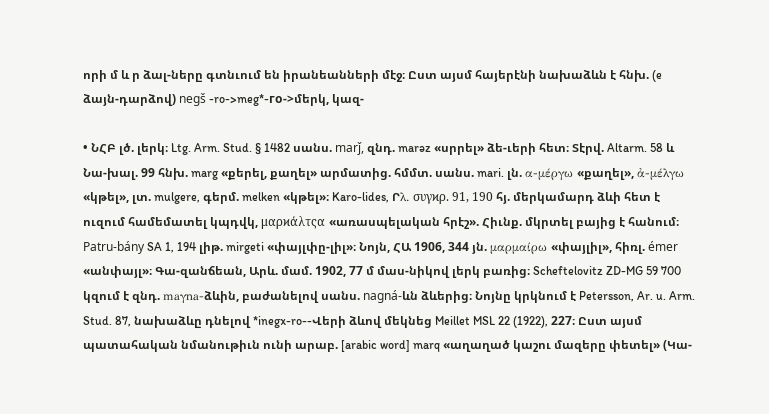որի մ և ր ձալ-ները գտնւում են իրանեանների մէջ։ Ըստ այսմ հայերէնի նախաձևն է հնխ. (e ձայն-դարձով) negš -ro->meg*-гo->մերկ, կազ-

• ՆՀԲ լծ. լերկ։ Ltg. Arm. Stud. § 1482 սանս. marǰ, զնդ. marəz «սրրել» ձե-ւերի հետ։ Տէրվ. Altarm. 58 և Նա-խալ. 99 հնխ. marg «քերել, քաղել» արմատից. հմմտ. սանս. mari. լն. α-μέργω «քաղել», ἀ-μέλγω «կթել», լտ. mulgere, գերմ. melken «կթել»։ Karo-lides, Րλ. συγϰρ. 91, 190 հյ. մերկամարդ ձևի հետ է ուզում համեմատել կպդվկ, μαρϰάλτςα «առասպելական հրէշ». Հիւնք. մկրտել բայից է հանում։ Patru-bány SA 1, 194 լիթ. mirgeti «փայլփը-լիլ»։ Նոյն, ՀԱ 1906, 344 յն. μαρμαίρω «փայլիլ», հիռլ. émer «անփայլ»։ Գա-զանճեան, Արև. մամ. 1902, 77 մ մաս-նիկով լերկ բառից։ Scheftelovitz ZD-MG 59 700 կզում է զնդ. maγna-ձևին, բաժանելով սանս. nagná-ևն ձևերից։ Նոյնը կրկնում է Petersson, Ar. u. Arm. Stud. 87, նախաձևը դնելով *inegx-ro--Վերի ձևով մեկնեց Meillet MSL 22 (1922), 227։ Ըստ այսմ պատահական նմանութիւն ունի արաբ. [arabic word] marq «աղաղած կաշու մազերը փետել» (Կա-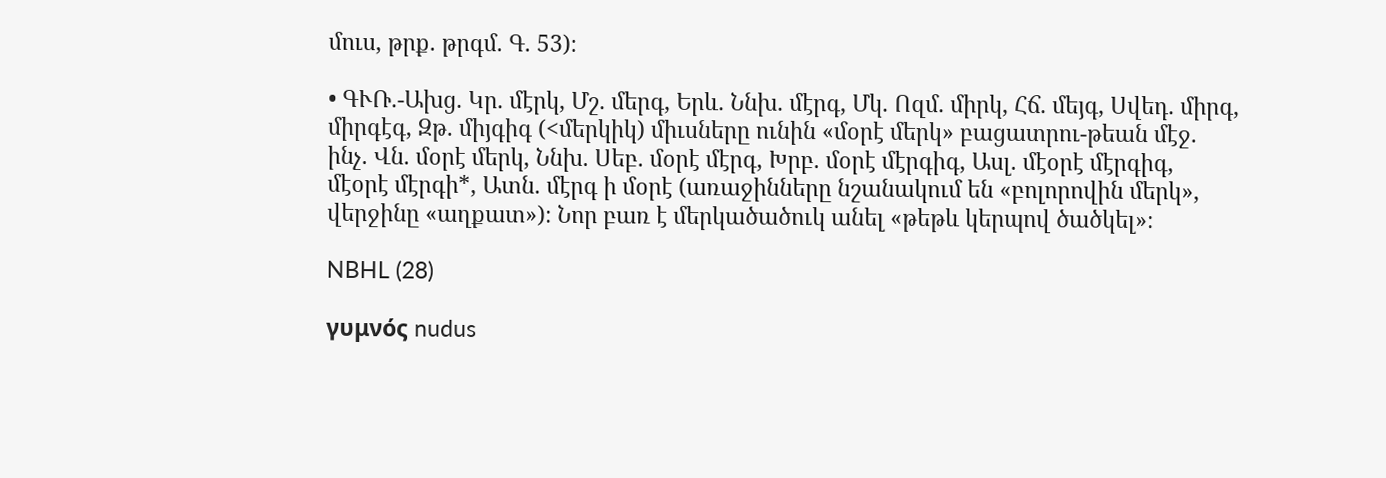մուս, թրք. թրգմ. Գ. 53)։

• ԳՒՌ.-Ախց. Կր. մէրկ, Մշ. մերգ, Երև. Ննխ. մէրգ, Մկ. Ոզմ. միրկ, Հճ. մեյգ, Սվեդ. միրգ, միրգէգ, Զթ. միյգիգ (<մերկիկ) միւսները ունին «մօրէ մերկ» բացատրու-թեան մէջ. ինչ. Վն. մօրէ մերկ, Ննխ. Սեբ. մօրէ մէրգ, Խրբ. մօրէ մէրգիգ, Ասլ. մէօրէ մէրգիգ, մէօրէ մէրգի*, Ատն. մէրգ ի մօրէ (առաջինները նշանակում են «բոլորովին մերկ», վերջինը «աղքատ»)։ Նոր բառ է մերկածածուկ անել «թեթև կերպով ծածկել»։

NBHL (28)

γυμνός nudus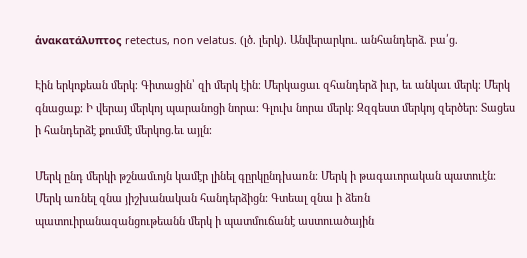ἁνακατάλυπτος retectus, non velatus. (լծ. լերկ). Անվերարկու. անհանդերձ. բա՛ց.

Էին երկոքեան մերկ։ Գիտացին՝ զի մերկ էին։ Մերկացաւ զհանդերձ իւր, եւ անկաւ մերկ։ Մերկ գնացաք։ Ի վերայ մերկոյ պարանոցի նորա։ Գլուխ նորա մերկ։ Զզգեստ մերկոյ զերծեր։ Տացես ի հանդերձէ քումմէ մերկոց.եւ այլն։

Մերկ ընդ մերկի թշնամւոյն կամէր լինել գըրկընդխառն։ Մերկ ի թագաւորական պատուէն։ Մերկ առնել զնա յիշխանական հանդերձիցն։ Գտեալ զնա ի ձեռն պատուիրանազանցութեանն մերկ ի պատմուճանէ աստուածային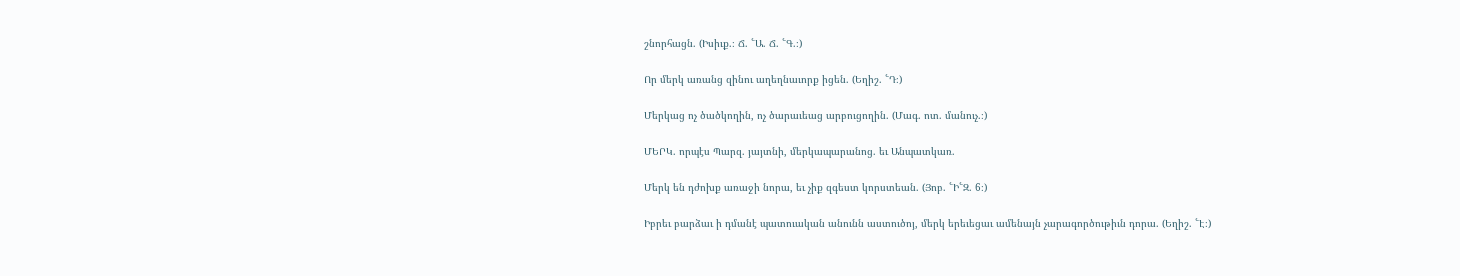շնորհացն. (Իսիւք.։ Ճ. ՟Ա. Ճ. ՟Գ.։)

Որ մերկ առանց զինու աղեղնաւորք իցեն. (Եղիշ. ՟Դ։)

Մերկաց ոչ ծածկողին, ոչ ծարաւեաց արբուցողին. (Մագ. ոտ. մանուչ.։)

ՄԵՐԿ. որպէս Պարզ. յայտնի, մերկապարանոց. եւ Անպատկառ.

Մերկ են դժոխք առաջի նորա, եւ չիք զգեստ կորստեան. (Յոբ. ՟Ի՟Զ. 6։)

Իբրեւ բարձաւ ի դմանէ պատուական անունն աստուծոյ, մերկ երեւեցաւ ամենայն չարագործութիւն դորա. (Եղիշ. ՟Է։)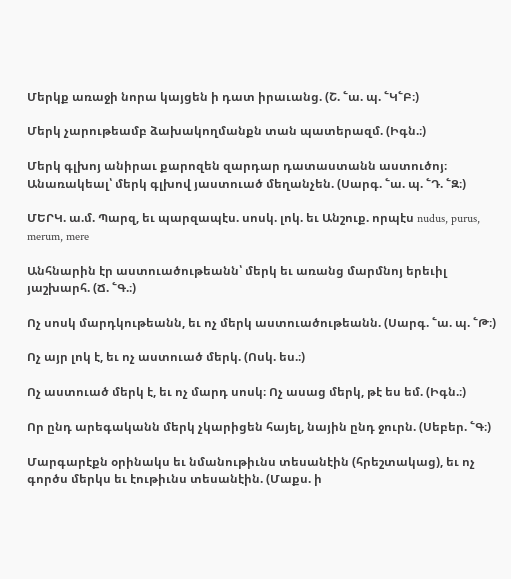Մերկք առաջի նորա կայցեն ի դատ իրաւանց. (Շ. ՟ա. պ. ՟Կ՟Բ։)

Մերկ չարութեամբ ձախակողմանքն տան պատերազմ. (Իգն.։)

Մերկ գլխոյ անիրաւ քարոզեն զարդար դատաստանն աստուծոյ։ Անառակեալ՝ մերկ գլխով յաստուած մեղանչեն. (Սարգ. ՟ա. պ. ՟Դ. ՟Զ։)

ՄԵՐԿ. ա.մ. Պարզ, եւ պարզապէս. սոսկ. լոկ. եւ Անշուք. որպէս nudus, purus, merum, mere

Անհնարին էր աստուածութեանն՝ մերկ եւ առանց մարմնոյ երեւիլ յաշխարհ. (Ճ. ՟Գ.։)

Ոչ սոսկ մարդկութեանն, եւ ոչ մերկ աստուածութեանն. (Սարգ. ՟ա. պ. ՟Թ։)

Ոչ այր լոկ է, եւ ոչ աստուած մերկ. (Ոսկ. ես.։)

Ոչ աստուած մերկ է, եւ ոչ մարդ սոսկ։ Ոչ ասաց մերկ, թէ ես եմ. (Իգն.։)

Որ ընդ արեգականն մերկ չկարիցեն հայել, նային ընդ ջուրն. (Սեբեր. ՟Գ։)

Մարգարէքն օրինակս եւ նմանութիւնս տեսանէին (հրեշտակաց), եւ ոչ գործս մերկս եւ էութիւնս տեսանէին. (Մաքս. ի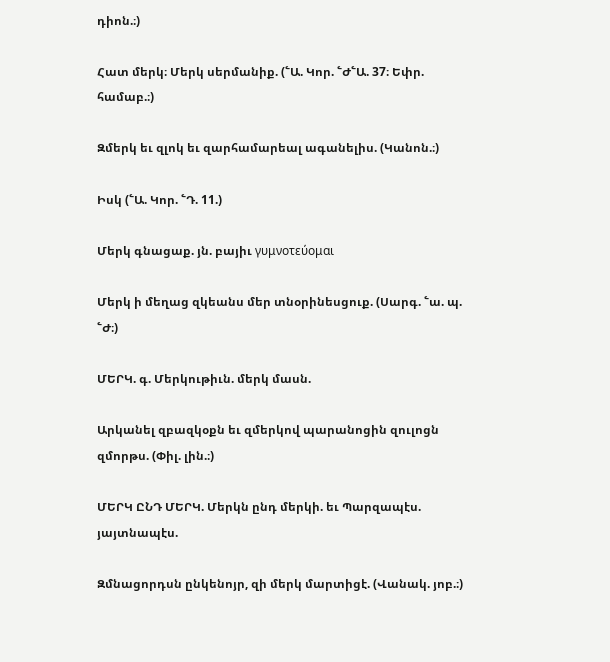դիոն.։)

Հատ մերկ։ Մերկ սերմանիք. (՟Ա. Կոր. ՟Ժ՟Ա. 37։ Եփր. համաբ.։)

Զմերկ եւ զլոկ եւ զարհամարեալ ագանելիս. (Կանոն.։)

Իսկ (՟Ա. Կոր. ՟Դ. 11.)

Մերկ գնացաք. յն. բայիւ γυμνοτεύομαι

Մերկ ի մեղաց զկեանս մեր տնօրինեսցուք. (Սարգ. ՟ա. պ. ՟Ժ։)

ՄԵՐԿ. գ. Մերկութիւն. մերկ մասն.

Արկանել զբազկօքն եւ զմերկով պարանոցին զուլոցն զմորթս. (Փիլ. լին.։)

ՄԵՐԿ ԸՆԴ ՄԵՐԿ. Մերկն ընդ մերկի. եւ Պարզապէս. յայտնապէս.

Զմնացորդսն ընկենոյր, զի մերկ մարտիցէ. (Վանակ. յոբ.։)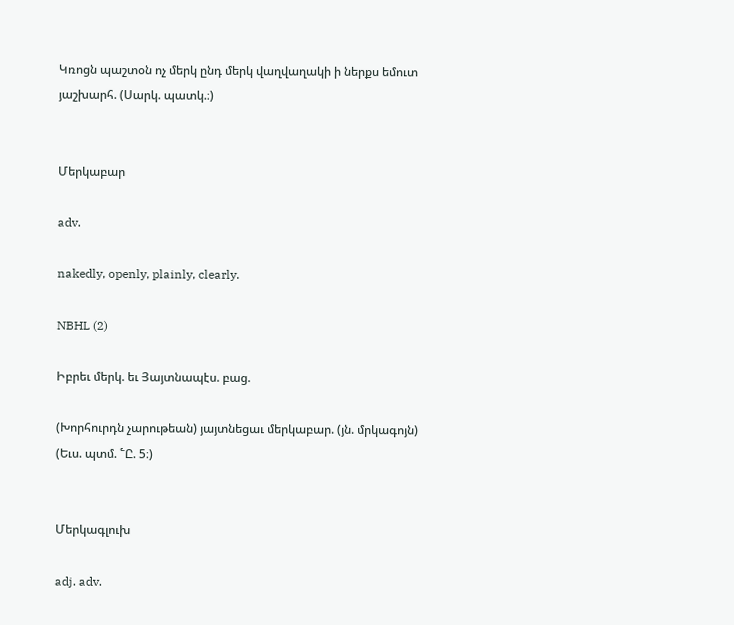Կռոցն պաշտօն ոչ մերկ ընդ մերկ վաղվաղակի ի ներքս եմուտ յաշխարհ. (Սարկ. պատկ.։)


Մերկաբար

adv.

nakedly, openly, plainly, clearly.

NBHL (2)

Իբրեւ մերկ. եւ Յայտնապէս. բաց.

(Խորհուրդն չարութեան) յայտնեցաւ մերկաբար. (յն. մրկագոյն) (Եւս. պտմ. ՟Ը. 5։)


Մերկագլուխ

adj. adv.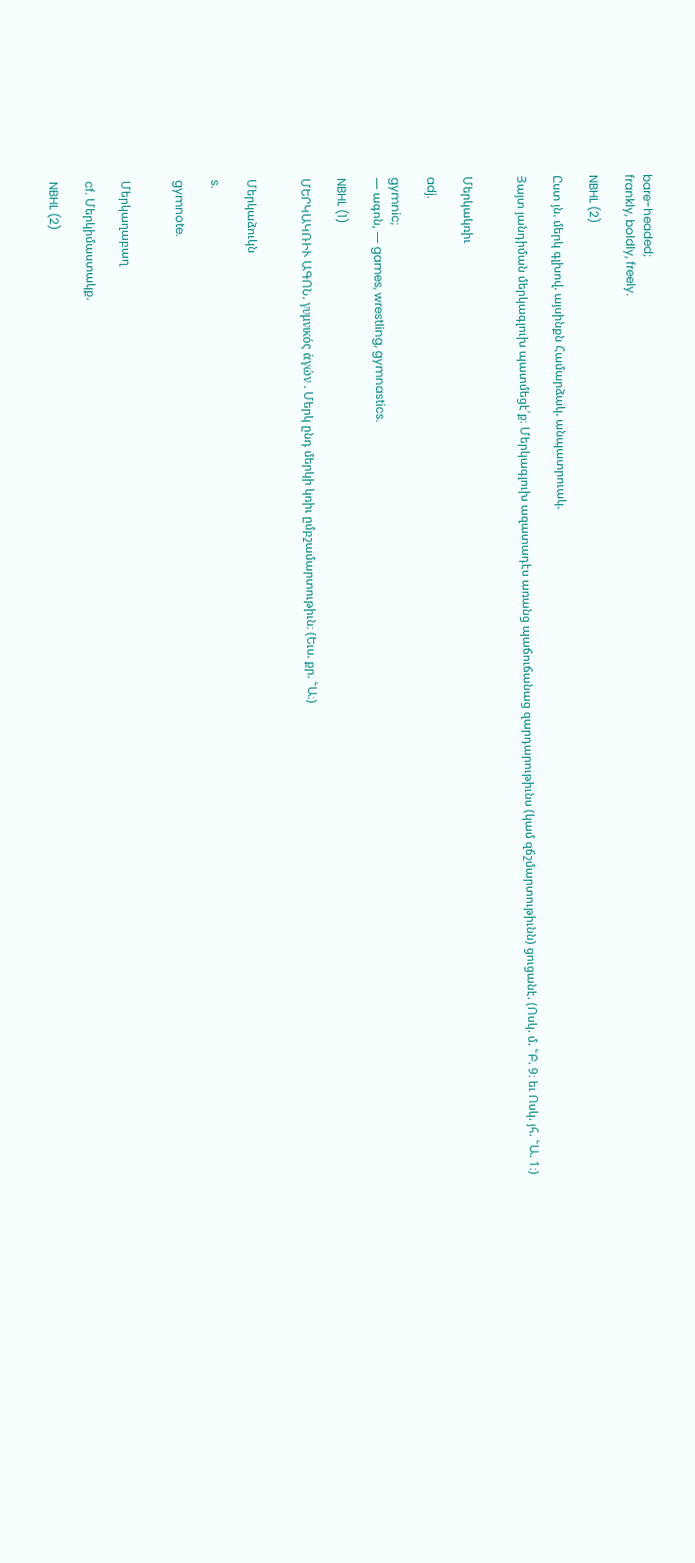bare-headed;
frankly, boldly, freely.

NBHL (2)

Ըստ յն. մերկ գլխով. այսինքն Համարձակ. անպատրուակ.

Յայտ յանդիման մերկագլուխ պատմեցէ՛ք։ Մերկագլուխ ազատադէս առանց պաճուճանաց զարդարութիւնս (կամ զճշմարտութիւնն) ցուցանէ. (Ոսկ. մ. ՟Բ. 9։ եւ Ոսկ. յհ. ՟Ա. 1։)


Մերկակռիւ

adj.

gymnic;
— ագոն, — games, wrestling, gymnastics.

NBHL (1)

ՄԵՐԿԱԿՌԻՒ ԱԳՈՆ. γυμνικός ἁγών . Մերկ ընդ մերկի կռիւ ըմբշամարտութիւն։ (Եւս. քր. ՟Ա։)


Մերկաձուկն

s.

gymnote.


Մերկաղաբաղ

cf. Մերկիմաստակք.

NBHL (2)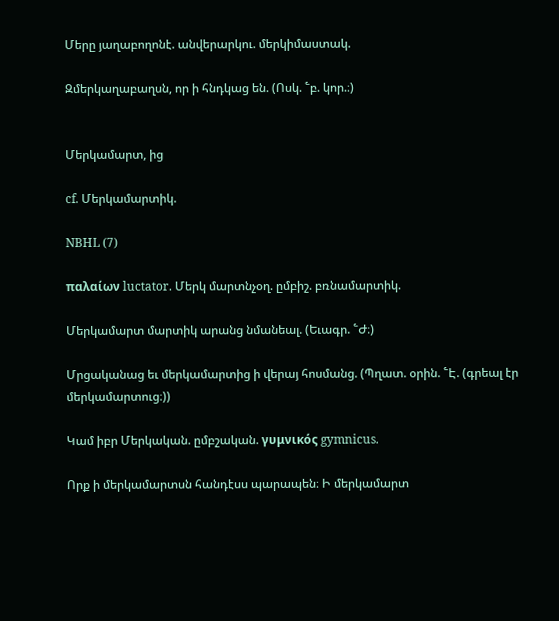Մերը յաղաբողոնէ. անվերարկու. մերկիմաստակ.

Զմերկաղաբաղսն, որ ի հնդկաց են. (Ոսկ. ՟բ. կոր.։)


Մերկամարտ, ից

cf. Մերկամարտիկ.

NBHL (7)

παλαίων luctator. Մերկ մարտնչօղ. ըմբիշ. բռնամարտիկ.

Մերկամարտ մարտիկ արանց նմանեալ. (Եւագր. ՟Ժ։)

Մրցականաց եւ մերկամարտից ի վերայ հոսմանց. (Պղատ. օրին. ՟Է. (գրեալ էր մերկամարտուց։))

Կամ իբր Մերկական. ըմբշական. γυμνικός gymnicus.

Որք ի մերկամարտսն հանդէսս պարապեն։ Ի մերկամարտ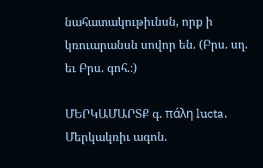նահատակութիւնսն, որք ի կռուարանսն սովոր են. (Բրս. սղ. եւ Բրս. գոհ.։)

ՄԵՐԿԱՄԱՐՏՔ գ. πάλη lucta. Մերկակռիւ ագոն.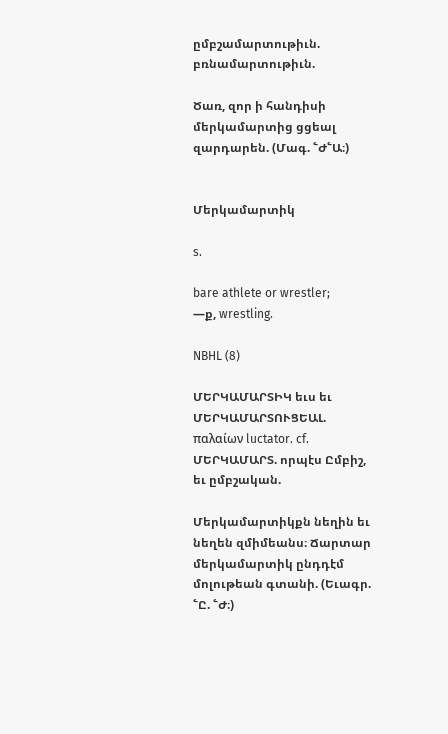ըմբշամարտութիւն. բռնամարտութիւն.

Ծառ, զոր ի հանդիսի մերկամարտից ցցեալ զարդարեն. (Մագ. ՟Ժ՟Ա։)


Մերկամարտիկ

s.

bare athlete or wrestler;
—ք, wrestling.

NBHL (8)

ՄԵՐԿԱՄԱՐՏԻԿ եւս եւ ՄԵՐԿԱՄԱՐՏՈՒՑԵԱԼ. παλαίων luctator. cf. ՄԵՐԿԱՄԱՐՏ. որպէս Ըմբիշ, եւ ըմբշական.

Մերկամարտիկքն նեղին եւ նեղեն զմիմեանս։ Ճարտար մերկամարտիկ ընդդէմ մոլութեան գտանի. (Եւագր. ՟Ը. ՟Ժ։)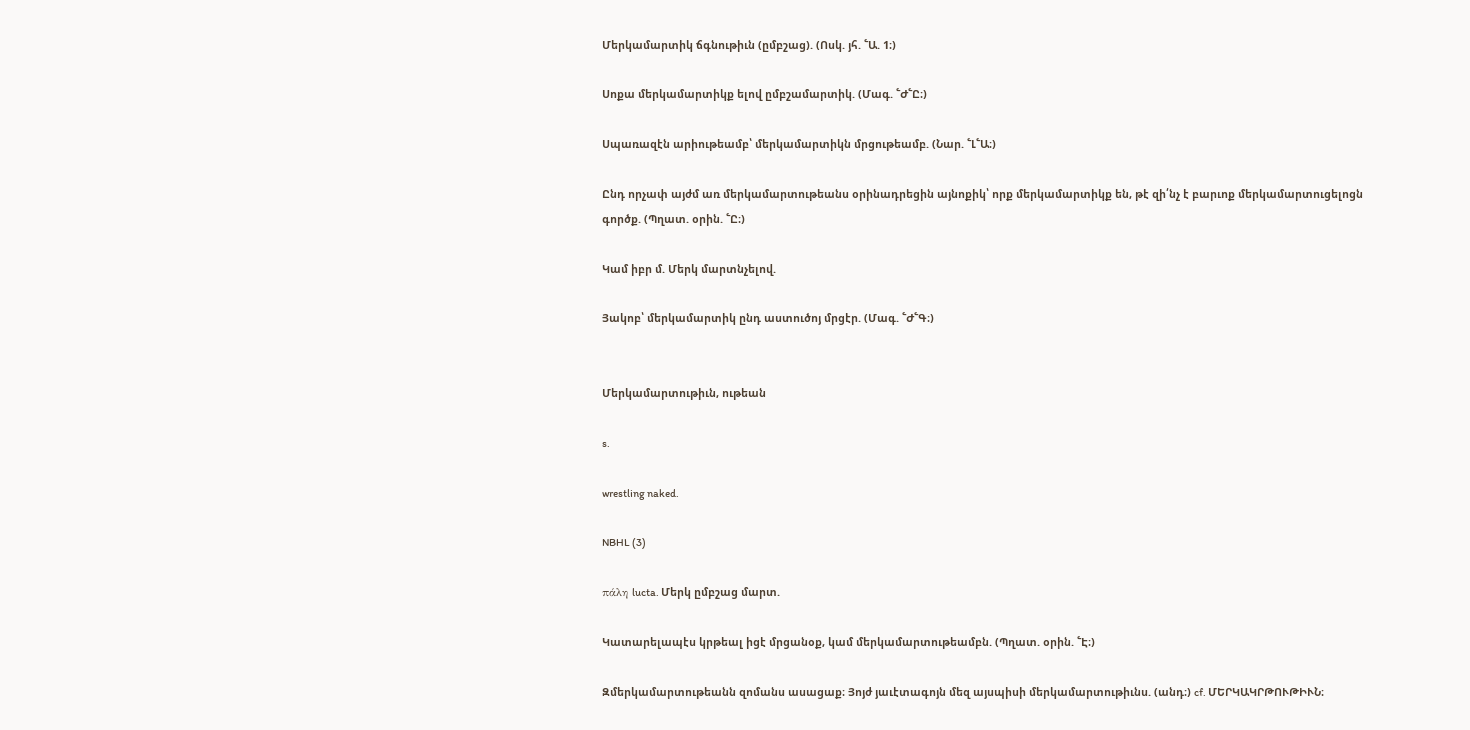Մերկամարտիկ ճգնութիւն (ըմբշաց). (Ոսկ. յհ. ՟Ա. 1։)

Սոքա մերկամարտիկք ելով ըմբշամարտիկ. (Մագ. ՟Ժ՟Ը։)

Սպառազէն արիութեամբ՝ մերկամարտիկն մրցութեամբ. (Նար. ՟Լ՟Ա։)

Ընդ որչափ այժմ առ մերկամարտութեանս օրինադրեցին այնոքիկ՝ որք մերկամարտիկք են, թէ զի՛նչ է բարւոք մերկամարտուցելոցն գործք. (Պղատ. օրին. ՟Ը։)

Կամ իբր մ. Մերկ մարտնչելով.

Յակոբ՝ մերկամարտիկ ընդ աստուծոյ մրցէր. (Մագ. ՟Ժ՟Գ։)


Մերկամարտութիւն, ութեան

s.

wrestling naked.

NBHL (3)

πάλη lucta. Մերկ ըմբշաց մարտ.

Կատարելապէս կրթեալ իցէ մրցանօք, կամ մերկամարտութեամբն. (Պղատ. օրին. ՟Է։)

Զմերկամարտութեանն զոմանս ասացաք։ Յոյժ յաւէտագոյն մեզ այսպիսի մերկամարտութիւնս. (անդ։) cf. ՄԵՐԿԱԿՐԹՈՒԹԻՒՆ։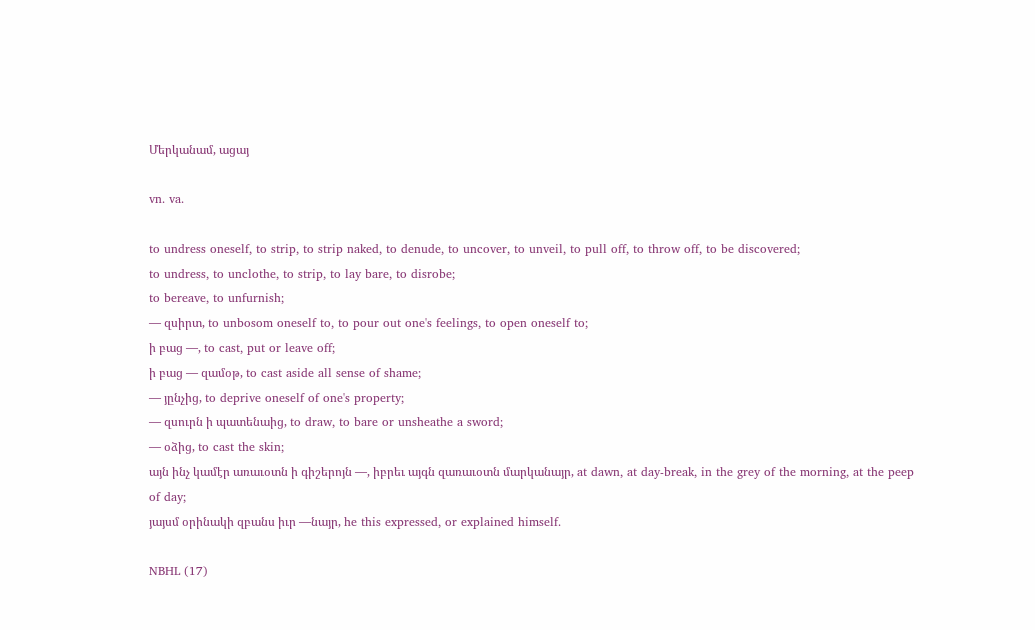Մերկանամ, ացայ

vn. va.

to undress oneself, to strip, to strip naked, to denude, to uncover, to unveil, to pull off, to throw off, to be discovered;
to undress, to unclothe, to strip, to lay bare, to disrobe;
to bereave, to unfurnish;
— զսիրտ, to unbosom oneself to, to pour out one's feelings, to open oneself to;
ի բաց —, to cast, put or leave off;
ի բաց — զամօթ, to cast aside all sense of shame;
— յընչից, to deprive oneself of one's property;
— զսուրն ի պատենաից, to draw, to bare or unsheathe a sword;
— օձից, to cast the skin;
այն ինչ կամէր առաւօտն ի գիշերոյն —, իբրեւ այգն զառաւօտն մարկանայր, at dawn, at day-break, in the grey of the morning, at the peep of day;
յայսմ օրինակի զբանս իւր —նայր, he this expressed, or explained himself.

NBHL (17)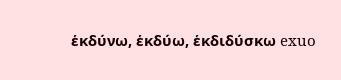ἑκδύνω, ἑκδύω, ἑκδιδύσκω exuo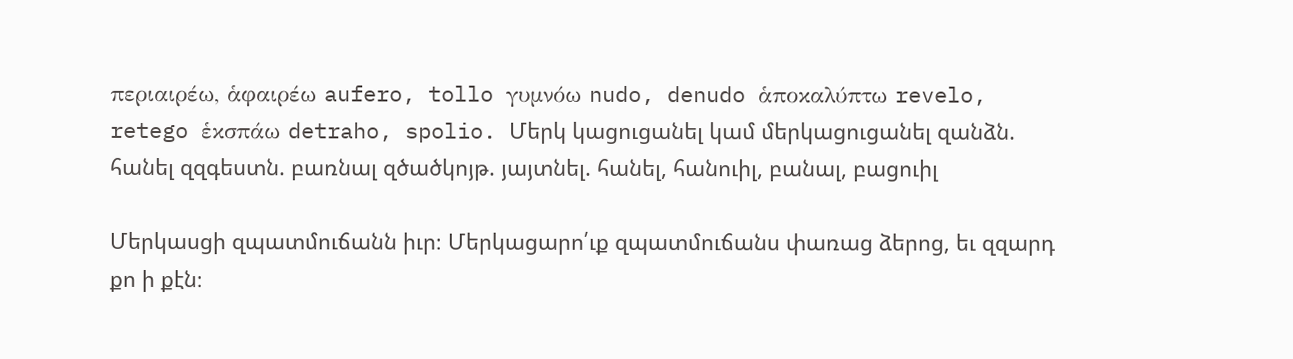περιαιρέω, ἁφαιρέω aufero, tollo γυμνόω nudo, denudo ἁποκαλύπτω revelo, retego ἑκσπάω detraho, spolio. Մերկ կացուցանել կամ մերկացուցանել զանձն. հանել զզգեստն. բառնալ զծածկոյթ. յայտնել. հանել, հանուիլ, բանալ, բացուիլ

Մերկասցի զպատմուճանն իւր։ Մերկացարո՛ւք զպատմուճանս փառաց ձերոց, եւ զզարդ քո ի քէն։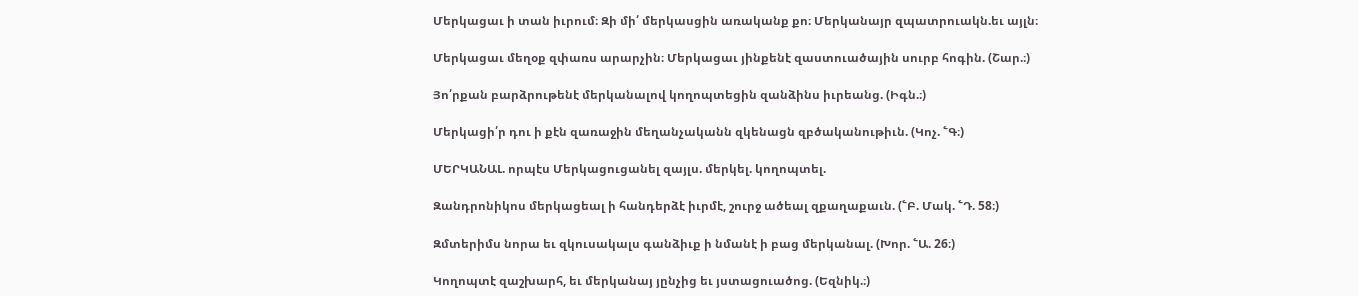Մերկացաւ ի տան իւրում։ Զի մի՛ մերկասցին առականք քո։ Մերկանայր զպատրուակն.եւ այլն։

Մերկացաւ մեղօք զփառս արարչին։ Մերկացաւ յինքենէ զաստուածային սուրբ հոգին. (Շար.։)

Յո՛րքան բարձրութենէ մերկանալով կողոպտեցին զանձինս իւրեանց. (Իգն.։)

Մերկացի՛ր դու ի քէն զառաջին մեղանչականն զկենացն զբծականութիւն. (Կոչ. ՟Գ։)

ՄԵՐԿԱՆԱԼ. որպէս Մերկացուցանել զայլս. մերկել. կողոպտել.

Զանդրոնիկոս մերկացեալ ի հանդերձէ իւրմէ, շուրջ ածեալ զքաղաքաւն. (՟Բ. Մակ. ՟Դ. 58։)

Զմտերիմս նորա եւ զկուսակալս գանձիւք ի նմանէ ի բաց մերկանալ. (Խոր. ՟Ա. 26։)

Կողոպտէ զաշխարհ, եւ մերկանայ յընչից եւ յստացուածոց. (Եզնիկ.։)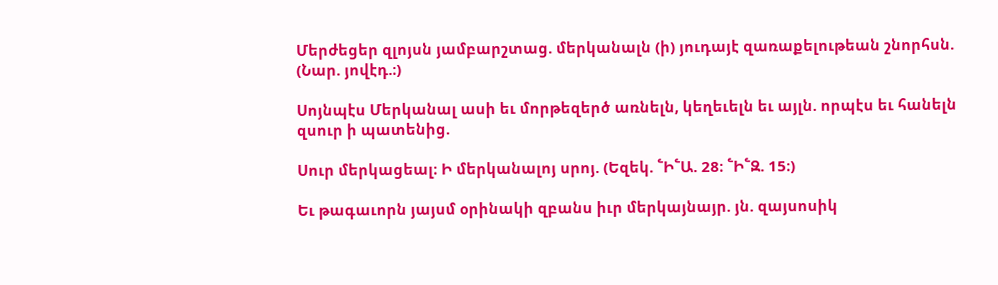Մերժեցեր զլոյսն յամբարշտաց. մերկանալն (ի) յուդայէ զառաքելութեան շնորհսն. (Նար. յովէդ.։)

Սոյնպէս Մերկանալ ասի եւ մորթեզերծ առնելն, կեղեւելն եւ այլն. որպէս եւ հանելն զսուր ի պատենից.

Սուր մերկացեալ։ Ի մերկանալոյ սրոյ. (Եզեկ. ՟Ի՟Ա. 28։ ՟Ի՟Զ. 15։)

Եւ թագաւորն յայսմ օրինակի զբանս իւր մերկայնայր. յն. զայսոսիկ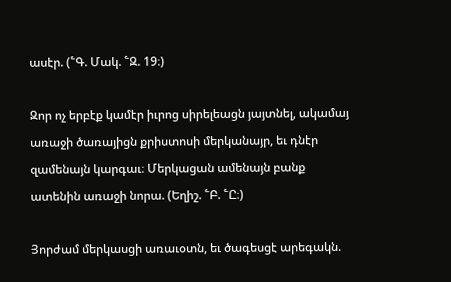ասէր. (՟Գ. Մակ. ՟Զ. 19։)

Զոր ոչ երբէք կամէր իւրոց սիրելեացն յայտնել, ակամայ առաջի ծառայիցն քրիստոսի մերկանայր, եւ դնէր զամենայն կարգաւ։ Մերկացան ամենայն բանք ատենին առաջի նորա. (Եղիշ. ՟Բ. ՟Ը։)

Յորժամ մերկասցի առաւօտն, եւ ծագեսցէ արեգակն.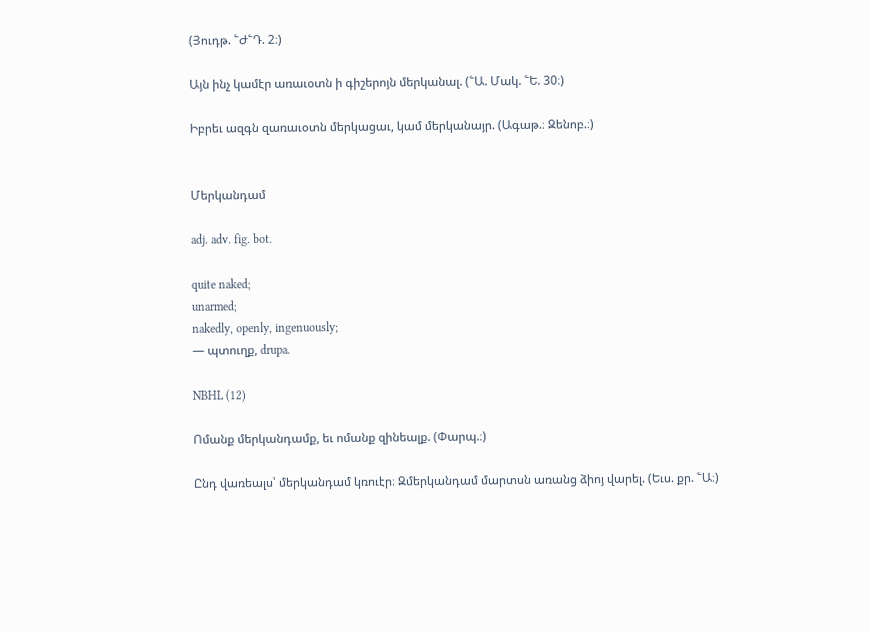(Յուդթ. ՟Ժ՟Դ. 2։)

Այն ինչ կամէր առաւօտն ի գիշերոյն մերկանալ. (՟Ա. Մակ. ՟Ե. 30։)

Իբրեւ ազգն զառաւօտն մերկացաւ, կամ մերկանայր. (Ագաթ.։ Զենոբ.։)


Մերկանդամ

adj. adv. fig. bot.

quite naked;
unarmed;
nakedly, openly, ingenuously;
— պտուղք, drupa.

NBHL (12)

Ոմանք մերկանդամք, եւ ոմանք զինեալք. (Փարպ.։)

Ընդ վառեալս՝ մերկանդամ կռուէր։ Զմերկանդամ մարտսն առանց ձիոյ վարել. (Եւս. քր. ՟Ա։)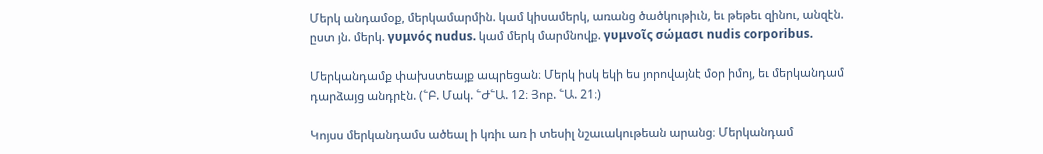Մերկ անդամօք, մերկամարմին. կամ կիսամերկ, առանց ծածկութիւն, եւ թեթեւ զինու, անզէն. ըստ յն. մերկ. γυμνός nudus. կամ մերկ մարմնովք. γυμνοῖς σώμασι nudis corporibus.

Մերկանդամք փախստեայք ապրեցան։ Մերկ իսկ եկի ես յորովայնէ մօր իմոյ, եւ մերկանդամ դարձայց անդրէն. (՟Բ. Մակ. ՟Ժ՟Ա. 12։ Յոբ. ՟Ա. 21։)

Կոյսս մերկանդամս ածեալ ի կռիւ առ ի տեսիլ նշաւակութեան արանց։ Մերկանդամ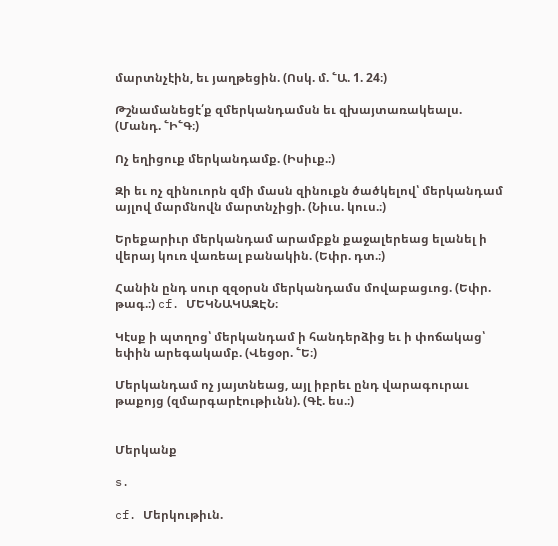մարտնչէին, եւ յաղթեցին. (Ոսկ. մ. ՟Ա. 1. 24։)

Թշնամանեցէ՛ք զմերկանդամսն եւ զխայտառակեալս. (Մանդ. ՟Ի՟Գ։)

Ոչ եղիցուք մերկանդամք. (Իսիւք.։)

Զի եւ ոչ զինուորն զմի մասն զինուքն ծածկելով՝ մերկանդամ այլով մարմնովն մարտնչիցի. (Նիւս. կուս.։)

Երեքարիւր մերկանդամ արամբքն քաջալերեաց ելանել ի վերայ կուռ վառեալ բանակին. (Եփր. դտ.։)

Հանին ընդ սուր զզօրսն մերկանդամս մովաբացւոց. (Եփր. թագ.։) cf. ՄԵԿՆԱԿԱԶԷՆ։

Կէսք ի պտղոց՝ մերկանդամ ի հանդերձից եւ ի փոճակաց՝ եփին արեգակամբ. (Վեցօր. ՟Ե։)

Մերկանդամ ոչ յայտնեաց, այլ իբրեւ ընդ վարագուրաւ թաքոյց (զմարգարէութիւնն). (Գէ. ես.։)


Մերկանք

s.

cf. Մերկութիւն.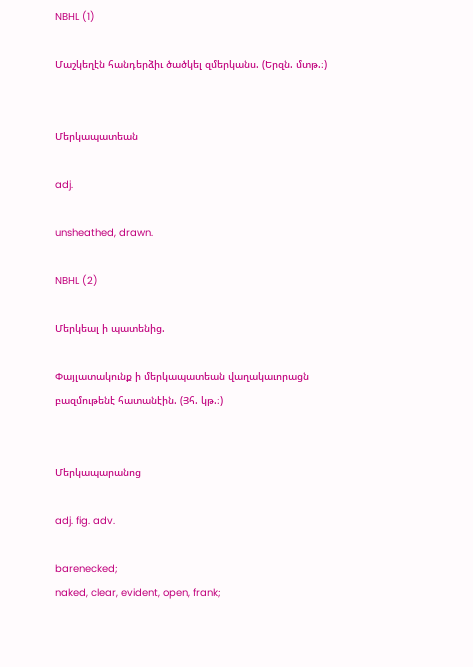NBHL (1)

Մաշկեղէն հանդերձիւ ծածկել զմերկանս. (Երզն. մտթ.։)


Մերկապատեան

adj.

unsheathed, drawn.

NBHL (2)

Մերկեալ ի պատենից.

Փայլատակունք ի մերկապատեան վաղակաւորացն բազմութենէ հատանէին. (Յհ. կթ.։)


Մերկապարանոց

adj. fig. adv.

barenecked;
naked, clear, evident, open, frank;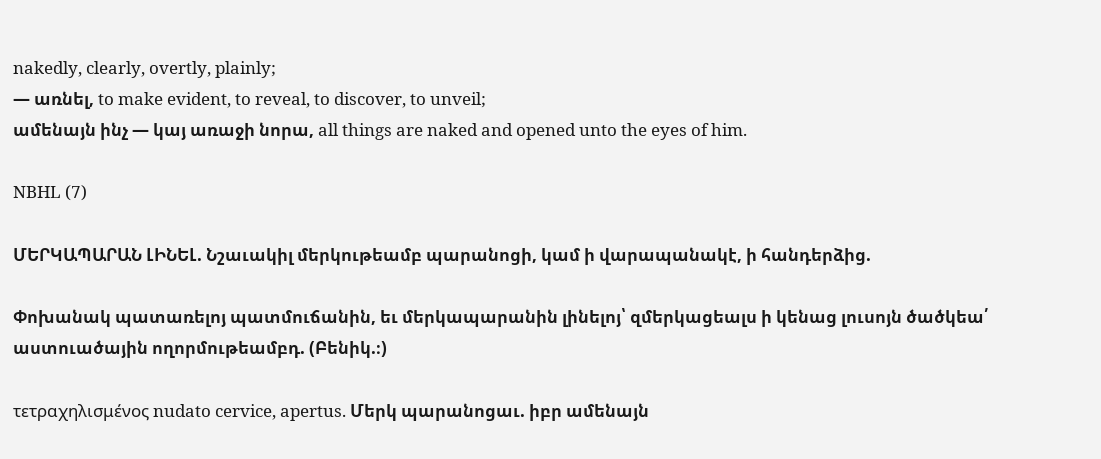nakedly, clearly, overtly, plainly;
— առնել, to make evident, to reveal, to discover, to unveil;
ամենայն ինչ — կայ առաջի նորա, all things are naked and opened unto the eyes of him.

NBHL (7)

ՄԵՐԿԱՊԱՐԱՆ ԼԻՆԵԼ. Նշաւակիլ մերկութեամբ պարանոցի, կամ ի վարապանակէ, ի հանդերձից.

Փոխանակ պատառելոյ պատմուճանին, եւ մերկապարանին լինելոյ՝ զմերկացեալս ի կենաց լուսոյն ծածկեա՛ աստուածային ողորմութեամբդ. (Բենիկ.։)

τετραχηλισμένος nudato cervice, apertus. Մերկ պարանոցաւ. իբր ամենայն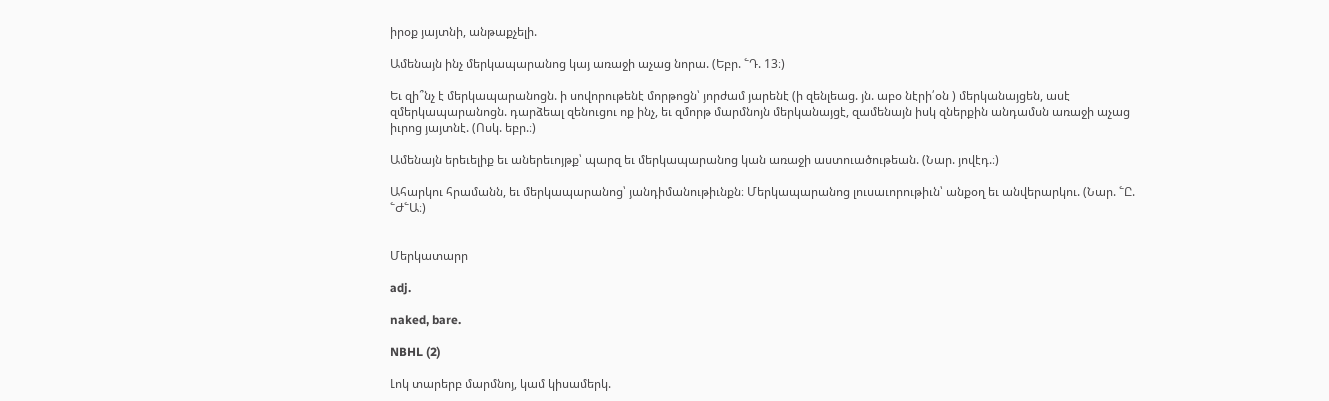իրօք յայտնի, անթաքչելի.

Ամենայն ինչ մերկապարանոց կայ առաջի աչաց նորա. (Եբր. ՟Դ. 13։)

Եւ զի՞նչ է մերկապարանոցն. ի սովորութենէ մորթոցն՝ յորժամ յարենէ (ի զենլեաց. յն. աբօ նէրի՛օն ) մերկանայցեն, ասէ զմերկապարանոցն. դարձեալ զենուցու ոք ինչ, եւ զմորթ մարմնոյն մերկանայցէ, զամենայն իսկ զներքին անդամսն առաջի աչաց իւրոց յայտնէ. (Ոսկ. եբր.։)

Ամենայն երեւելիք եւ աներեւոյթք՝ պարզ եւ մերկապարանոց կան առաջի աստուածութեան. (Նար. յովէդ.։)

Ահարկու հրամանն, եւ մերկապարանոց՝ յանդիմանութիւնքն։ Մերկապարանոց լուսաւորութիւն՝ անքօղ եւ անվերարկու. (Նար. ՟Ը. ՟Ժ՟Ա։)


Մերկատարր

adj.

naked, bare.

NBHL (2)

Լոկ տարերբ մարմնոյ, կամ կիսամերկ.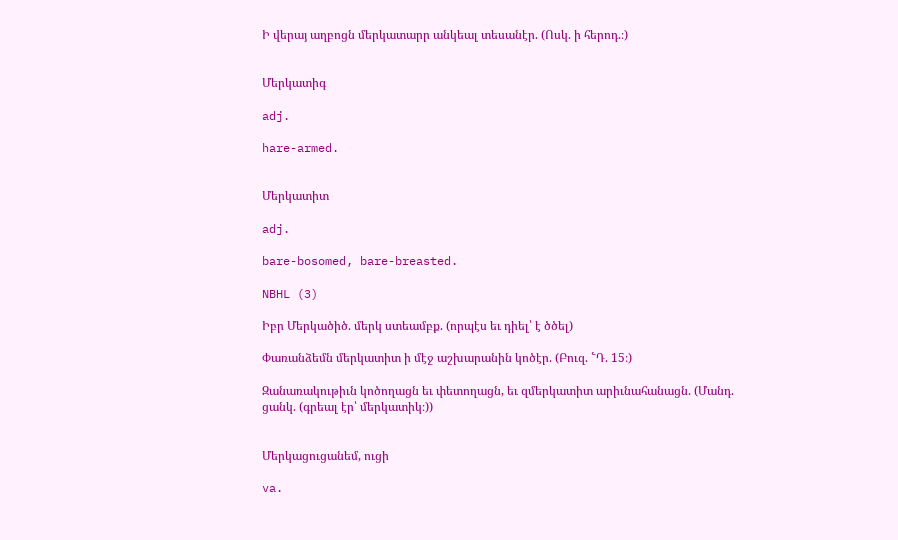Ի վերայ աղբոցն մերկատարր անկեալ տեսանէր. (Ոսկ. ի հերոդ.։)


Մերկատիգ

adj.

hare-armed.


Մերկատիտ

adj.

bare-bosomed, bare-breasted.

NBHL (3)

Իբր Մերկածիծ. մերկ ստեամբք. (որպէս եւ դիել՝ է ծծել)

Փառանձեմն մերկատիտ ի մէջ աշխարանին կոծէր. (Բուզ. ՟Դ. 15։)

Զանառակութիւն կոծողացն եւ փետողացն, եւ զմերկատիտ արիւնահանացն. (Մանդ. ցանկ. (գրեալ էր՝ մերկատիկ։))


Մերկացուցանեմ, ուցի

va.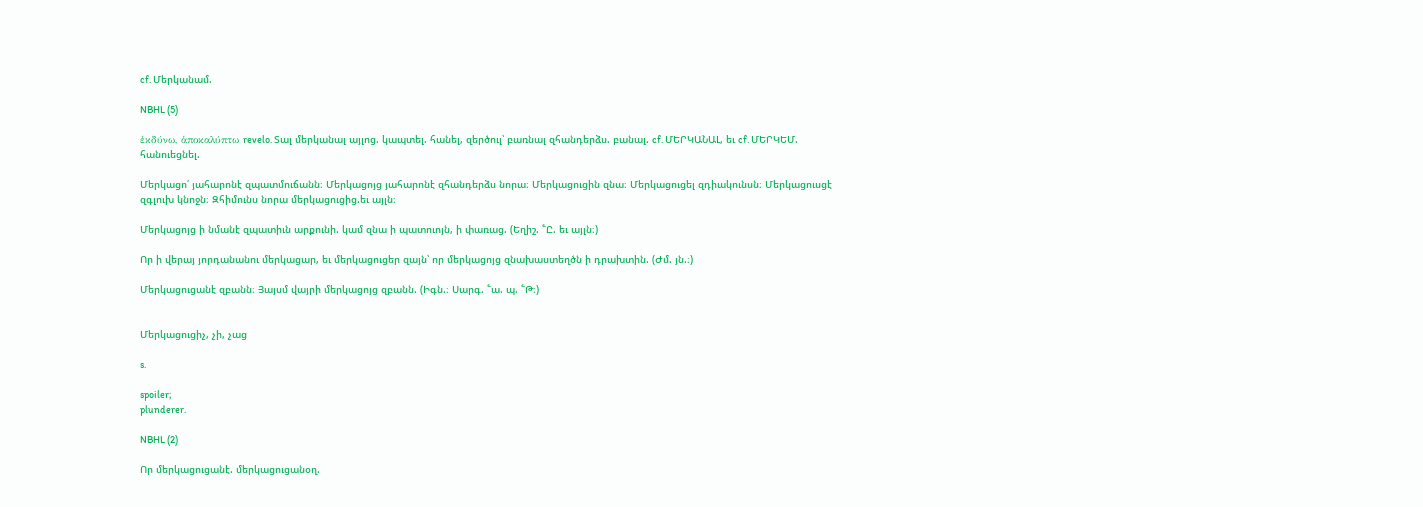cf. Մերկանամ.

NBHL (5)

ἑκδύνω, ἁποκαλύπτω revelo. Տալ մերկանալ այլոց. կապտել. հանել, զերծուլ՝ բառնալ զհանդերձս. բանալ. cf. ՄԵՐԿԱՆԱԼ, եւ cf. ՄԵՐԿԵՄ. հանուեցնել.

Մերկացո՛ յահարոնէ զպատմուճանն։ Մերկացոյց յահարոնէ զհանդերձս նորա։ Մերկացուցին զնա։ Մերկացուցել զդիակունսն։ Մերկացուսցէ զգլուխ կնոջն։ Զհիմունս նորա մերկացուցից.եւ այլն։

Մերկացոյց ի նմանէ զպատիւն արքունի. կամ զնա ի պատուոյն, ի փառաց. (Եղիշ. ՟Ը. եւ այլն։)

Որ ի վերայ յորդանանու մերկացար, եւ մերկացուցեր զայն՝ որ մերկացոյց զնախաստեղծն ի դրախտին. (Ժմ. յն.։)

Մերկացուցանէ զբանն։ Յայսմ վայրի մերկացոյց զբանն. (Իգն.։ Սարգ. ՟ա. պ. ՟Թ։)


Մերկացուցիչ, չի, չաց

s.

spoiler;
plunderer.

NBHL (2)

Որ մերկացուցանէ. մերկացուցանօղ.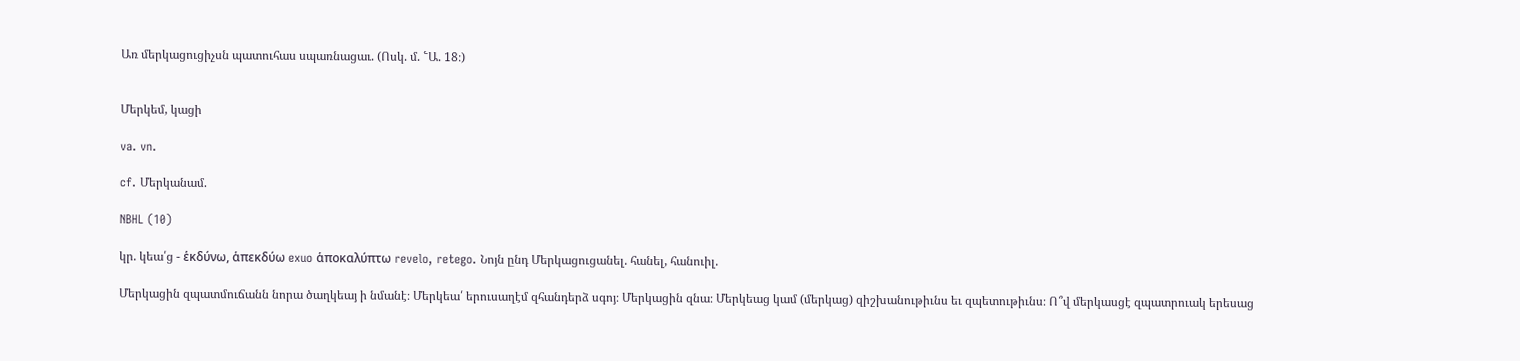Առ մերկացուցիչսն պատուհաս սպառնացաւ. (Ոսկ. մ. ՟Ա. 18։)


Մերկեմ, կացի

va. vn.

cf. Մերկանամ.

NBHL (10)

կր. կեա՛ց - ἑκδύνω, ἁπεκδύω exuo ἁποκαλύπτω revelo, retego. Նոյն ընդ Մերկացուցանել. հանել, հանուիլ.

Մերկացին զպատմուճանն նորա ծաղկեայ ի նմանէ։ Մերկեա՛ երուսաղէմ զհանդերձ սգոյ։ Մերկացին զնա։ Մերկեաց կամ (մերկաց) զիշխանութիւնս եւ զպետութիւնս։ Ո՞վ մերկասցէ զպատրուակ երեսաց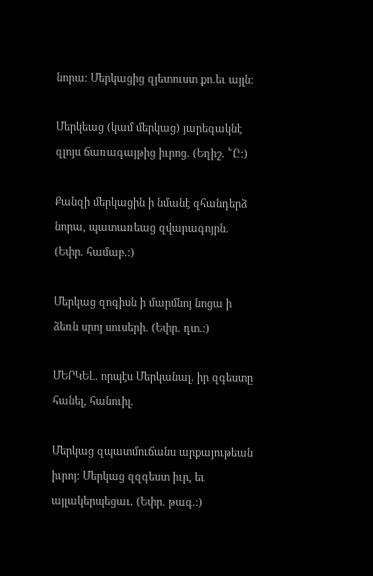նորա։ Մերկացից զյետուստ քո.եւ այլն։

Մերկեաց (կամ մերկաց) յարեգակնէ զլոյս ճառագայթից իւրոց. (Եղիշ. ՟Ը։)

Քանզի մերկացին ի նմանէ զհանդերձ նորա, պատառեաց զվարագոյրն. (Եփր. համաբ.։)

Մերկաց զոգիսն ի մարմնոյ նոցա ի ձեռն սրոյ սուսերի. (Եփր. դտ.։)

ՄԵՐԿԵԼ. որպէս Մերկանալ. իր զգեստը հանել, հանուիլ.

Մերկաց զպատմուճանս արքայութեան իւրոյ։ Մերկաց զզգեստ իւր, եւ այլակերպեցաւ. (Եփր. թագ.։)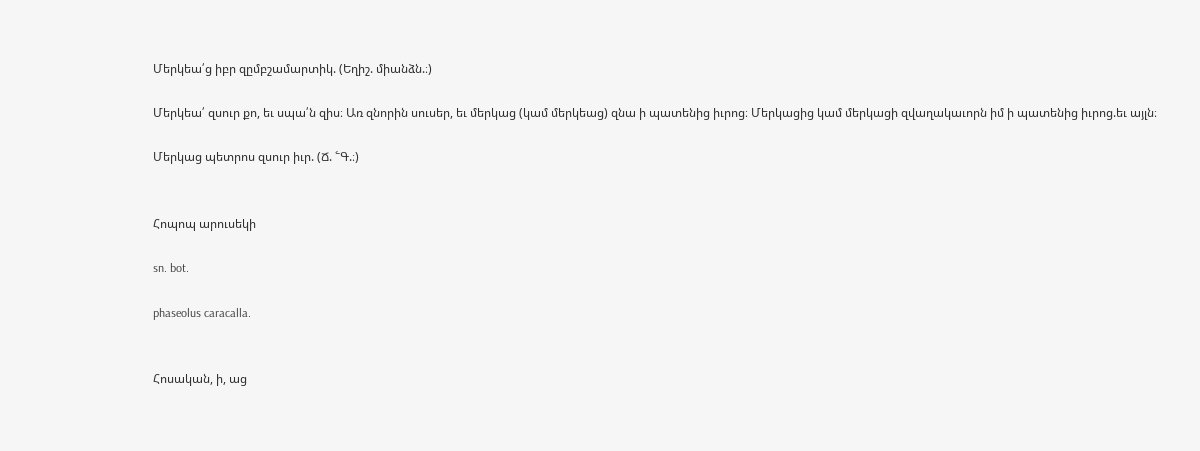Մերկեա՛ց իբր զըմբշամարտիկ. (Եղիշ. միանձն.։)

Մերկեա՛ զսուր քո, եւ սպա՛ն զիս։ Առ զնորին սուսեր, եւ մերկաց (կամ մերկեաց) զնա ի պատենից իւրոց։ Մերկացից կամ մերկացի զվաղակաւորն իմ ի պատենից իւրոց.եւ այլն։

Մերկաց պետրոս զսուր իւր. (Ճ. ՟Գ.։)


Հոպոպ արուսեկի

sn. bot.

phaseolus caracalla.


Հոսական, ի, աց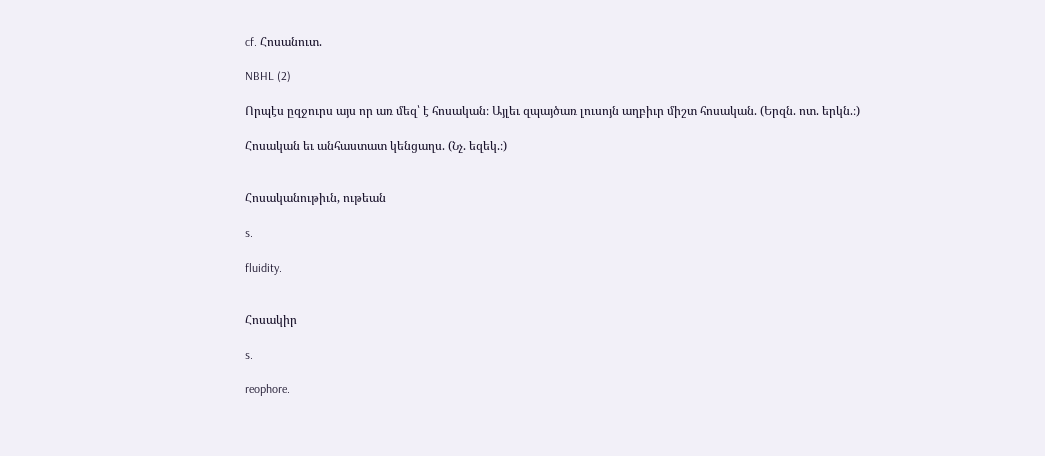cf. Հոսանուտ.

NBHL (2)

Որպէս ըզջուրս այս որ առ մեզ՝ է հոսական։ Այլեւ զպայծառ լուսոյն աղբիւր միշտ հոսական. (Երզն. ոտ. երկն.։)

Հոսական եւ անհաստատ կենցաղս. (Նչ. եզեկ.։)


Հոսականութիւն, ութեան

s.

fluidity.


Հոսակիր

s.

reophore.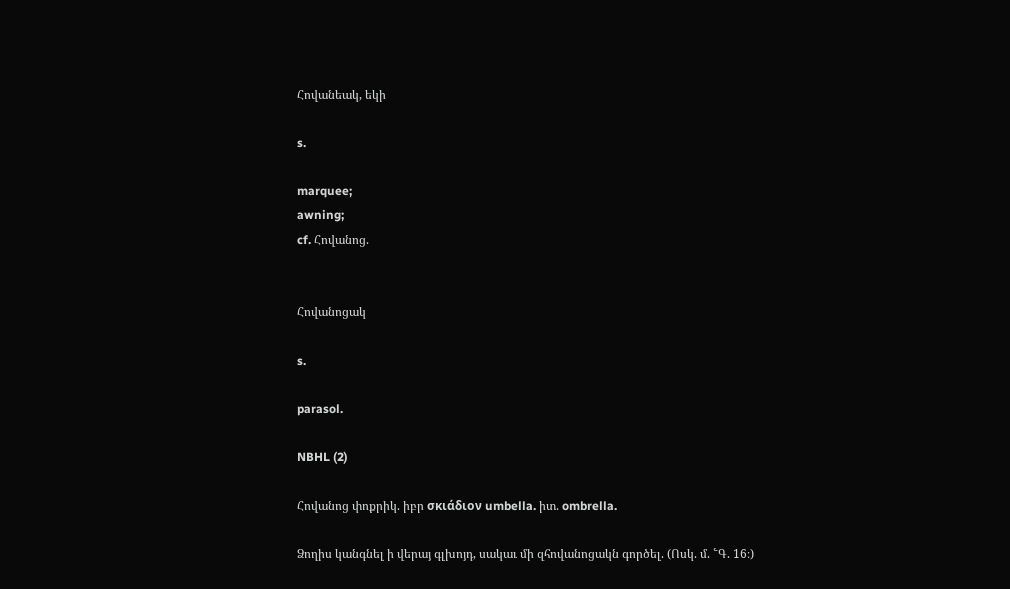Հովանեակ, եկի

s.

marquee;
awning;
cf. Հովանոց.


Հովանոցակ

s.

parasol.

NBHL (2)

Հովանոց փոքրիկ. իբր σκιάδιον umbella. իտ. ombrella.

Ձողիս կանգնել ի վերայ գլխոյդ, սակաւ մի զհովանոցակն գործել. (Ոսկ. մ. ՟Գ. 16։)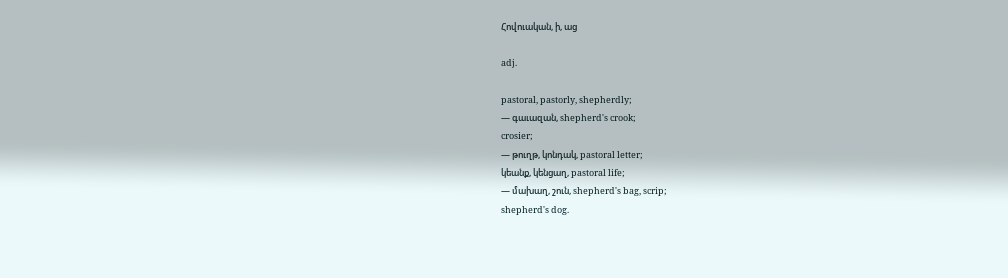Հովուական, ի, աց

adj.

pastoral, pastorly, shepherdly;
— գաւազան, shepherd's crook;
crosier;
— թուղթ, կոնդակ, pastoral letter;
կեանք, կենցաղ, pastoral life;
— մախաղ, շուն, shepherd's bag, scrip;
shepherd's dog.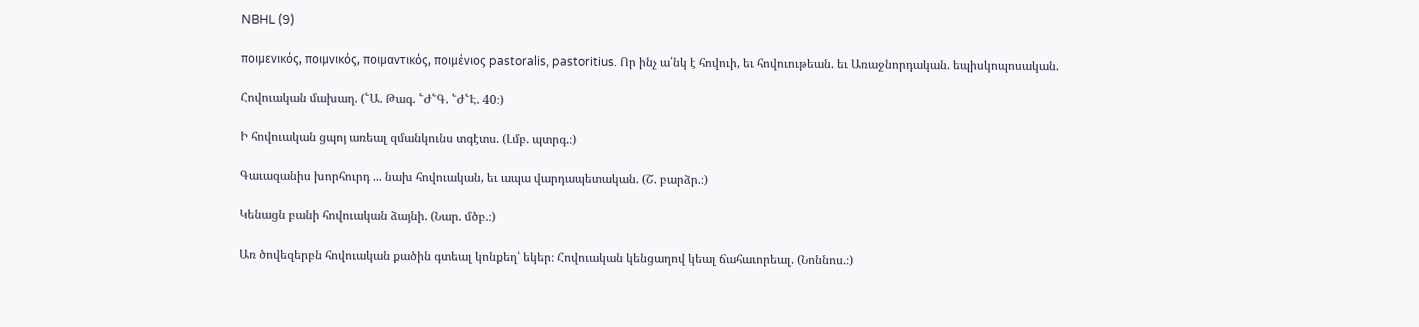NBHL (9)

ποιμενικός, ποιμνικός, ποιμαντικός, ποιμένιος pastoralis, pastoritius. Որ ինչ ա՛նկ է հովուի, եւ հովուութեան. եւ Առաջնորդական. եպիսկոպոսական.

Հովուական մախաղ. (՟Ա. Թագ. ՟Ժ՟Գ. ՟Ժ՟Է. 40։)

Ի հովուական ցպոյ առեալ զմանկունս տգէտս. (Լմբ. պտրգ.։)

Գաւազանիս խորհուրդ ... նախ հովուական, եւ ապա վարդապետական. (Շ. բարձր.։)

Կենացն բանի հովուական ձայնի. (Նար. մծբ.։)

Առ ծովեզերբն հովուական քածին գտեալ կոնքեղ՝ եկեր։ Հովուական կենցաղով կեալ ճահաւորեալ. (Նոննոս.։)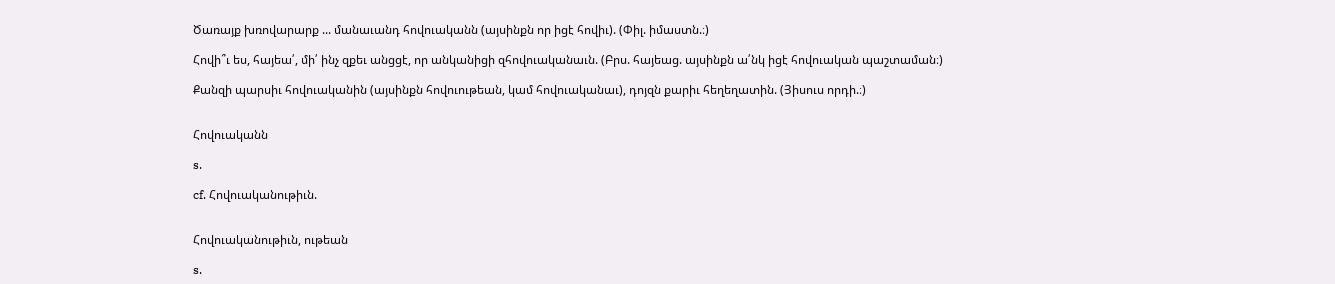Ծառայք խռովարարք ... մանաւանդ հովուականն (այսինքն որ իցէ հովիւ). (Փիլ. իմաստն.։)

Հովի՞ւ ես, հայեա՛, մի՛ ինչ զքեւ անցցէ, որ անկանիցի զհովուականաւն. (Բրս. հայեաց. այսինքն ա՛նկ իցէ հովուական պաշտաման։)

Քանզի պարսիւ հովուականին (այսինքն հովուութեան, կամ հովուականաւ), դոյզն քարիւ հեղեղատին. (Յիսուս որդի.։)


Հովուականն

s.

cf. Հովուականութիւն.


Հովուականութիւն, ութեան

s.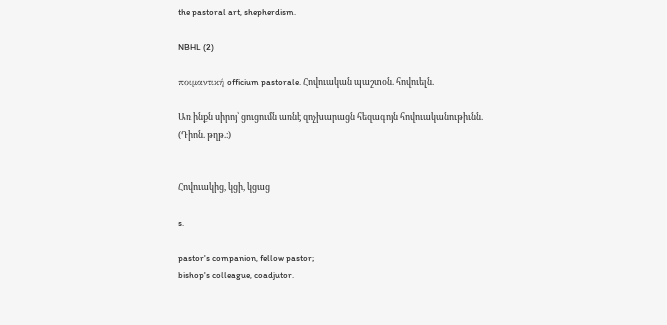the pastoral art, shepherdism.

NBHL (2)

ποιμαντική officium pastorale. Հովուական պաշտօն. հովուելն.

Առ ինքն սիրոյ՝ ցուցումն առնէ զոչխարացն հեզագոյն հովուականութիւնն. (Դիոն. թղթ.։)


Հովուակից, կցի, կցաց

s.

pastor's companion, fellow pastor;
bishop's colleague, coadjutor.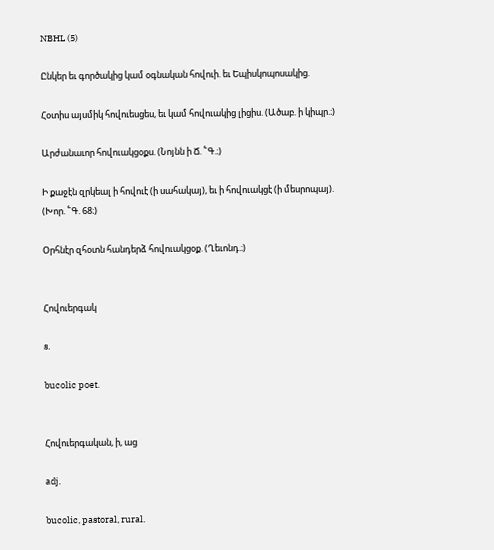NBHL (5)

Ընկեր եւ գործակից կամ օգնական հովուի. եւ Եպիսկոպոսակից.

Հօտիս այսմիկ հովուեսցես, եւ կամ հովուակից լիցիս. (Ածաբ. ի կիպր.։)

Արժանաւոր հովուակցօքս. (Նոյնն ի Ճ. ՟Գ.։)

Ի քաջէն զրկեալ ի հովուէ (ի սահակայ), եւ ի հովուակցէ (ի մեսրոպայ). (Խոր. ՟Գ. 68։)

Օրհնէր զհօտն հանդերձ հովուակցօք. (Ղեւոնդ.։)


Հովուերգակ

s.

bucolic poet.


Հովուերգական, ի, աց

adj.

bucolic, pastoral, rural.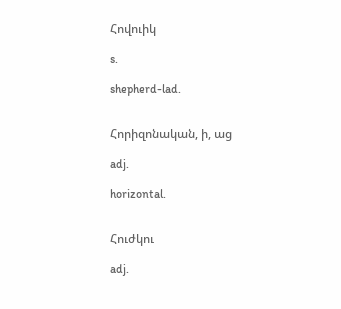Հովուիկ

s.

shepherd-lad.


Հորիզոնական, ի, աց

adj.

horizontal.


Հուժկու

adj.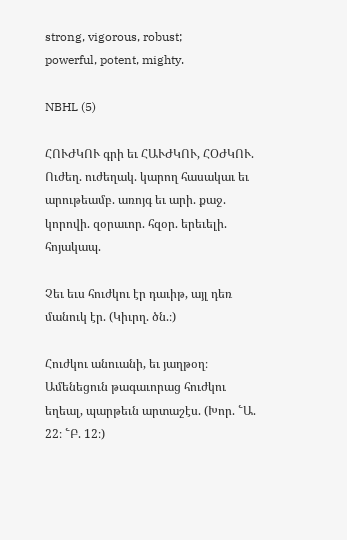strong, vigorous, robust;
powerful, potent, mighty.

NBHL (5)

ՀՈՒԺԿՈՒ գրի եւ ՀԱՒԺԿՈՒ, ՀՕԺԿՈՒ. Ուժեղ. ուժեղակ. կարող հասակաւ եւ արութեամբ. առոյգ եւ արի. քաջ. կորովի. զօրաւոր. հզօր. երեւելի. հոյակապ.

Չեւ եւս հուժկու էր դաւիթ, այլ դեռ մանուկ էր. (Կիւրղ. ծն.։)

Հուժկու անուանի, եւ յաղթօղ։ Ամենեցուն թագաւորաց հուժկու եղեալ, պարթեւն արտաշէս. (Խոր. ՟Ա. 22։ ՟Բ. 12։)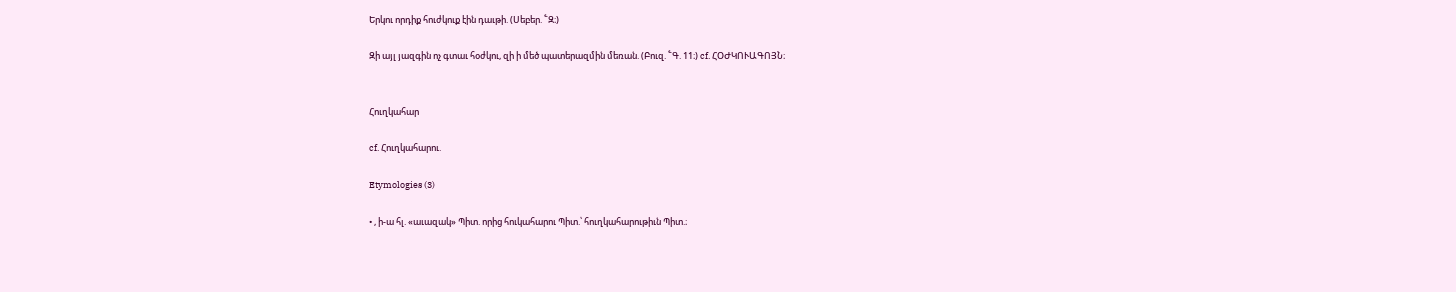Երկու որդիք հուժկուք էին դաւթի. (Սեբեր. ՟Զ։)

Զի այլ յազգին ոչ գտաւ հօժկու, զի ի մեծ պատերազմին մեռան. (Բուզ. ՟Գ. 11։) cf. ՀՕԺԿՈՒԱԳՈՅՆ։


Հուղկահար

cf. Հուղկահարու.

Etymologies (3)

• , ի-ա հլ. «աւազակ» Պիտ. որից հուկահարու Պիտ.՝ հուղկահարութիւն Պիտ.։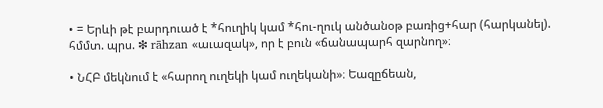• = Երևի թէ բարդուած է *հուղիկ կամ *հու-ղուկ անծանօթ բառից+հար (հարկանել). հմմտ. պրս. ❇ rāhzan «աւազակ», որ է բուն «ճանապարհ զարնող»։

• ՆՀԲ մեկնում է «հարող ուղեկի կամ ուղեկանի»։ Եազըճեան,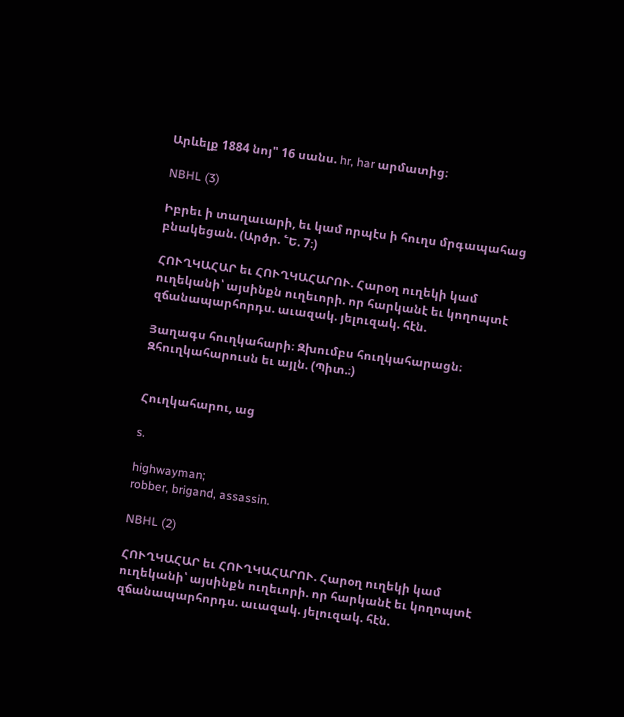Արևելք 1884 նոյ" 16 սանս. hr, har արմատից։

NBHL (3)

Իբրեւ ի տաղաւարի, եւ կամ որպէս ի հուղս մրգապահաց բնակեցան. (Արծր. ՟Ե. 7։)

ՀՈՒՂԿԱՀԱՐ եւ ՀՈՒՂԿԱՀԱՐՈՒ. Հարօղ ուղեկի կամ ուղեկանի՝ այսինքն ուղեւորի. որ հարկանէ եւ կողոպտէ զճանապարհորդս. աւազակ. յելուզակ. հէն.

Յաղագս հուղկահարի։ Զխումբս հուղկահարացն։ Զհուղկահարուսն եւ այլն. (Պիտ.։)


Հուղկահարու, աց

s.

highwayman;
robber, brigand, assassin.

NBHL (2)

ՀՈՒՂԿԱՀԱՐ եւ ՀՈՒՂԿԱՀԱՐՈՒ. Հարօղ ուղեկի կամ ուղեկանի՝ այսինքն ուղեւորի. որ հարկանէ եւ կողոպտէ զճանապարհորդս. աւազակ. յելուզակ. հէն.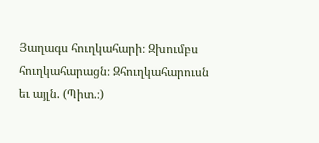Յաղագս հուղկահարի։ Զխումբս հուղկահարացն։ Զհուղկահարուսն եւ այլն. (Պիտ.։)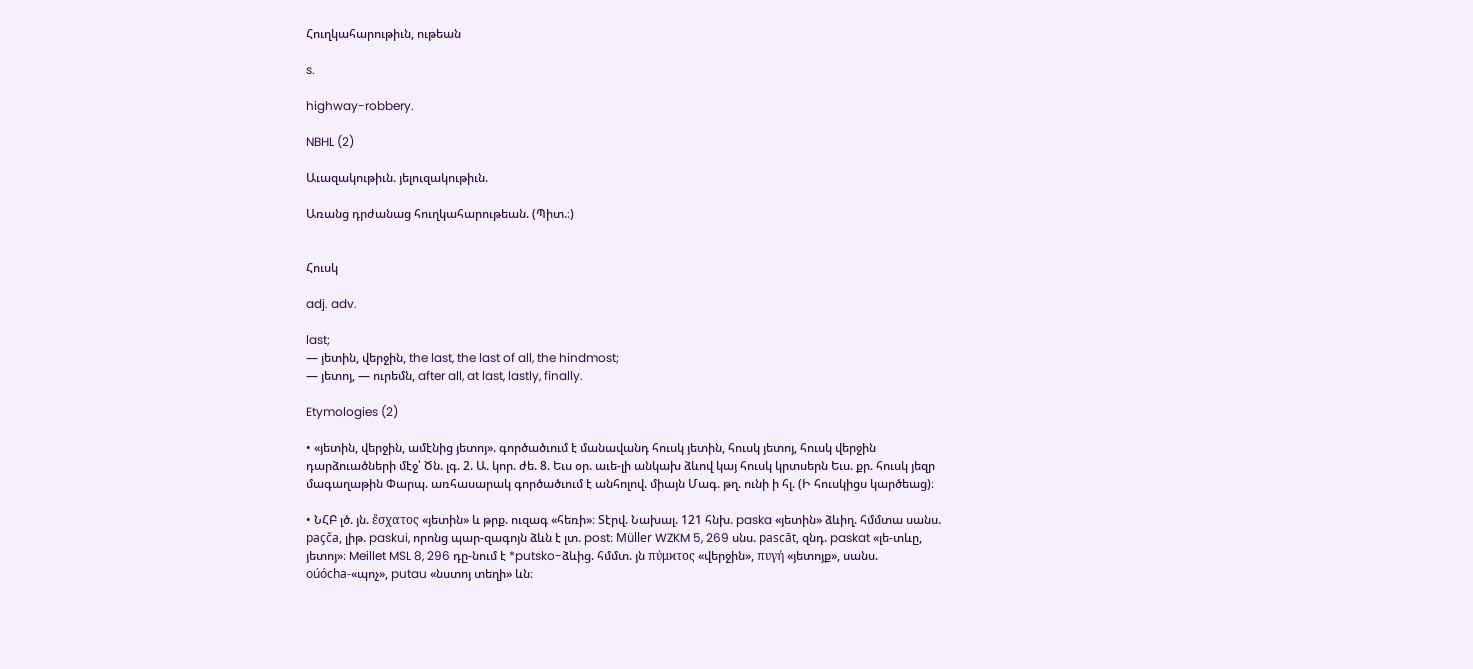Հուղկահարութիւն, ութեան

s.

highway-robbery.

NBHL (2)

Աւազակութիւն. յելուզակութիւն.

Առանց դրժանաց հուղկահարութեան. (Պիտ.։)


Հուսկ

adj. adv.

last;
— յետին, վերջին, the last, the last of all, the hindmost;
— յետոյ, — ուրեմն, after all, at last, lastly, finally.

Etymologies (2)

• «յետին, վերջին, ամէնից յետոյ». գործածւում է մանավանդ հուսկ յետին, հուսկ յետոյ, հուսկ վերջին դարձուածների մէջ՝ Ծն. լգ. 2. Ա. կոր. ժե. 8. Եւս օր. աւե-լի անկախ ձևով կայ հուսկ կրտսերն Եւս. քր. հուսկ յեզր մագաղաթին Փարպ. առհասարակ գործածւում է անհոլով. միայն Մագ. թղ. ունի ի հլ. (Ի հուսկիցս կարծեաց)։

• ՆՀԲ լծ. յն. ἔσχατος «յետին» և թրք. ուզագ «հեռի»։ Տէրվ. Նախալ. 121 հնխ. paska «յետին» ձևիղ. հմմտա սանս. paçča, լիթ. paskui, որոնց պար-զագոյն ձևն է լտ. post։ Müller WZKM 5, 269 սնս. pascāt, զնդ. paskat «լե-տևը, յետոյ»։ Meillet MSL 8, 296 դը-նում է *putsko-ձևից. հմմտ. յն πύμϰτος «վերջին», πυγή «յետոյք», սանս. oúócha-«պոչ», putau «նստոյ տեղի» ևն։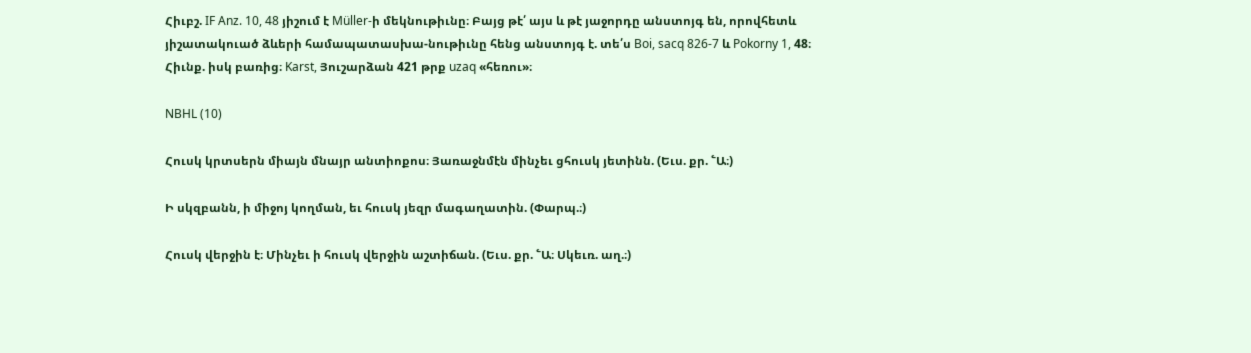Հիւբշ. IF Anz. 10, 48 յիշում է Müller-ի մեկնութիւնը։ Բայց թէ՛ այս և թէ յաջորդը անստոյգ են, որովհետև յիշատակուած ձևերի համապատասխա-նութիւնը հենց անստոյգ է. տե՛ս Boi, sacq 826-7 և Pokorny 1, 48։ Հիւնք. իսկ բառից։ Karst, Յուշարձան 421 թրք uzaq «հեռու»։

NBHL (10)

Հուսկ կրտսերն միայն մնայր անտիոքոս։ Յառաջնմէն մինչեւ ցհուսկ յետինն. (Եւս. քր. ՟Ա։)

Ի սկզբանն, ի միջոյ կողման, եւ հուսկ յեզր մագաղատին. (Փարպ.։)

Հուսկ վերջին է։ Մինչեւ ի հուսկ վերջին աշտիճան. (Եւս. քր. ՟Ա։ Սկեւռ. աղ.։)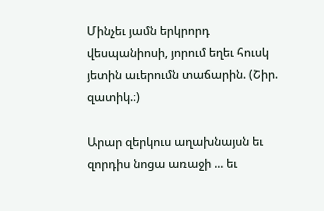Մինչեւ յամն երկրորդ վեսպանիոսի, յորում եղեւ հուսկ յետին աւերումն տաճարին. (Շիր. զատիկ.։)

Արար զերկուս աղախնայսն եւ զորդիս նոցա առաջի ... եւ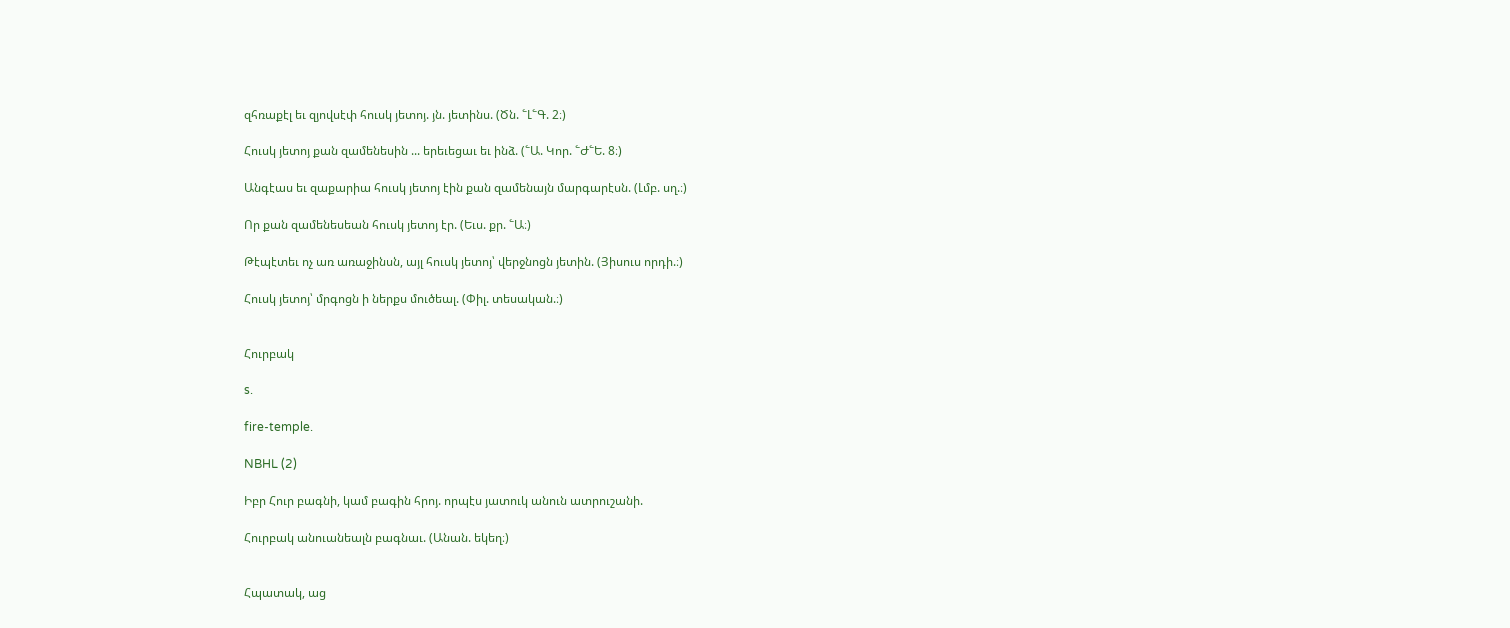զհռաքէլ եւ զյովսէփ հուսկ յետոյ. յն. յետինս. (Ծն. ՟Լ՟Գ. 2։)

Հուսկ յետոյ քան զամենեսին ... երեւեցաւ եւ ինձ. (՟Ա. Կոր. ՟Ժ՟Ե. 8։)

Անգէաս եւ զաքարիա հուսկ յետոյ էին քան զամենայն մարգարէսն. (Լմբ. սղ.։)

Որ քան զամենեսեան հուսկ յետոյ էր. (Եւս. քր. ՟Ա։)

Թէպէտեւ ոչ առ առաջինսն, այլ հուսկ յետոյ՝ վերջնոցն յետին. (Յիսուս որդի.։)

Հուսկ յետոյ՝ մրգոցն ի ներքս մուծեալ. (Փիլ. տեսական.։)


Հուրբակ

s.

fire-temple.

NBHL (2)

Իբր Հուր բագնի, կամ բագին հրոյ. որպէս յատուկ անուն ատրուշանի.

Հուրբակ անուանեալն բագնաւ. (Անան. եկեղ։)


Հպատակ, աց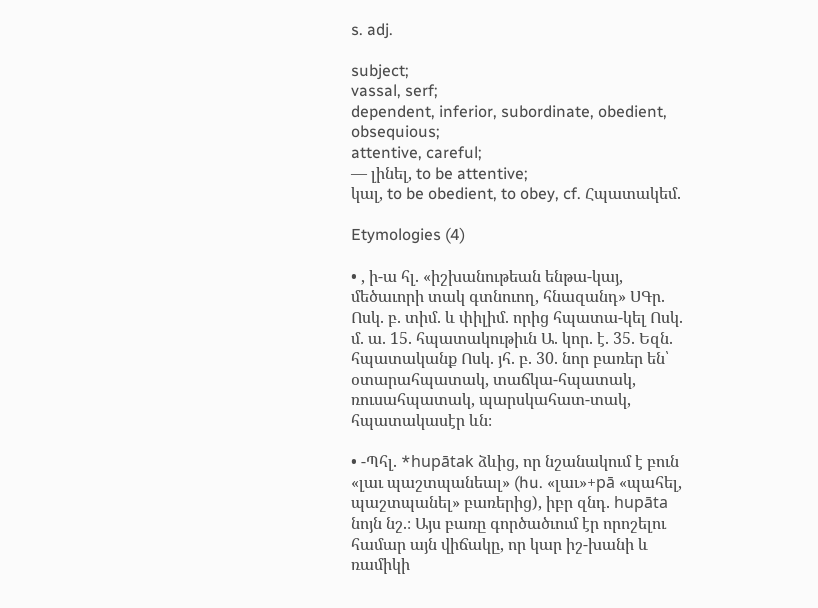s. adj.

subject;
vassal, serf;
dependent, inferior, subordinate, obedient, obsequious;
attentive, careful;
— լինել, to be attentive;
կալ, to be obedient, to obey, cf. Հպատակեմ.

Etymologies (4)

• , ի-ա հլ. «իշխանութեան ենթա-կայ, մեծաւորի տակ գտնուող, հնազանդ» ՍԳր. Ոսկ. բ. տիմ. և փիլիմ. որից հպատա-կել Ոսկ. մ. ա. 15. հպատակութիւն Ա. կոր. է. 35. Եզն. հպատականք Ոսկ. յհ. բ. 30. նոր բառեր են՝ օտարահպատակ, տաճկա-հպատակ, ռուսահպատակ, պարսկահատ-տակ, հպատակասէր ևն։

• -Պհլ. *hupātak ձևից, որ նշանակում է բուն «լաւ պաշտպանեալ» (hu. «լաւ»+pā «պահել, պաշտպանել» բառերից), իբր զնդ. hupāta նոյն նշ.։ Այս բառը գործածւում էր որոշելու համար այն վիճակը, որ կար իշ-խանի և ռամիկի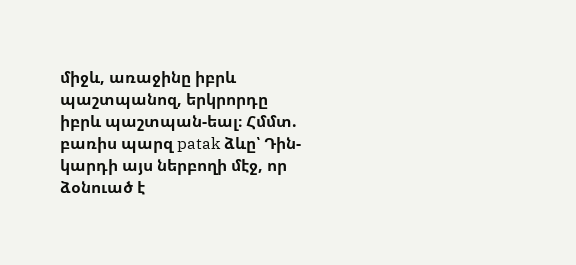միջև, առաջինը իբրև պաշտպանոզ, երկրորդը իբրև պաշտպան-եալ։ Հմմտ. բառիս պարզ patak ձևը՝ Դին-կարդի այս ներբողի մէջ, որ ձօնուած է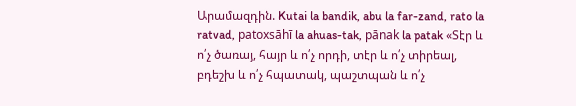Արամազդին. Kutai la bandik, abu la far-zand, rato la ratvad, patoxsāhī la ahuas-tak, pānak la patak «Տէր և ո՛չ ծառայ, հայր և ո՛չ որդի, տէր և ո՛չ տիրեալ, բդեշխ և ո՛չ հպատակ, պաշտպան և ո՛չ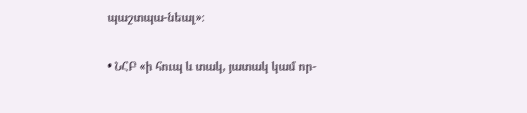պաշտպա-նեալ»։

• ՆՀԲ «ի հուպ և տակ, յատակ կամ որ-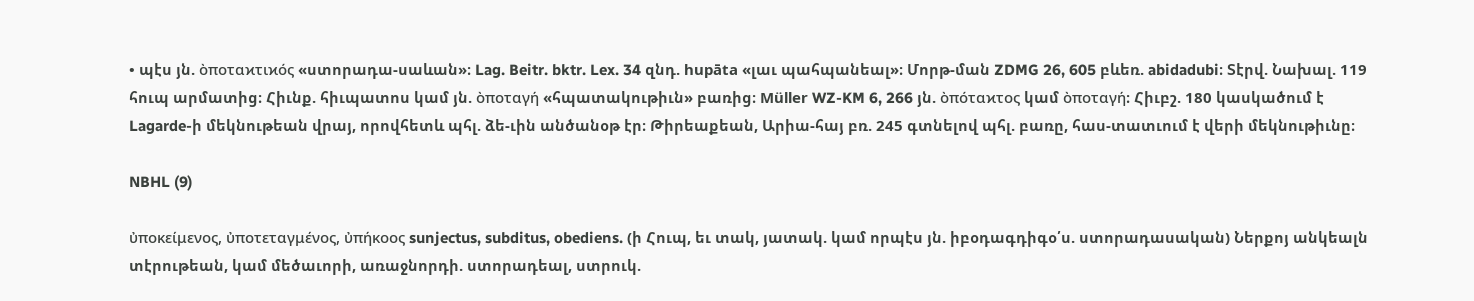• պէս յն. ὸποταϰτιϰός «ստորադա-սաևան»։ Lag. Beitr. bktr. Lex. 34 զնդ. hupāta «լաւ պահպանեալ»։ Մորթ-ման ZDMG 26, 605 բևեռ. abidadubi։ Տէրվ. Նախալ. 119 հուպ արմատից։ Հիւնք. հիւպատոս կամ յն. ὸποταγή «հպատակութիւն» բառից։ Müller WZ-KM 6, 266 յն. ὸπόταϰτος կամ ὸποταγή։ Հիւբշ. 180 կասկածում է Lagarde-ի մեկնութեան վրայ, որովհետև պհլ. ձե-ւին անծանօթ էր։ Թիրեաքեան, Արիա-հայ բռ. 245 գտնելով պհլ. բառը, հաս-տատւում է վերի մեկնութիւնը։

NBHL (9)

ὐποκείμενος, ὐποτεταγμένος, ὐπήκοος sunjectus, subditus, obediens. (ի Հուպ, եւ տակ, յատակ. կամ որպէս յն. իբօդագդիգօ՛ս. ստորադասական) Ներքոյ անկեալն տէրութեան, կամ մեծաւորի, առաջնորդի. ստորադեալ, ստրուկ.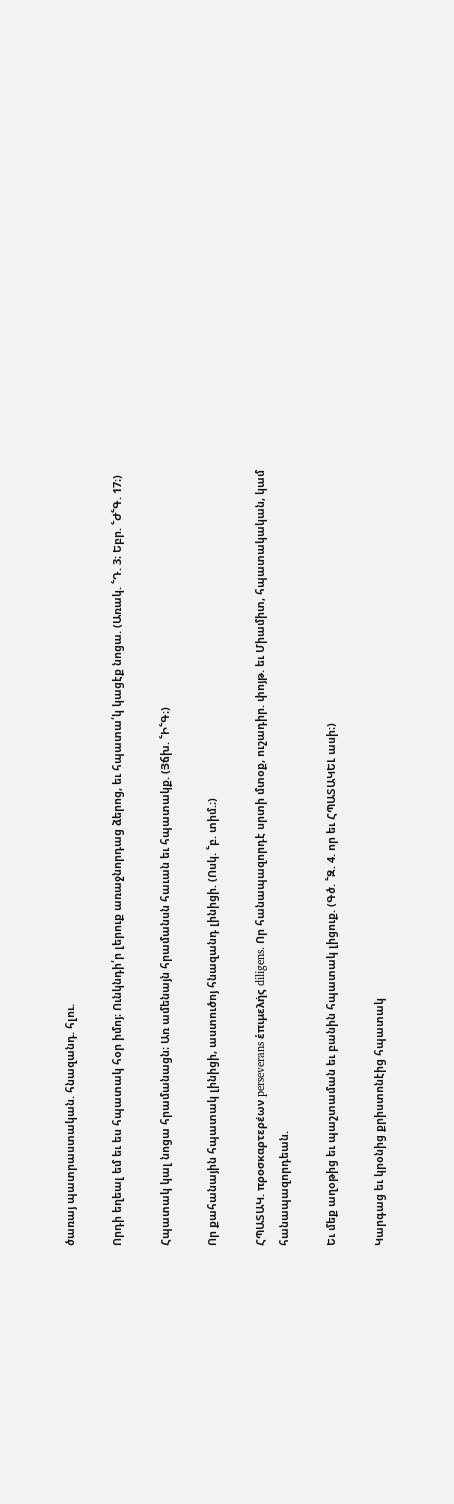ծառայ պատրաստական. հնազանդ. հլու.

Որդի եղեալ եմ եւ ես հպատակ հօր իմոյ։ Ունկնդի՛ր լերուք առաջնորդաց ձերոց, եւ հպատա՛կ կացէք նոցա. (Առակ. ՟Դ. 3։ Եբր. ՟Ժ՟Գ. 17։)

Հպատակ կալ նոցա հրամանացն։ Առ ամենայն հրամանսն հաւան եւ հպատակք. (Յճխ. ՟Ի՟Գ։)

Որ քահանային հպատակ լինիցի, աստուծոյ հնազանդ լինիցի. (Ոսկ. ՟բ. տիմ.։)

ՀՊԱՏԱԿ. προσκαρτερέων perseverans ἑπιμελής diligens. Որ հանապազորդէ սրտի մտօք, ուշադիր. փոյթ. եւ Միամիտ, հպատակական, կամ հանապազորդեան.

Եւ մեք աղօթից եւ պաշտաման եւ բանին հպատակ լիցուք. (Գծ. ՟Զ. 4. որ եւ ՀՊԱՏԱԿԵԼ ասի։)

Կարգաց եւ կրօնից քրիստոնէից հպատակ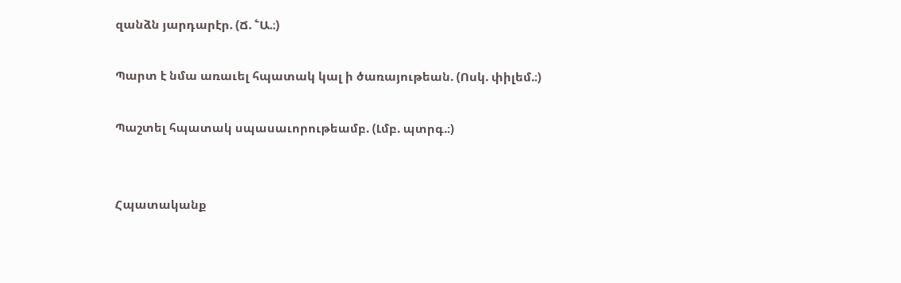զանձն յարդարէր. (Ճ. ՟Ա.։)

Պարտ է նմա առաւել հպատակ կալ ի ծառայութեան. (Ոսկ. փիլեմ.։)

Պաշտել հպատակ սպասաւորութեամբ. (Լմբ. պտրգ.։)


Հպատականք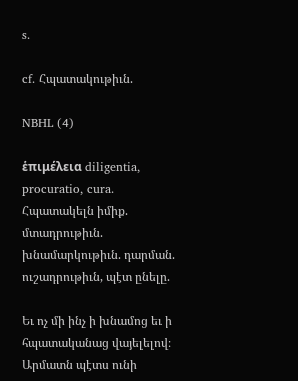s.

cf. Հպատակութիւն.

NBHL (4)

ἑπιμέλεια diligentia, procuratio, cura. Հպատակելն իմիք. մտադրութիւն. խնամարկութիւն. դարման. ուշադրութիւն, պէտ ընելը.

Եւ ոչ մի ինչ ի խնամոց եւ ի հպատականաց վայելելով։ Արմատն պէտս ունի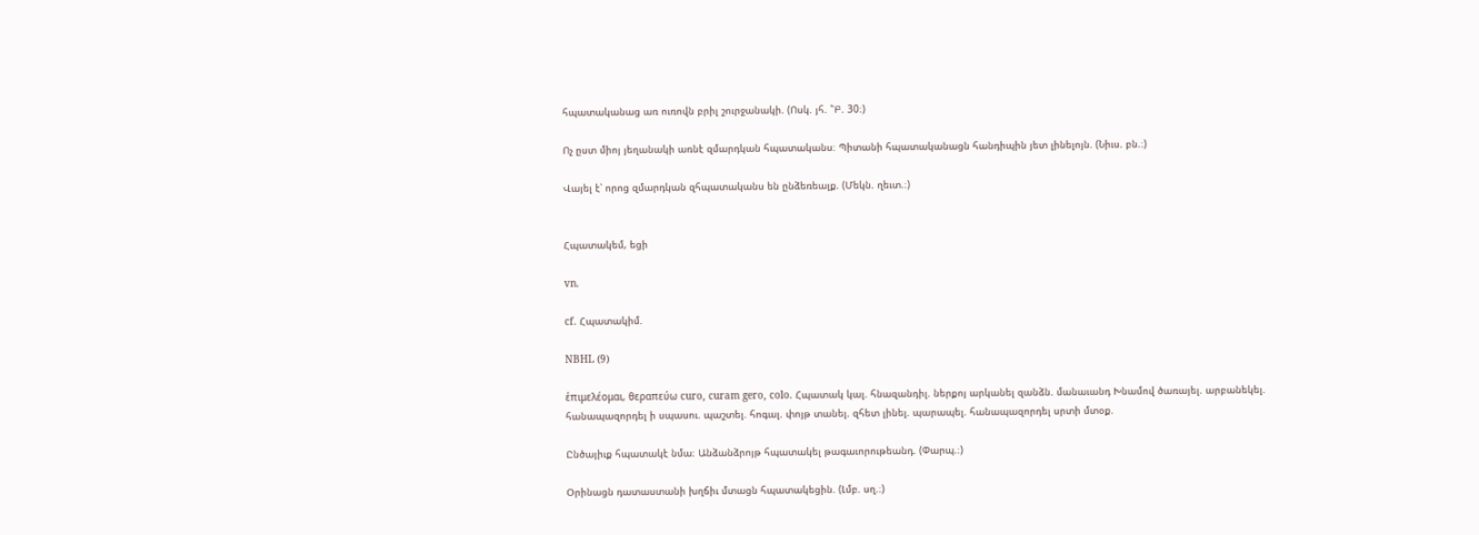հպատականաց առ ուռովն բրիլ շուրջանակի. (Ոսկ. յհ. ՟Բ. 30։)

Ոչ ըստ միոյ յեղանակի առնէ զմարդկան հպատականս։ Պիտանի հպատականացն հանդիպին յետ լինելոյն. (Նիւս. բն.։)

Վայել է՝ որոց զմարդկան զհպատականս են ընձեռեալք. (Մեկն. ղեւտ.։)


Հպատակեմ, եցի

vn.

cf. Հպատակիմ.

NBHL (9)

ἑπιμελέομαι, θεραπεύω curo, curam gero, colo. Հպատակ կալ. հնազանդիլ. ներքոյ արկանել զանձն. մանաւանդ Խնամով ծառայել. արբանեկել. հանապազորդել ի սպասու. պաշտել. հոգալ. փոյթ տանել. զհետ լինել. պարապել. հանապազորդել սրտի մտօք.

Ընծայիւք հպատակէ նմա։ Անձանձրոյթ հպատակել թագաւորութեանդ. (Փարպ.։)

Օրինացն դատաստանի խղճիւ մտացն հպատակեցին. (Լմբ. սղ.։)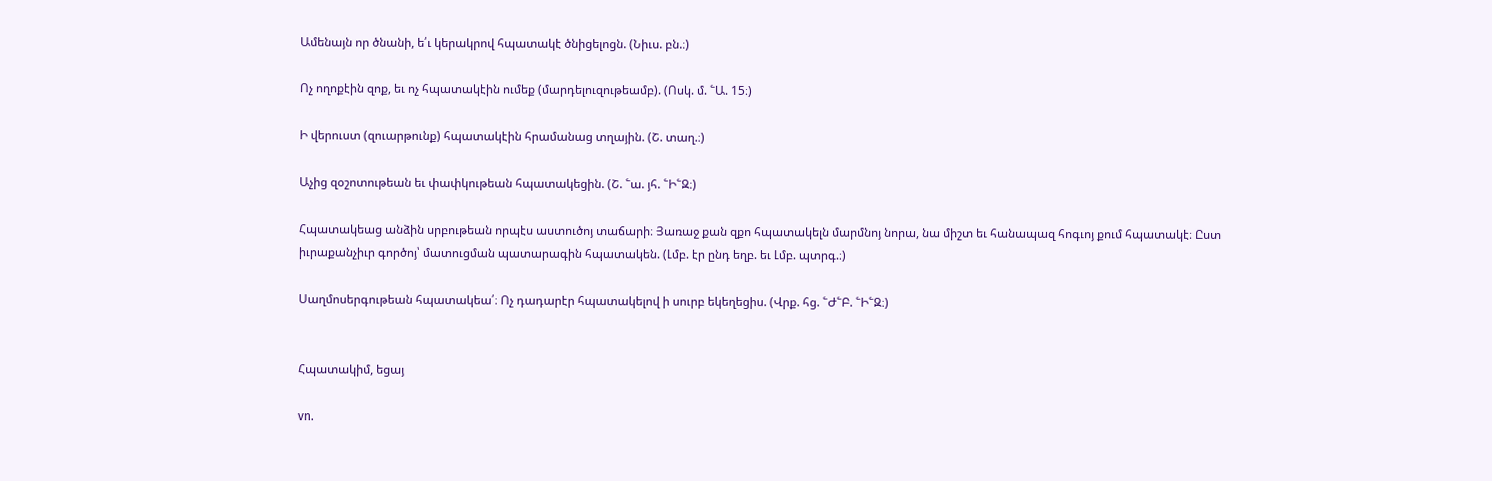Ամենայն որ ծնանի, ե՛ւ կերակրով հպատակէ ծնիցելոցն. (Նիւս. բն.։)

Ոչ ողոքէին զոք, եւ ոչ հպատակէին ումեք (մարդելուզութեամբ). (Ոսկ. մ. ՟Ա. 15։)

Ի վերուստ (զուարթունք) հպատակէին հրամանաց տղային. (Շ. տաղ.։)

Աչից զօշոտութեան եւ փափկութեան հպատակեցին. (Շ. ՟ա. յհ. ՟Ի՟Զ։)

Հպատակեաց անձին սրբութեան որպէս աստուծոյ տաճարի։ Յառաջ քան զքո հպատակելն մարմնոյ նորա, նա միշտ եւ հանապազ հոգւոյ քում հպատակէ։ Ըստ իւրաքանչիւր գործոյ՝ մատուցման պատարագին հպատակեն. (Լմբ. էր ընդ եղբ. եւ Լմբ. պտրգ.։)

Սաղմոսերգութեան հպատակեա՛։ Ոչ դադարէր հպատակելով ի սուրբ եկեղեցիս. (Վրք. հց. ՟Ժ՟Բ. ՟Ի՟Զ։)


Հպատակիմ, եցայ

vn.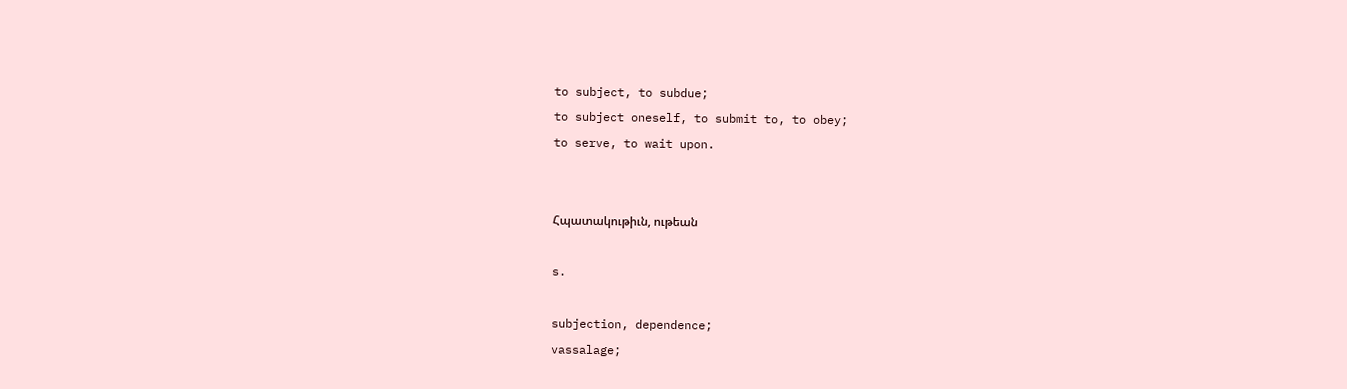to subject, to subdue;
to subject oneself, to submit to, to obey;
to serve, to wait upon.


Հպատակութիւն, ութեան

s.

subjection, dependence;
vassalage;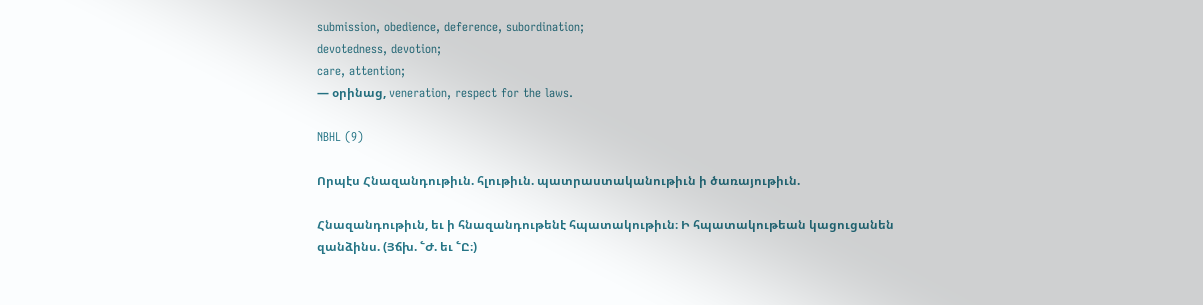submission, obedience, deference, subordination;
devotedness, devotion;
care, attention;
— օրինաց, veneration, respect for the laws.

NBHL (9)

Որպէս Հնազանդութիւն. հլութիւն. պատրաստականութիւն ի ծառայութիւն.

Հնազանդութիւն, եւ ի հնազանդութենէ հպատակութիւն։ Ի հպատակութեան կացուցանեն զանձինս. (Յճխ. ՟Ժ. եւ ՟Ը։)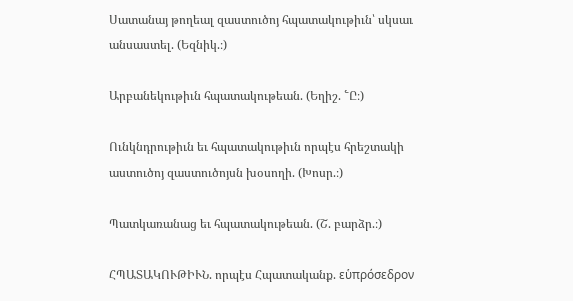Սատանայ թողեալ զաստուծոյ հպատակութիւն՝ սկսաւ անսաստել. (Եզնիկ.։)

Արբանեկութիւն հպատակութեան. (Եղիշ. ՟Ը։)

Ունկնդրութիւն եւ հպատակութիւն որպէս հրեշտակի աստուծոյ զաստուծոյսն խօսողի. (Խոսր.։)

Պատկառանաց եւ հպատակութեան. (Շ. բարձր.։)

ՀՊԱՏԱԿՈՒԹԻՒՆ. որպէս Հպատականք. εὑπρόσεδρον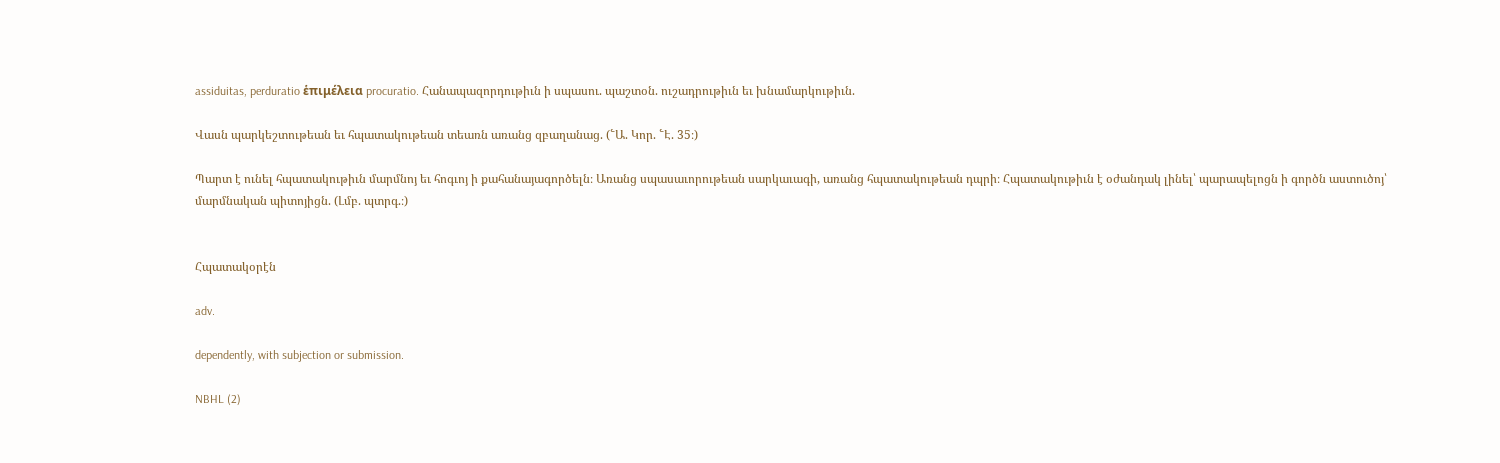assiduitas, perduratio ἑπιμέλεια procuratio. Հանապազորդութիւն ի սպասու. պաշտօն. ուշադրութիւն եւ խնամարկութիւն.

Վասն պարկեշտութեան եւ հպատակութեան տեառն առանց զբաղանաց. (՟Ա. Կոր. ՟Է. 35։)

Պարտ է ունել հպատակութիւն մարմնոյ եւ հոգւոյ ի քահանայագործելն։ Առանց սպասաւորութեան սարկաւագի, առանց հպատակութեան դպրի։ Հպատակութիւն է օժանդակ լինել՝ պարապելոցն ի գործն աստուծոյ՝ մարմնական պիտոյիցն. (Լմբ. պտրգ.։)


Հպատակօրէն

adv.

dependently, with subjection or submission.

NBHL (2)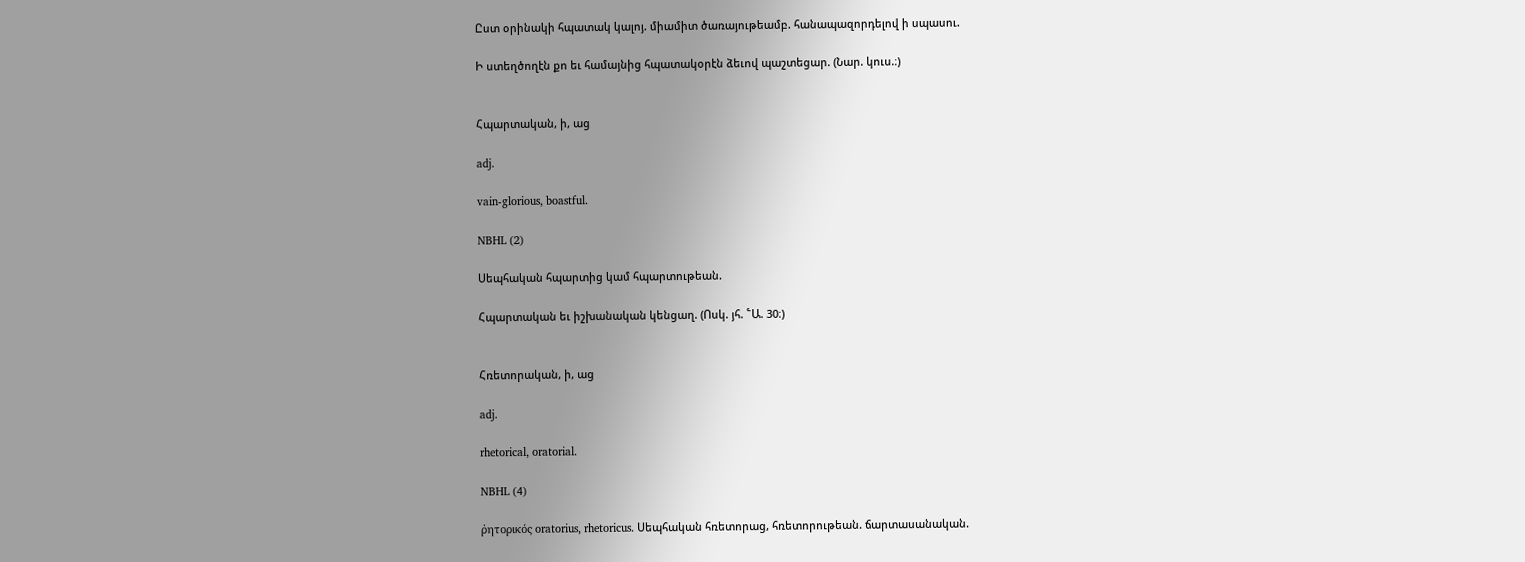Ըստ օրինակի հպատակ կալոյ. միամիտ ծառայութեամբ. հանապազորդելով ի սպասու.

Ի ստեղծողէն քո եւ համայնից հպատակօրէն ձեւով պաշտեցար. (Նար. կուս.։)


Հպարտական, ի, աց

adj.

vain-glorious, boastful.

NBHL (2)

Սեպհական հպարտից կամ հպարտութեան.

Հպարտական եւ իշխանական կենցաղ. (Ոսկ. յհ. ՟Ա. 30։)


Հռետորական, ի, աց

adj.

rhetorical, oratorial.

NBHL (4)

ῤητορικός oratorius, rhetoricus. Սեպհական հռետորաց, հռետորութեան. ճարտասանական.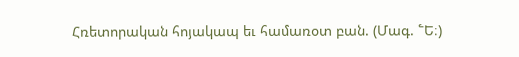Հռետորական հոյակապ եւ համառօտ բան. (Մագ. ՟Ե։)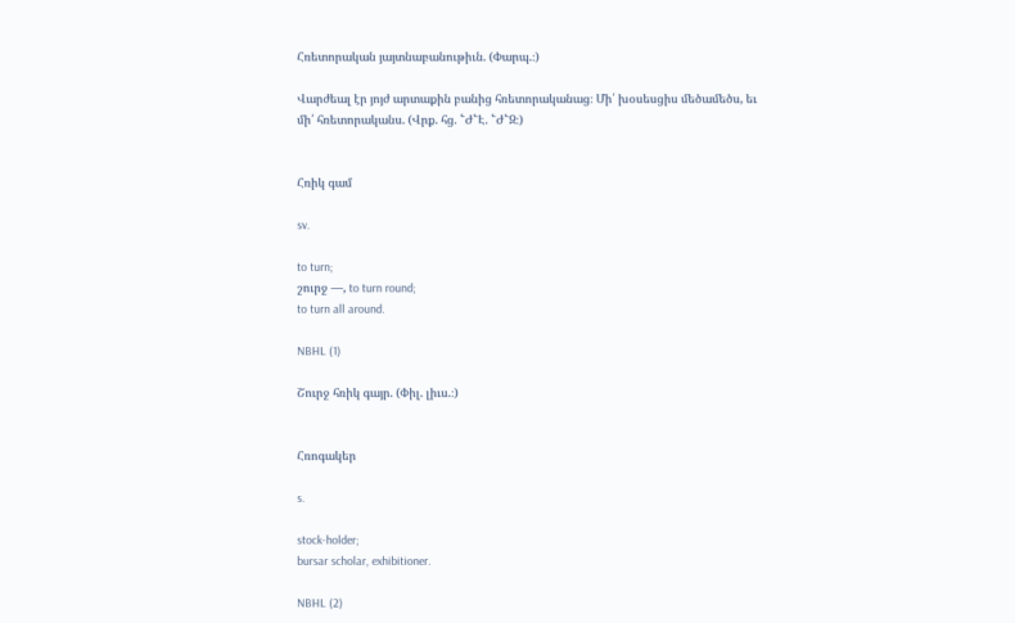Հռետորական յայտնաբանութիւն. (Փարպ.։)

Վարժեալ էր յոյժ արտաքին բանից հռետորականաց։ Մի՛ խօսեսցիս մեծամեծս, եւ մի՛ հռետորականս. (Վրք. հց. ՟Ժ՟Է. ՟Ժ՟Զ։)


Հռիկ գամ

sv.

to turn;
շուրջ —, to turn round;
to turn all around.

NBHL (1)

Շուրջ հռիկ գայր. (Փիլ. լիւս.։)


Հռոգակեր

s.

stock-holder;
bursar scholar, exhibitioner.

NBHL (2)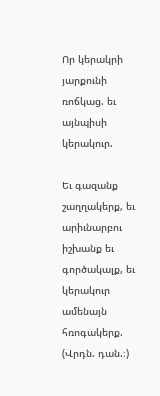Որ կերակրի յարքունի ռոճկաց. եւ այնպիսի կերակուր.

Եւ գազանք շաղղակերք, եւ արիւնարբու իշխանք եւ գործակալք, եւ կերակուր ամենայն հռոգակերք. (Վրդն. դան.։)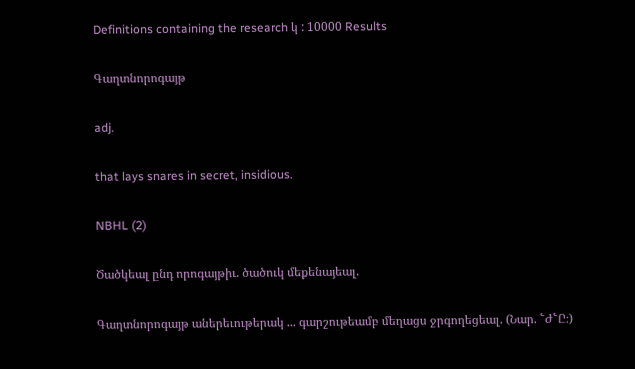Definitions containing the research կ : 10000 Results

Գաղտնորոգայթ

adj.

that lays snares in secret, insidious.

NBHL (2)

Ծածկեալ ընդ որոգայթիւ. ծածուկ մեքենայեալ.

Գաղտնորոգայթ աներեւութերակ ... գարշութեամբ մեղացս ջրգողեցեալ. (Նար. ՟Ժ՟Ը։)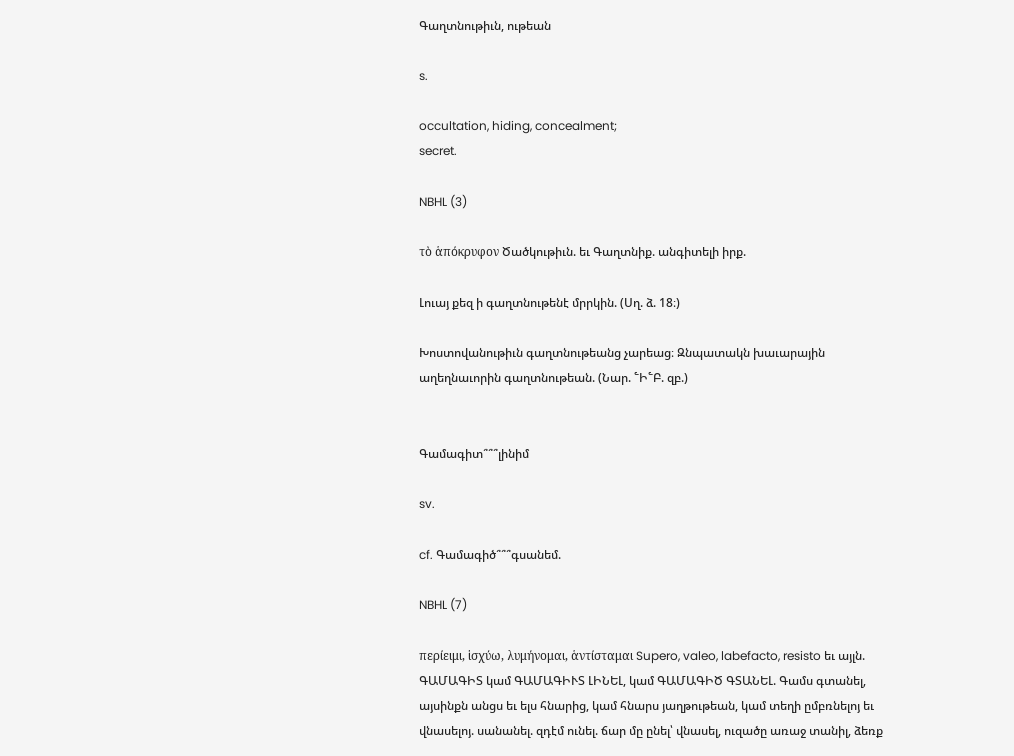Գաղտնութիւն, ութեան

s.

occultation, hiding, concealment;
secret.

NBHL (3)

τὸ ἁπόκρυφον Ծածկութիւն. եւ Գաղտնիք. անգիտելի իրք.

Լուայ քեզ ի գաղտնութենէ մրրկին. (Սղ. ձ. 18։)

Խոստովանութիւն գաղտնութեանց չարեաց։ Զնպատակն խաւարային աղեղնաւորին գաղտնութեան. (Նար. ՟Ի՟Բ. զբ.)


Գամագիտ՞՞՞լինիմ

sv.

cf. Գամագիծ՞՞՞գսանեմ.

NBHL (7)

περίειμι, ἱσχύω, λυμήνομαι, ἁντίσταμαι Supero, valeo, labefacto, resisto եւ այլն. ԳԱՄԱԳԻՏ կամ ԳԱՄԱԳԻՒՏ ԼԻՆԵԼ, կամ ԳԱՄԱԳԻԾ ԳՏԱՆԵԼ. Գամս գտանել, այսինքն անցս եւ ելս հնարից, կամ հնարս յաղթութեան, կամ տեղի ըմբռնելոյ եւ վնասելոյ. սանանել. զդէմ ունել. ճար մը ընել՝ վնասել, ուզածը առաջ տանիլ, ձեռք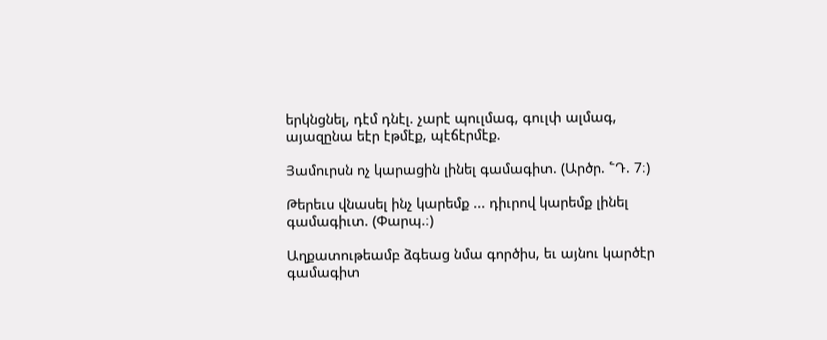երկնցնել, դէմ դնէլ. չարէ պուլմագ, գուլփ ալմագ, այազընա եէր էթմէք, պէճէրմէք.

Յամուրսն ոչ կարացին լինել գամագիտ. (Արծր. ՟Դ. 7։)

Թերեւս վնասել ինչ կարեմք ... դիւրով կարեմք լինել գամագիւտ. (Փարպ.։)

Աղքատութեամբ ձգեաց նմա գործիս, եւ այնու կարծէր գամագիտ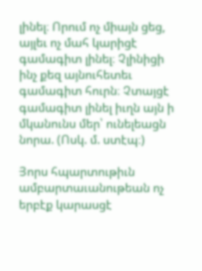լինել։ Որում ոչ միայն ցեց, այլեւ ոչ մահ կարիցէ գամագիտ լինել։ Չլինիցի ինչ քեզ այնուհետեւ գամագիտ հուրն։ Չտայցէ գամագիտ լինել իւղն այն ի մկանունս մեր՝ ունելեացն նորա. (Ոսկ. մ. ստէպ։)

Յորս հպարտութիւն ամբարտաւանութեան ոչ երբէք կարասցէ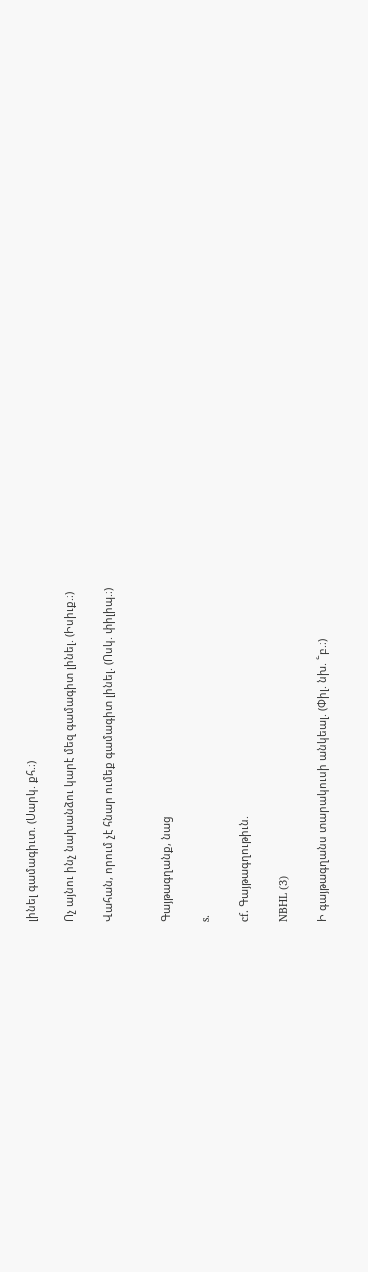լինել գամագիւտ. (Սարկ. քհ.։)

Ոչ այնու ինչ նախանձու կարէ մեզ գամագիտ լինել. (Իսիւք.։)

Վահան, որում չէ հնար ումեք գամագիտ լինել. (Ոսկ. փիլիպ.։)


Գայթագղանք, նաց

s.

cf. Գայթագղութիւն.

NBHL (3)

Ի գայթագղանս տարակուսի անկեալ. (Փիլ. նխ. ՟բ.։)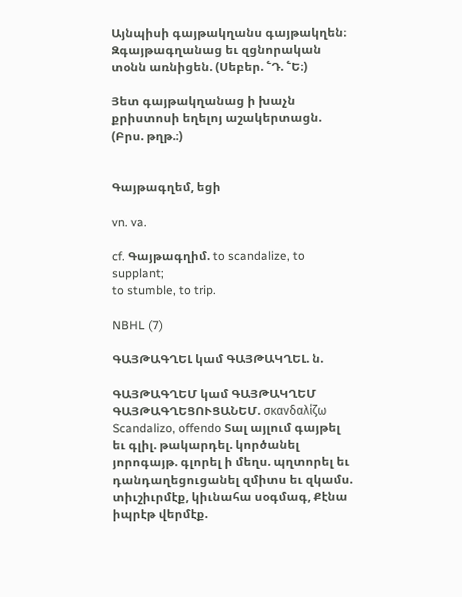Այնպիսի գայթակղանս գայթակղեն։ Զգայթագղանաց եւ զցնորական տօնն առնիցեն. (Սեբեր. ՟Դ. ՟Ե։)

Յետ գայթակղանաց ի խաչն քրիստոսի եղելոյ աշակերտացն. (Բրս. թղթ.։)


Գայթագղեմ, եցի

vn. va.

cf. Գայթագղիմ. to scandalize, to supplant;
to stumble, to trip.

NBHL (7)

ԳԱՅԹԱԳՂԵԼ կամ ԳԱՅԹԱԿՂԵԼ. ն.

ԳԱՅԹԱԳՂԵՄ կամ ԳԱՅԹԱԿՂԵՄ ԳԱՅԹԱԳՂԵՑՈՒՑԱՆԵՄ. σκανδαλίζω Scandalizo, offendo Տալ այլում գայթել եւ գլիլ. թակարդել. կործանել յորոգայթ. գլորել ի մեղս. պղտորել եւ դանդաղեցուցանել զմիտս եւ զկամս. տիւշիւրմէք, կիւնահա սօգմագ, Քէնա իպրէթ վերմէք.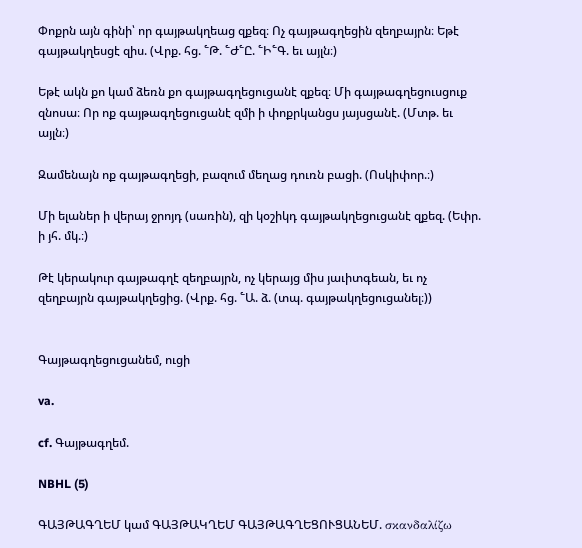Փոքրն այն գինի՝ որ գայթակղեաց զքեզ։ Ոչ գայթագղեցին զեղբայրն։ Եթէ գայթակղեսցէ զիս. (Վրք. հց. ՟Թ. ՟Ժ՟Ը. ՟Ի՟Գ. եւ այլն։)

Եթէ ակն քո կամ ձեռն քո գայթագղեցուցանէ զքեզ։ Մի գայթագղեցուսցուք զնոսա։ Որ ոք գայթագղեցուցանէ զմի ի փոքրկանցս յայսցանէ. (Մտթ. եւ այլն։)

Զամենայն ոք գայթագղեցի, բազում մեղաց դուռն բացի. (Ոսկիփոր.։)

Մի ելաներ ի վերայ ջրոյդ (սառին), զի կօշիկդ գայթակղեցուցանէ զքեզ. (Եփր. ի յհ. մկ.։)

Թէ կերակուր գայթագղէ զեղբայրն, ոչ կերայց միս յաւիտգեան, եւ ոչ զեղբայրն գայթակղեցից. (Վրք. հց. ՟Ա. ձ. (տպ. գայթակղեցուցանել։))


Գայթագղեցուցանեմ, ուցի

va.

cf. Գայթագղեմ.

NBHL (5)

ԳԱՅԹԱԳՂԵՄ կամ ԳԱՅԹԱԿՂԵՄ ԳԱՅԹԱԳՂԵՑՈՒՑԱՆԵՄ. σκανδαλίζω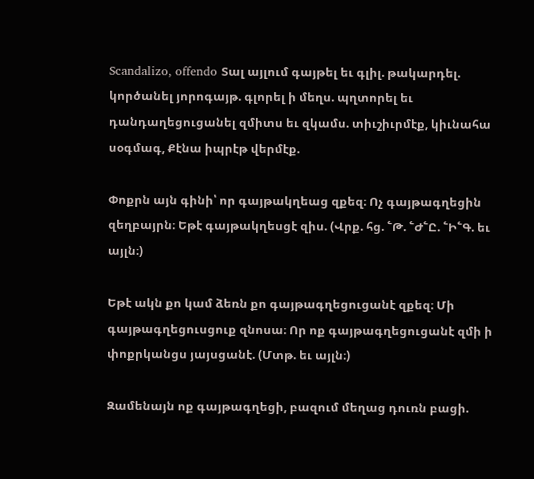Scandalizo, offendo Տալ այլում գայթել եւ գլիլ. թակարդել. կործանել յորոգայթ. գլորել ի մեղս. պղտորել եւ դանդաղեցուցանել զմիտս եւ զկամս. տիւշիւրմէք, կիւնահա սօգմագ, Քէնա իպրէթ վերմէք.

Փոքրն այն գինի՝ որ գայթակղեաց զքեզ։ Ոչ գայթագղեցին զեղբայրն։ Եթէ գայթակղեսցէ զիս. (Վրք. հց. ՟Թ. ՟Ժ՟Ը. ՟Ի՟Գ. եւ այլն։)

Եթէ ակն քո կամ ձեռն քո գայթագղեցուցանէ զքեզ։ Մի գայթագղեցուսցուք զնոսա։ Որ ոք գայթագղեցուցանէ զմի ի փոքրկանցս յայսցանէ. (Մտթ. եւ այլն։)

Զամենայն ոք գայթագղեցի, բազում մեղաց դուռն բացի.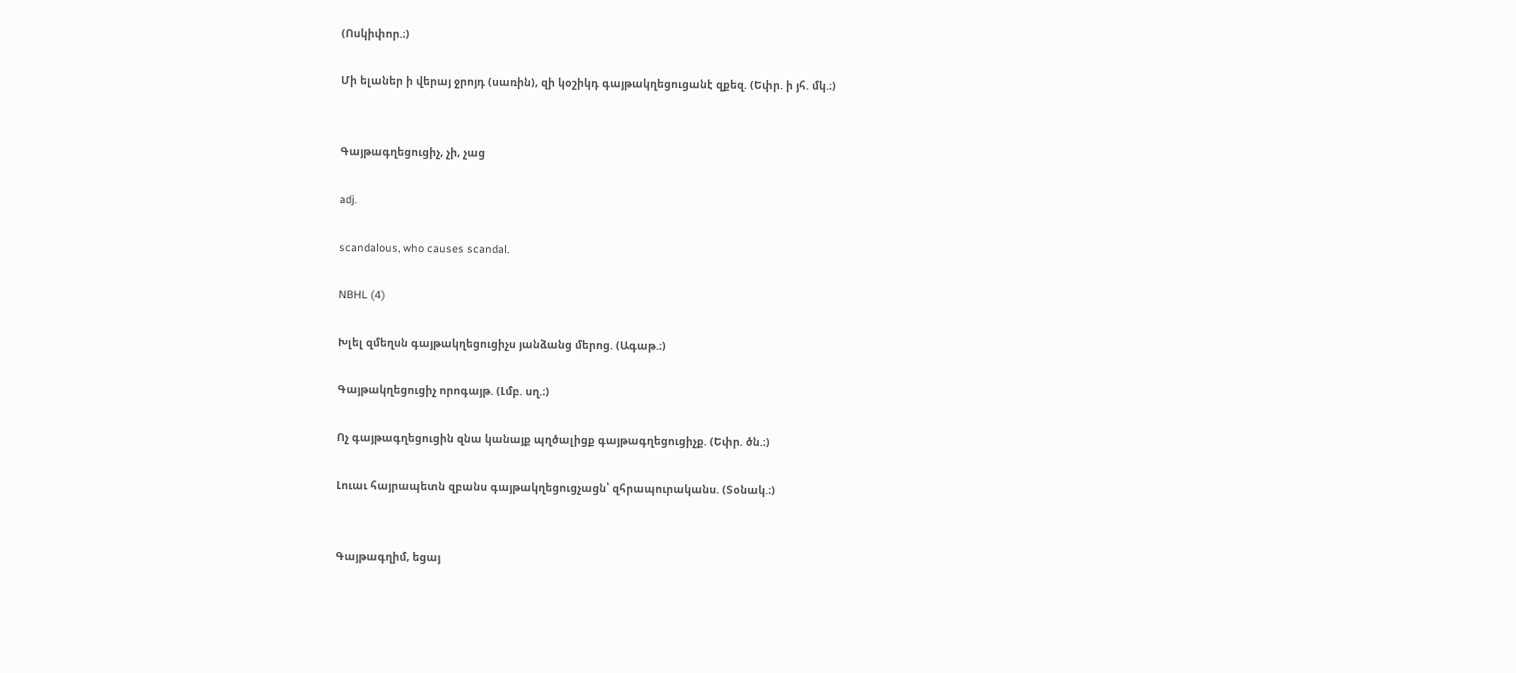(Ոսկիփոր.։)

Մի ելաներ ի վերայ ջրոյդ (սառին), զի կօշիկդ գայթակղեցուցանէ զքեզ. (Եփր. ի յհ. մկ.։)


Գայթագղեցուցիչ, չի, չաց

adj.

scandalous, who causes scandal.

NBHL (4)

Խլել զմեղսն գայթակղեցուցիչս յանձանց մերոց. (Ագաթ.։)

Գայթակղեցուցիչ որոգայթ. (Լմբ. սղ.։)

Ոչ գայթագղեցուցին զնա կանայք պղծալիցք գայթագղեցուցիչք. (Եփր. ծն.։)

Լուաւ հայրապետն զբանս գայթակղեցուցչացն՝ զհրապուրականս. (Տօնակ.։)


Գայթագղիմ, եցայ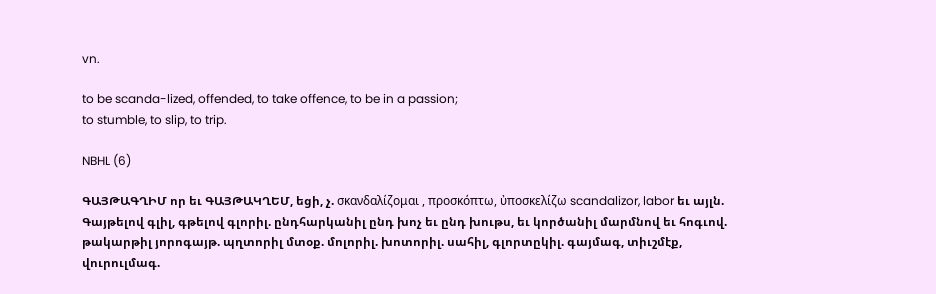vn.

to be scanda-lized, offended, to take offence, to be in a passion;
to stumble, to slip, to trip.

NBHL (6)

ԳԱՅԹԱԳՂԻՄ որ եւ ԳԱՅԹԱԿՂԵՄ, եցի, չ. σκανδαλίζομαι , προσκόπτω, ὐποσκελίζω scandalizor, labor եւ այլն. Գայթելով գլիլ, գթելով գլորիլ. ընդհարկանիլ ընդ խոչ եւ ընդ խութս, եւ կործանիլ մարմնով եւ հոգւով. թակարթիլ յորոգայթ. պղտորիլ մտօք. մոլորիլ. խոտորիլ. սահիլ, գլորտըկիլ. գայմագ, տիւշմէք, վուրուլմագ.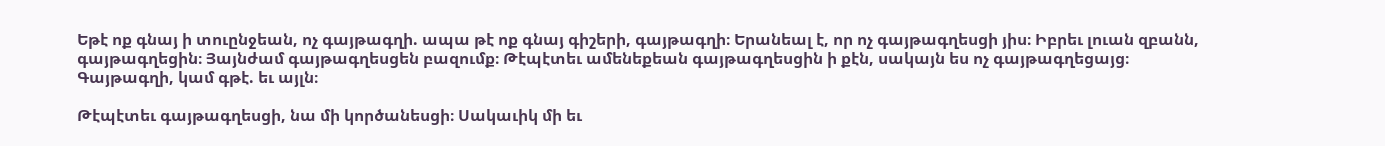Եթէ ոք գնայ ի տուընջեան, ոչ գայթագղի. ապա թէ ոք գնայ գիշերի, գայթագղի։ Երանեալ է, որ ոչ գայթագղեսցի յիս։ Իբրեւ լուան զբանն, գայթագղեցին։ Յայնժամ գայթագղեսցեն բազումք։ Թէպէտեւ ամենեքեան գայթագղեսցին ի քէն, սակայն ես ոչ գայթագղեցայց։ Գայթագղի, կամ գթէ. եւ այլն։

Թէպէտեւ գայթագղեսցի, նա մի կործանեսցի։ Սակաւիկ մի եւ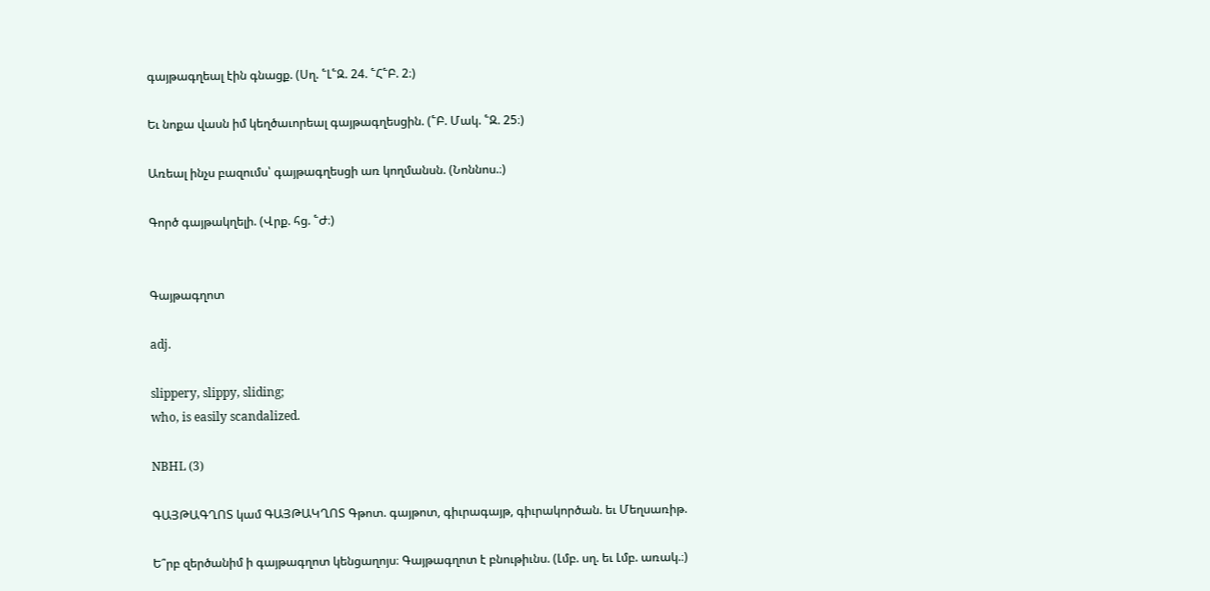գայթագղեալ էին գնացք. (Սղ. ՟Լ՟Զ. 24. ՟Հ՟Բ. 2։)

Եւ նոքա վասն իմ կեղծաւորեալ գայթագղեսցին. (՟Բ. Մակ. ՟Զ. 25։)

Առեալ ինչս բազումս՝ գայթագղեսցի առ կողմանսն. (Նոննոս.։)

Գործ գայթակղելի. (Վրք. հց. ՟Ժ։)


Գայթագղոտ

adj.

slippery, slippy, sliding;
who, is easily scandalized.

NBHL (3)

ԳԱՅԹԱԳՂՈՏ կամ ԳԱՅԹԱԿՂՈՏ Գթոտ. գայթոտ, գիւրագայթ, գիւրակործան. եւ Մեղսառիթ.

Ե՞րբ զերծանիմ ի գայթագղոտ կենցաղոյս։ Գայթագղոտ է բնութիւնս. (Լմբ. սղ. եւ Լմբ. առակ.։)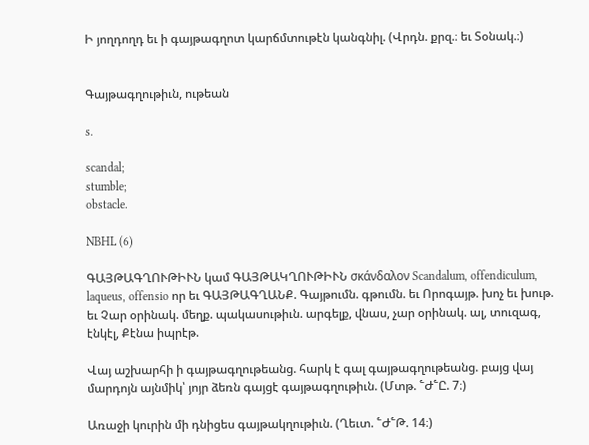Ի յողդողդ եւ ի գայթագղոտ կարճմտութէն կանգնիլ. (Վրդն. քրզ.։ եւ Տօնակ.։)


Գայթագղութիւն, ութեան

s.

scandal;
stumble;
obstacle.

NBHL (6)

ԳԱՅԹԱԳՂՈՒԹԻՒՆ կամ ԳԱՅԹԱԿՂՈՒԹԻՒՆ σκάνδαλον Scandalum, offendiculum, laqueus, offensio որ եւ ԳԱՅԹԱԳՂԱՆՔ. Գայթումն. գթումն. եւ Որոգայթ. խոչ եւ խութ. եւ Չար օրինակ. մեղք. պակասութիւն. արգելք, վնաս, չար օրինակ. ալ, տուզագ, էնկէլ, Քէնա իպրէթ.

Վայ աշխարհի ի գայթագղութեանց. հարկ է գալ գայթագղութեանց. բայց վայ մարդոյն այնմիկ՝ յոյր ձեռն գայցէ գայթագղութիւն. (Մտթ. ՟Ժ՟Ը. 7։)

Առաջի կուրին մի դնիցես գայթակղութիւն. (Ղեւտ. ՟Ժ՟Թ. 14։)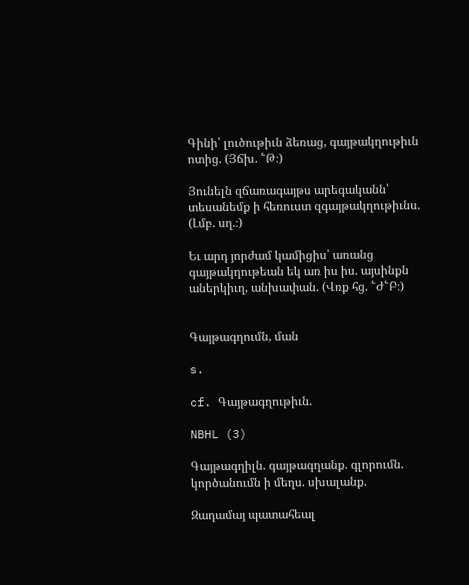Գինի՝ լուծութիւն ձեռաց, գայթակղութիւն ոտից. (Յճխ. ՟Թ։)

Յունելն զճառագայթս արեգականն՝ տեսանեմք ի հեռուստ զգայթակղութիւնս. (Լմբ. սղ.։)

Եւ արդ յորժամ կամիցիս՝ առանց գայթակղութեան եկ առ իս իս. այսինքն աներկիւղ, անխափան. (Վռք հց. ՟Ժ՟Բ։)


Գայթագղումն, ման

s.

cf. Գայթագղութիւն.

NBHL (3)

Գայթագղիլն. գայթագղանք. գլորումն. կործանումն ի մեղս. սխալանք.

Զադամայ պատահեալ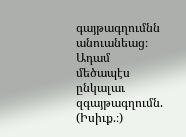գայթագղումնն անուանեաց։ Ադամ մեծապէս ընկալաւ զգայթագղումն. (Իսիւք.։)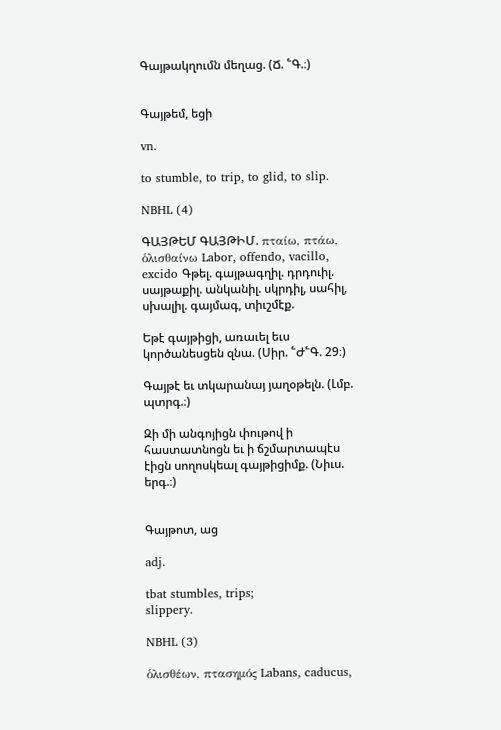Գայթակղումն մեղաց. (Ճ. ՟Գ.։)


Գայթեմ, եցի

vn.

to stumble, to trip, to glid, to slip.

NBHL (4)

ԳԱՅԹԵՄ ԳԱՅԹԻՄ. πταίω, πτάω, ὁλισθαίνω Labor, offendo, vacillo, excido Գթել. գայթագղիլ. դրդուիլ. սայթաքիլ. անկանիլ. սկրդիլ, սահիլ, սխալիլ. գայմագ, տիւշմէք.

Եթէ գայթիցի, առաւել եւս կործանեսցեն զնա. (Սիր. ՟Ժ՟Գ. 29։)

Գայթէ եւ տկարանայ յաղօթելն. (Լմբ. պտրգ.։)

Զի մի անգոյիցն փութով ի հաստատնոցն եւ ի ճշմարտապէս էիցն սողոսկեալ գայթիցիմք. (Նիւս. երգ.։)


Գայթոտ, աց

adj.

tbat stumbles, trips;
slippery.

NBHL (3)

ὁλισθέων, πτασημός Labans, caducus,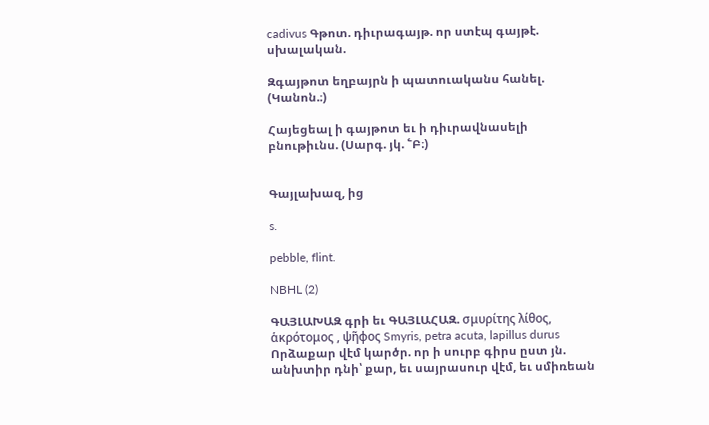cadivus Գթոտ. դիւրագայթ. որ ստէպ գայթէ. սխալական.

Զգայթոտ եղբայրն ի պատուականս հանել. (Կանոն.։)

Հայեցեալ ի գայթոտ եւ ի դիւրավնասելի բնութիւնս. (Սարգ. յկ. ՟Բ։)


Գայլախազ, ից

s.

pebble, flint.

NBHL (2)

ԳԱՅԼԱԽԱԶ գրի եւ ԳԱՅԼԱՀԱԶ. σμυρίτης λίθος, ἁκρότομος , ψῆφος Smyris, petra acuta, lapillus durus Որձաքար վէմ կարծր. որ ի սուրբ գիրս ըստ յն. անխտիր դնի՝ քար, եւ սայրասուր վէմ, եւ սմիռեան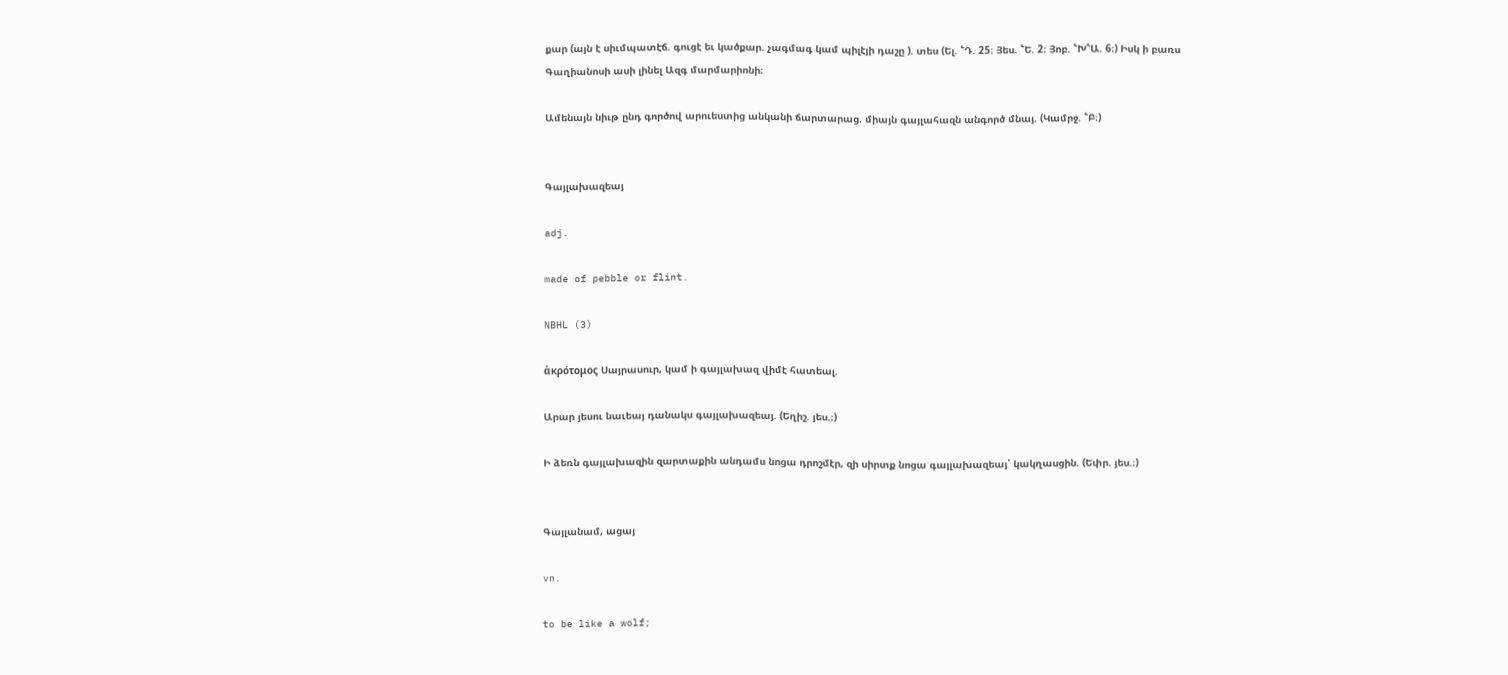քար (այն է սիւմպատէճ. գուցէ եւ կածքար. չագմագ կամ պիլէյի դաշը ). տես (Ել. ՟Դ. 25։ Յես. ՟Ե. 2։ Յոբ. ՟Խ՟Ա. 6։) Իսկ ի բառս Գաղիանոսի ասի լինել Ազգ մարմարիոնի։

Ամենայն նիւթ ընդ գործով արուեստից անկանի ճարտարաց. միայն գայլահազն անգործ մնայ. (Կամրջ. ՟Բ։)


Գայլախազեայ

adj.

made of pebble or flint.

NBHL (3)

ἁκρότομος Սայրասուր, կամ ի գայլախազ վիմէ հատեալ.

Արար յեսու նաւեայ դանակս գայլախազեայ. (Եղիշ. յես.։)

Ի ձեռն գայլախազին զարտաքին անդամս նոցա դրոշմէր, զի սիրտք նոցա գայլախազեայ՝ կակղասցին. (Եփր. յես.։)


Գայլանամ, ացայ

vn.

to be like a wolf;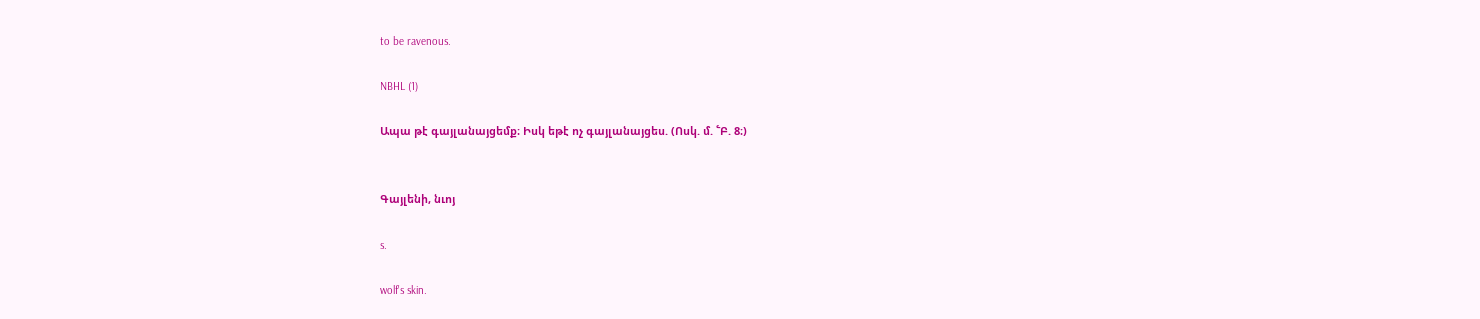to be ravenous.

NBHL (1)

Ապա թէ գայլանայցեմք։ Իսկ եթէ ոչ գայլանայցես. (Ոսկ. մ. ՟Բ. 8։)


Գայլենի, նւոյ

s.

wolf's skin.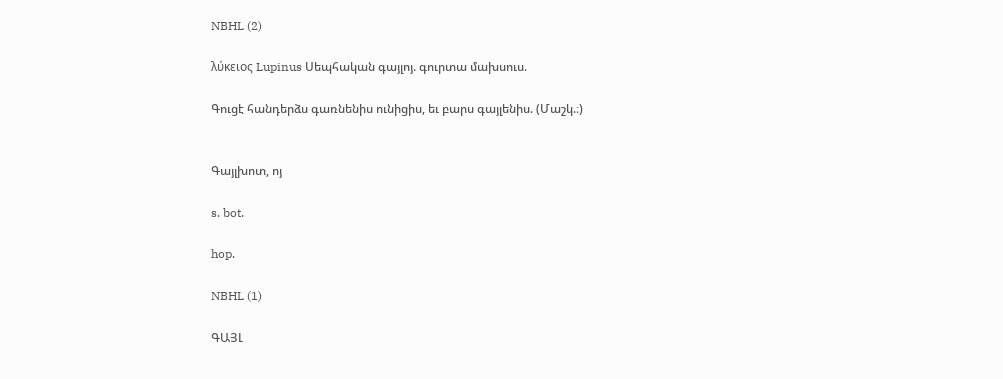NBHL (2)

λύκειος Lupinus Սեպհական գայլոյ. գուրտա մախսուս.

Գուցէ հանդերձս գառնենիս ունիցիս, եւ բարս գայլենիս. (Մաշկ.։)


Գայլխոտ, ոյ

s. bot.

hop.

NBHL (1)

ԳԱՅԼ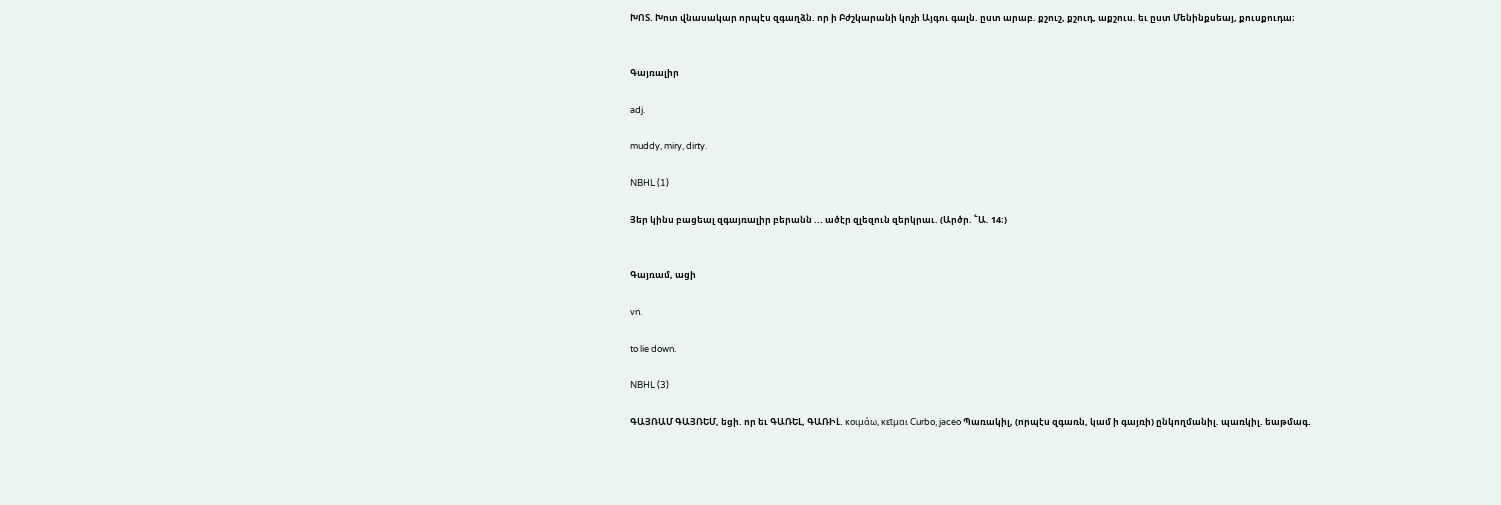ԽՈՏ. Խոտ վնասակար որպէս զգաղձն. որ ի Բժշկարանի կոչի Այգու գալն. ըստ արաբ. քշուշ, քշուդ, աքշուս. եւ ըստ Մենինքսեայ, քուսքուդա։


Գայռալիր

adj.

muddy, miry, dirty.

NBHL (1)

Յեր կինս բացեալ զգայռալիր բերանն ... ածէր զլեզուն զերկրաւ. (Արծր. ՟Ա. 14։)


Գայռամ, ացի

vn.

to lie down.

NBHL (3)

ԳԱՅՌԱՄ ԳԱՅՌԵՄ, եցի. որ եւ ԳԱՌԵԼ, ԳԱՌԻԼ. κοιμάω, κεῖμαι Curbo, jaceo Պառակիլ, (որպէս զգառն, կամ ի գայռի) ընկողմանիլ. պառկիլ. եաթմագ.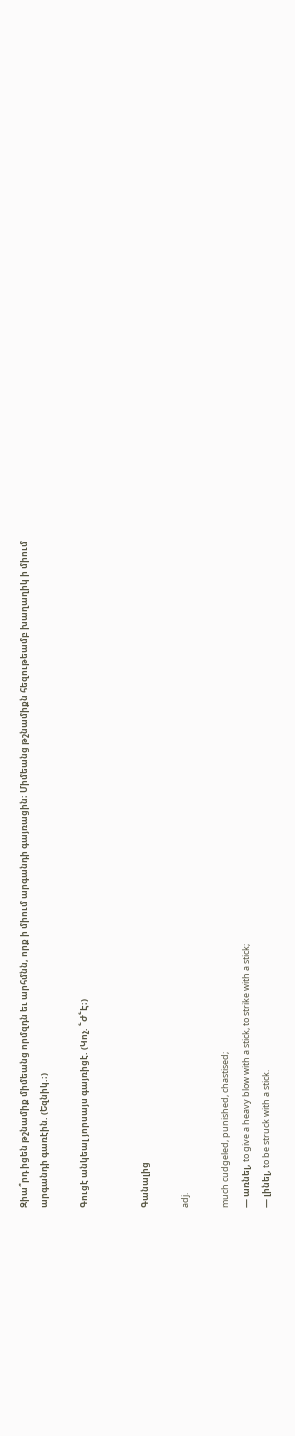Զիա՞րդ իցեն թշնամիք միմեանց որմզդն եւ արհմնն, որք ի միում արգանդի գայռացին։ Միմեանց թշնամիքն հեզութեամբ խաղաղիկ ի միում արգանդի գառէին. (Եզնիկ.։)

Գուցէ անկեալ յորսայս գայռիցէ. (Կոչ. ՟Ժ՟Է։)


Գանալից

adj.

much cudgeled, punished, chastised;
— առնել, to give a heavy blow with a stick, to strike with a stick;
— լինել, to be struck with a stick.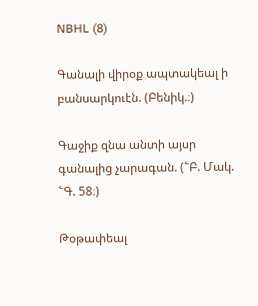NBHL (8)

Գանալի վիրօք ապտակեալ ի բանսարկուէն. (Բենիկ.։)

Գաջիք զնա անտի այսր գանալից չարագան. (՟Բ. Մակ. ՟Գ. 58։)

Թօթափեալ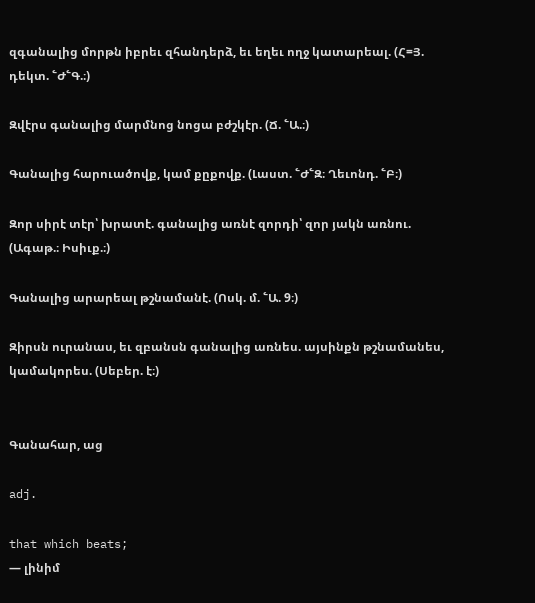զգանալից մորթն իբրեւ զհանդերձ, եւ եղեւ ողջ կատարեալ. (Հ=Յ. դեկտ. ՟Ժ՟Գ.։)

Զվէրս գանալից մարմնոց նոցա բժշկէր. (Ճ. ՟Ա.։)

Գանալից հարուածովք, կամ քըքովք. (Լաստ. ՟Ժ՟Զ։ Ղեւոնդ. ՟Բ։)

Զոր սիրէ տէր՝ խրատէ. գանալից առնէ զորդի՝ զոր յակն առնու. (Ագաթ.։ Իսիւք.։)

Գանալից արարեալ թշնամանէ. (Ոսկ. մ. ՟Ա. 9։)

Զիրսն ուրանաս, եւ զբանսն գանալից առնես. այսինքն թշնամանես, կամակորես. (Սեբեր. է։)


Գանահար, աց

adj.

that which beats;
— լինիմ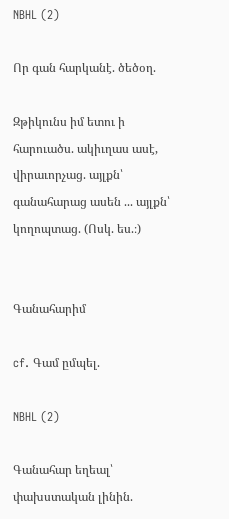NBHL (2)

Որ գան հարկանէ. ծեծօղ.

Զթիկունս իմ ետու ի հարուածս. ակիւղաս ասէ, վիրաւորչաց. այլքն՝ գանահարաց ասեն ... այլքն՝ կողոպտաց. (Ոսկ. ես.։)


Գանահարիմ

cf. Գամ ըմպել.

NBHL (2)

Գանահար եղեալ՝ փախստական լինին.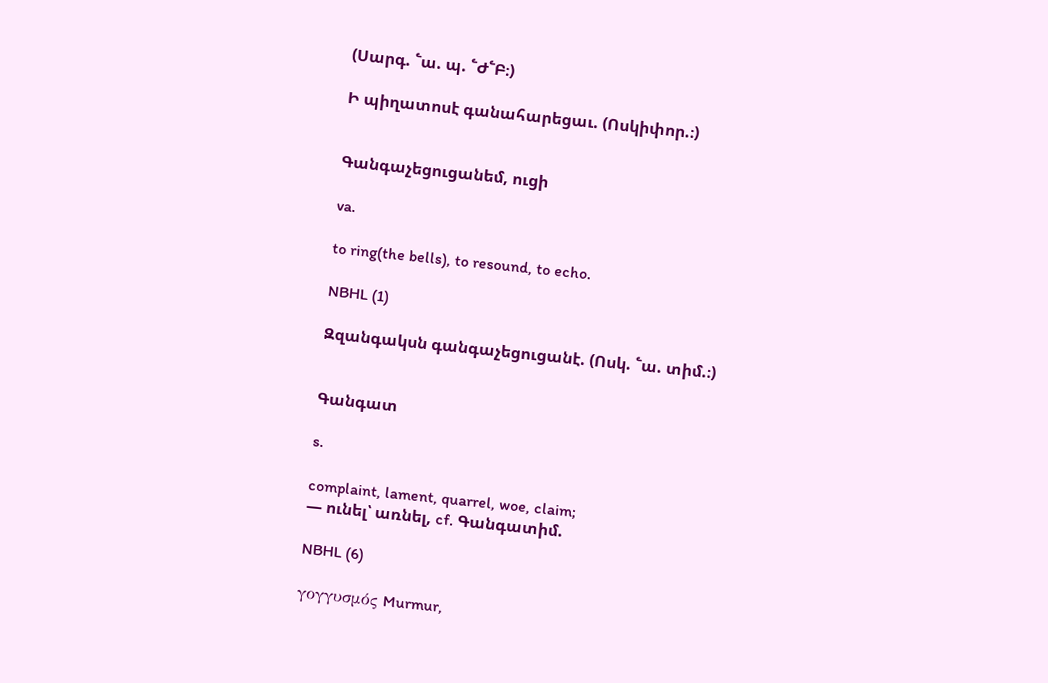(Սարգ. ՟ա. պ. ՟Ժ՟Բ։)

Ի պիղատոսէ գանահարեցաւ. (Ոսկիփոր.։)


Գանգաչեցուցանեմ, ուցի

va.

to ring(the bells), to resound, to echo.

NBHL (1)

Զզանգակսն գանգաչեցուցանէ. (Ոսկ. ՟ա. տիմ.։)


Գանգատ

s.

complaint, lament, quarrel, woe, claim;
— ունել՝ առնել, cf. Գանգատիմ.

NBHL (6)

γογγυσμός Murmur,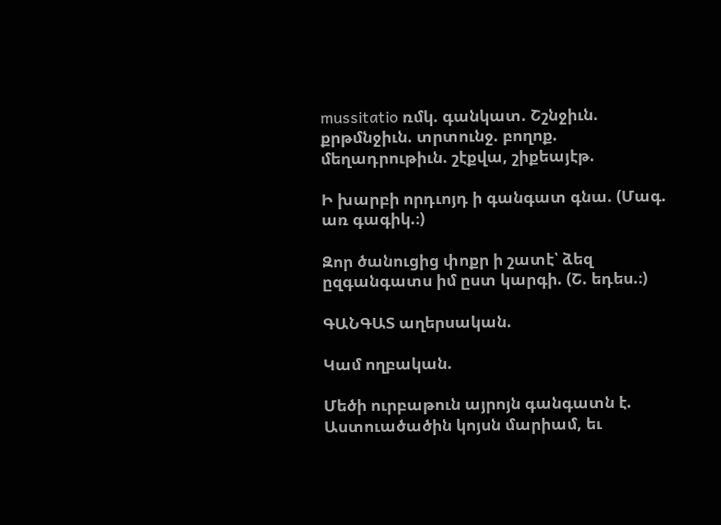mussitatio ռմկ. գանկատ. Շշնջիւն. քրթմնջիւն. տրտունջ. բողոք. մեղադրութիւն. շէքվա, շիքեայէթ.

Ի խարբի որդւոյդ ի գանգատ գնա. (Մագ. առ գագիկ.։)

Զոր ծանուցից փոքր ի շատէ՝ ձեզ ըզգանգատս իմ ըստ կարգի. (Շ. եդես.։)

ԳԱՆԳԱՏ աղերսական.

Կամ ողբական.

Մեծի ուրբաթուն այրոյն գանգատն է. Աստուածածին կոյսն մարիամ, եւ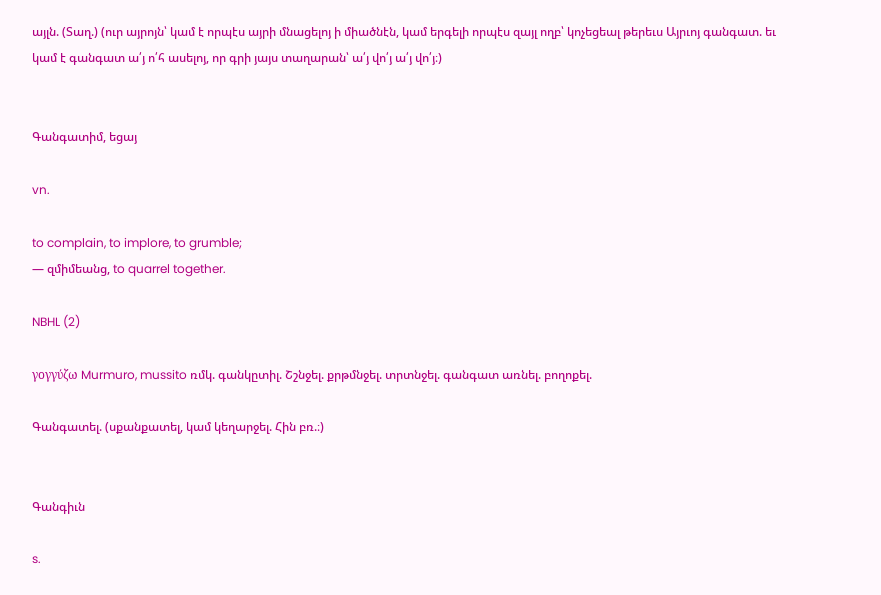այլն. (Տաղ.) (ուր այրոյն՝ կամ է որպէս այրի մնացելոյ ի միածնէն, կամ երգելի որպէս զայլ ողբ՝ կոչեցեալ թերեւս Այրւոյ գանգատ. եւ կամ է գանգատ ա՛յ ո՛հ ասելոյ, որ գրի յայս տաղարան՝ ա՛յ վո՛յ ա՛յ վո՛յ։)


Գանգատիմ, եցայ

vn.

to complain, to implore, to grumble;
— զմիմեանց, to quarrel together.

NBHL (2)

γογγύζω Murmuro, mussito ռմկ. գանկըտիլ. Շշնջել. քրթմնջել. տրտնջել. գանգատ առնել. բողոքել.

Գանգատել. (սքանքատել, կամ կեղարջել. Հին բռ.։)


Գանգիւն

s.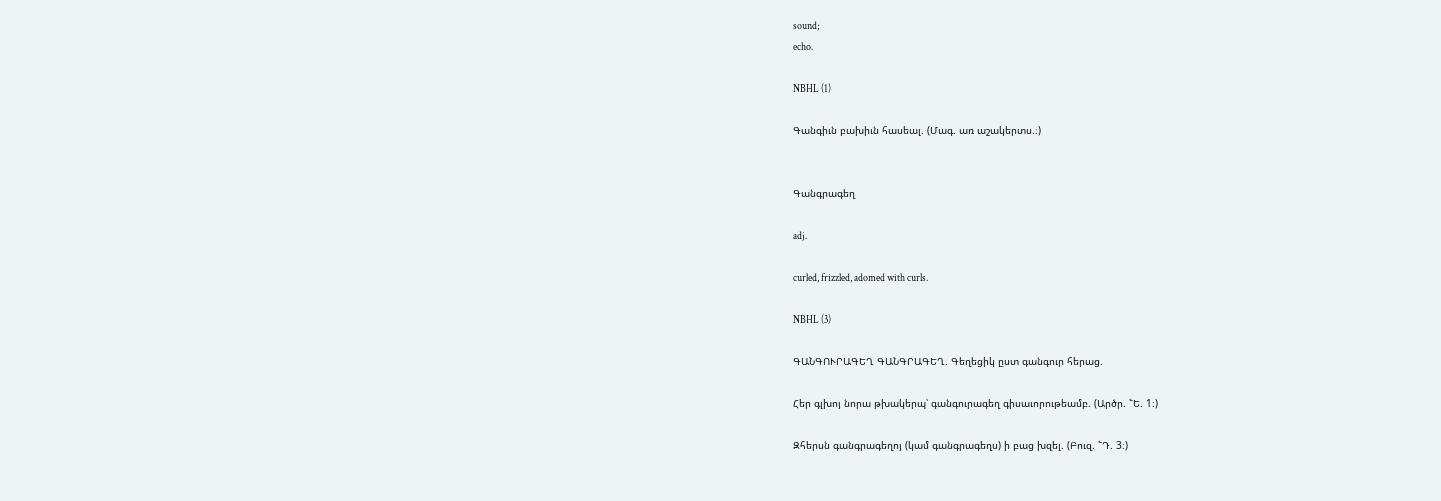sound;
echo.

NBHL (1)

Գանգիւն բախիւն հասեալ. (Մագ. առ աշակերտս.։)


Գանգրագեղ

adj.

curled, frizzled, adomed with curls.

NBHL (3)

ԳԱՆԳՈՒՐԱԳԵՂ ԳԱՆԳՐԱԳԵՂ. Գեղեցիկ ըստ գանգուր հերաց.

Հեր գլխոյ նորա թխակերպ՝ գանգուրագեղ գիսաւորութեամբ. (Արծր. ՟Ե. 1։)

Զհերսն գանգրագեղոյ (կամ գանգրագեղս) ի բաց խզել. (Բուզ. ՟Դ. 3։)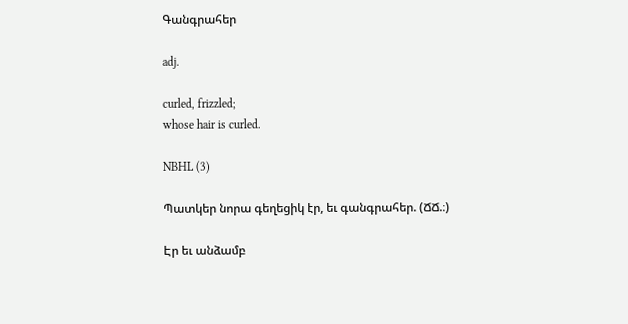Գանգրահեր

adj.

curled, frizzled;
whose hair is curled.

NBHL (3)

Պատկեր նորա գեղեցիկ էր, եւ գանգրահեր. (ՃՃ.։)

Էր եւ անձամբ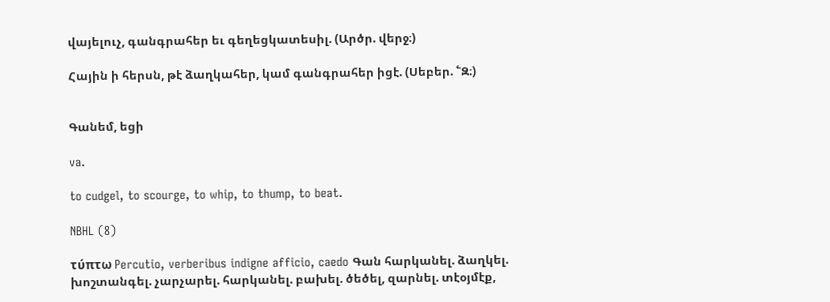վայելուչ, գանգրահեր եւ գեղեցկատեսիլ. (Արծր. վերջ։)

Հային ի հերսն, թէ ձաղկահեր, կամ գանգրահեր իցէ. (Սեբեր. ՟Զ։)


Գանեմ, եցի

va.

to cudgel, to scourge, to whip, to thump, to beat.

NBHL (8)

τύπτω Percutio, verberibus indigne afficio, caedo Գան հարկանել. ձաղկել. խոշտանգել. չարչարել. հարկանել. բախել. ծեծել, զարնել. տէօյմէք,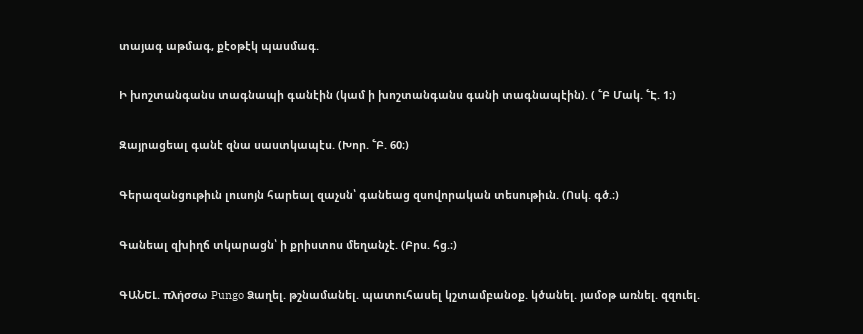տայագ աթմագ, քէօթէկ պասմագ.

Ի խոշտանգանս տագնապի գանէին (կամ ի խոշտանգանս գանի տագնապէին). ( ՟Բ Մակ. ՟Է. 1։)

Զայրացեալ գանէ զնա սաստկապէս. (Խոր. ՟Բ. 60։)

Գերազանցութիւն լուսոյն հարեալ զաչսն՝ գանեաց զսովորական տեսութիւն. (Ոսկ. գծ.։)

Գանեալ զխիղճ տկարացն՝ ի քրիստոս մեղանչէ. (Բրս. հց.։)

ԳԱՆԵԼ. πλήσσω Pungo Ձաղել. թշնամանել. պատուհասել կշտամբանօք. կծանել. յամօթ առնել. զզուել.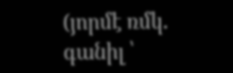(յորմէ ռմկ. գանիլ ՝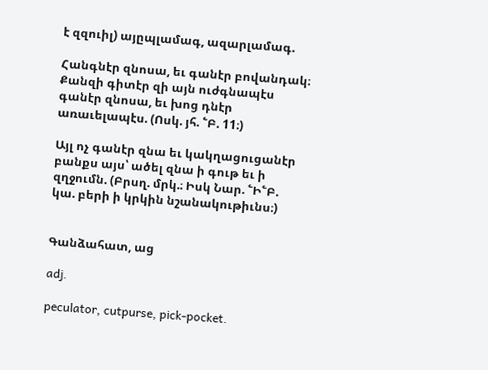է զզուիլ) այըպլամագ, ազարլամագ.

Հանգնէր զնոսա, եւ գանէր բովանդակ։ Քանզի գիտէր զի այն ուժգնապէս գանէր զնոսա, եւ խոց դնէր առաւելապէս. (Ոսկ. յհ. ՟Բ. 11։)

Այլ ոչ գանէր զնա եւ կակղացուցանէր բանքս այս՝ ածել զնա ի գութ եւ ի զղջումն. (Բրսղ. մրկ.։ Իսկ Նար. ՟Ի՟Բ. կա. բերի ի կրկին նշանակութիւնս։)


Գանձահատ, աց

adj.

peculator, cutpurse, pick-pocket.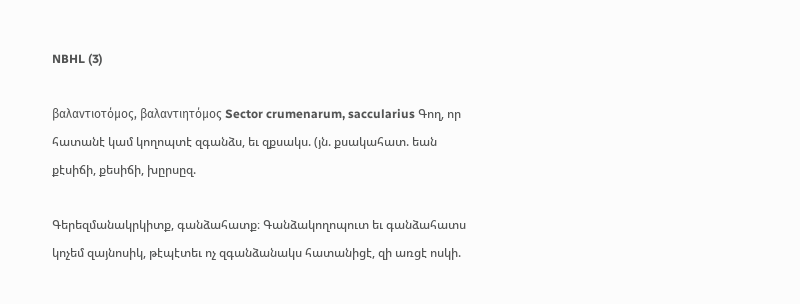NBHL (3)

βαλαντιοτόμος, βαλαντιητόμος Sector crumenarum, saccularius Գող, որ հատանէ կամ կողոպտէ զգանձս, եւ զքսակս. (յն. քսակահատ. եան քէսիճի, քեսիճի, խըրսըզ.

Գերեզմանակրկիտք, գանձահատք։ Գանձակողոպուտ եւ գանձահատս կոչեմ զայնոսիկ, թէպէտեւ ոչ զգանձանակս հատանիցէ, զի առցէ ոսկի.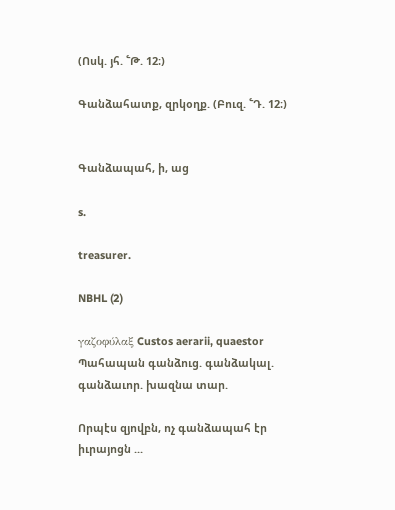(Ոսկ. յհ. ՟Թ. 12։)

Գանձահատք, զրկօղք. (Բուզ. ՟Դ. 12։)


Գանձապահ, ի, աց

s.

treasurer.

NBHL (2)

γαζοφύλαξ Custos aerarii, quaestor Պահապան գանձուց. գանձակալ. գանձաւոր. խազնա տար.

Որպէս զյովբն, ոչ գանձապահ էր իւրայոցն ...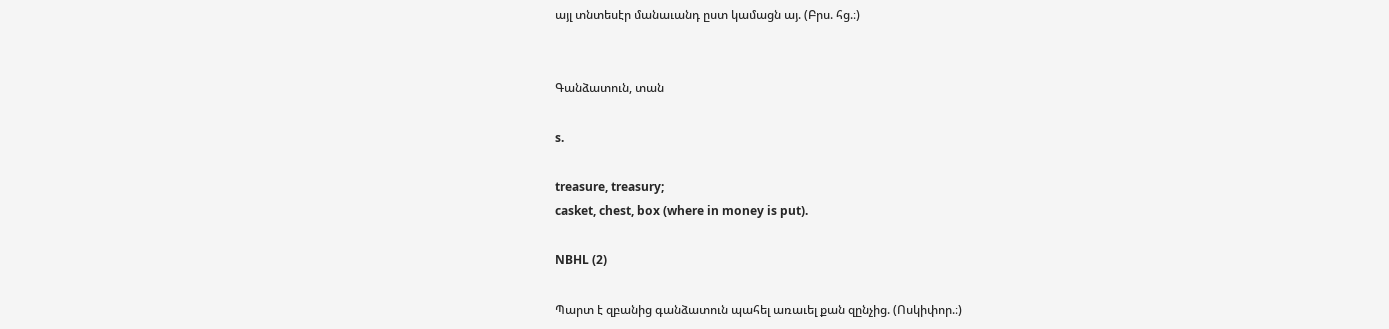այլ տնտեսէր մանաւանդ ըստ կամացն այ. (Բրս. հց.։)


Գանձատուն, տան

s.

treasure, treasury;
casket, chest, box (where in money is put).

NBHL (2)

Պարտ է զբանից գանձատուն պահել առաւել քան զընչից. (Ոսկիփոր.։)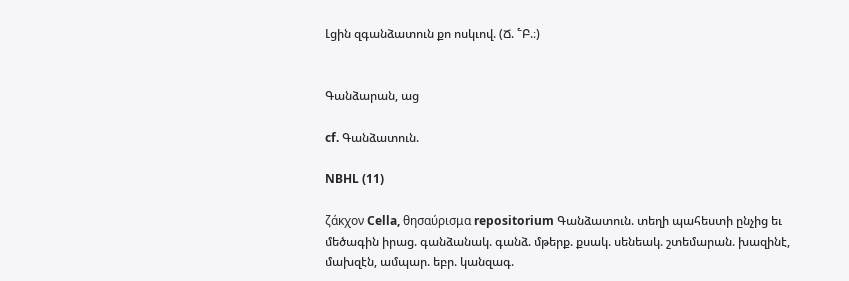Լցին զգանձատուն քո ոսկւով. (Ճ. ՟Բ.։)


Գանձարան, աց

cf. Գանձատուն.

NBHL (11)

ζάκχον Cella, θησαύρισμα repositorium Գանձատուն. տեղի պահեստի ընչից եւ մեծագին իրաց. գանձանակ. գանձ. մթերք. քսակ. սենեակ. շտեմարան. խազինէ, մախզէն, ամպար. եբր. կանզագ.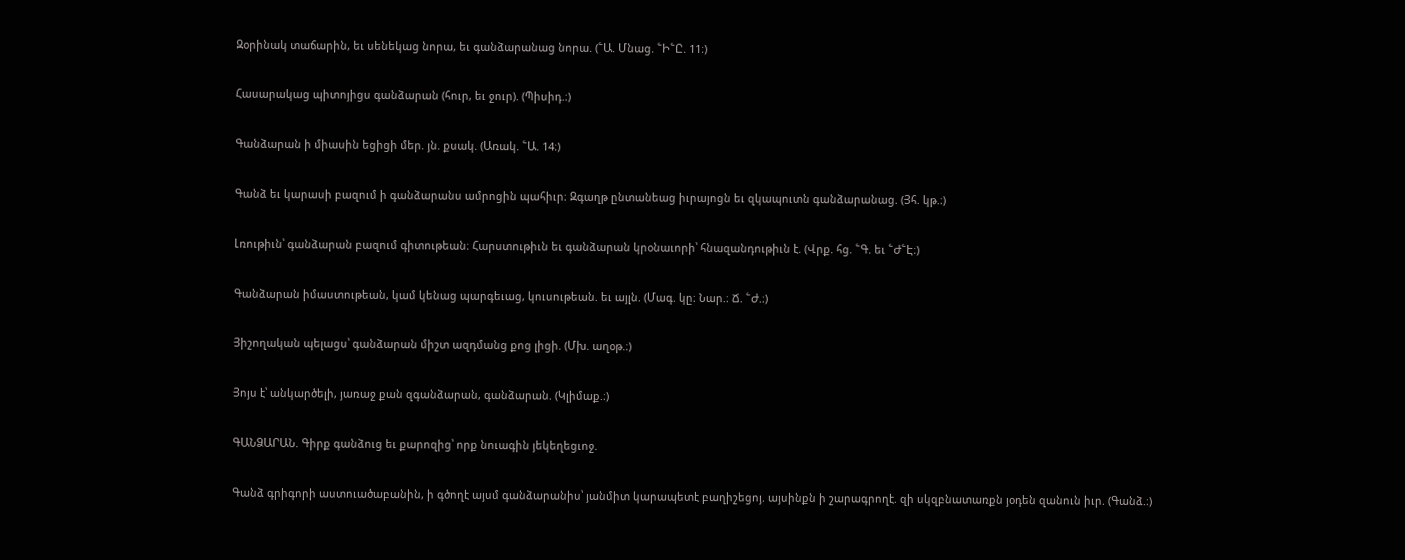Զօրինակ տաճարին, եւ սենեկաց նորա, եւ գանձարանաց նորա. (՟Ա. Մնաց. ՟Ի՟Ը. 11։)

Հասարակաց պիտոյիցս գանձարան (հուր, եւ ջուր). (Պիսիդ.։)

Գանձարան ի միասին եցիցի մեր. յն. քսակ. (Առակ. ՟Ա. 14։)

Գանձ եւ կարասի բազում ի գանձարանս ամրոցին պահիւր։ Զգաղթ ընտանեաց իւրայոցն եւ զկապուտն գանձարանաց. (Յհ. կթ.։)

Լռութիւն՝ գանձարան բազում գիտութեան։ Հարստութիւն եւ գանձարան կրօնաւորի՝ հնազանդութիւն է. (Վրք. հց. ՟Գ. եւ ՟Ժ՟Է։)

Գանձարան իմաստութեան, կամ կենաց պարգեւաց, կուսութեան. եւ այլն. (Մագ. կը։ Նար.։ Ճ. ՟Ժ.։)

Յիշողական պելացս՝ գանձարան միշտ ազդմանց քոց լիցի. (Մխ. աղօթ.։)

Յոյս է՝ անկարծելի, յառաջ քան զգանձարան, գանձարան. (Կլիմաք.։)

ԳԱՆՁԱՐԱՆ. Գիրք գանձուց եւ քարոզից՝ որք նուագին յեկեղեցւոջ.

Գանձ գրիգորի աստուածաբանին, ի գծողէ այսմ գանձարանիս՝ յանմիտ կարապետէ բաղիշեցոյ. այսինքն ի շարագրողէ. զի սկզբնատառքն յօդեն զանուն իւր. (Գանձ.։)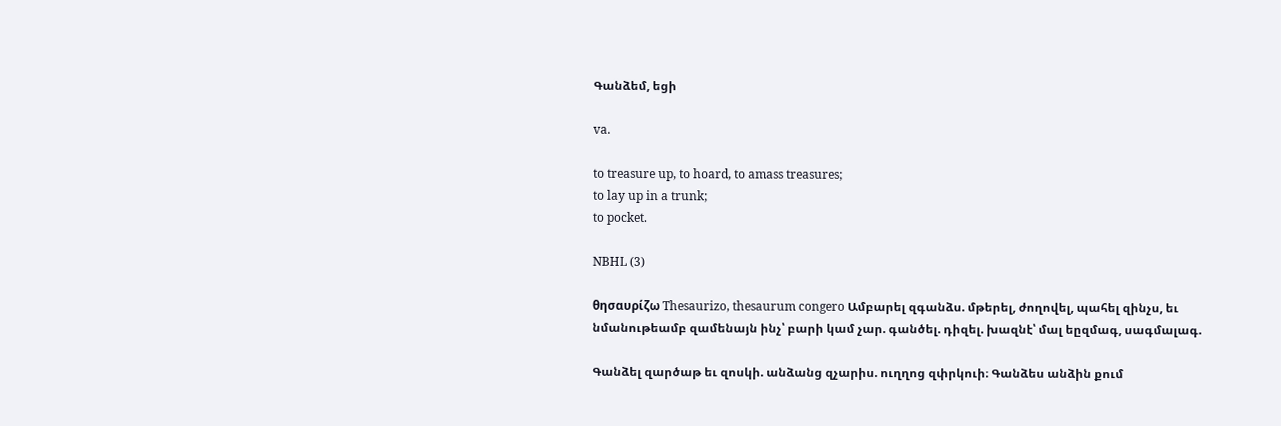Գանձեմ, եցի

va.

to treasure up, to hoard, to amass treasures;
to lay up in a trunk;
to pocket.

NBHL (3)

θησαυρίζω Thesaurizo, thesaurum congero Ամբարել զգանձս. մթերել, ժողովել, պահել զինչս, եւ նմանութեամբ զամենայն ինչ՝ բարի կամ չար. գանծել. դիզել. խազնէ՝ մալ եըզմագ, սագմալագ.

Գանձել զարծաթ եւ զոսկի. անձանց զչարիս. ուղղոց զփրկուի։ Գանձես անձին քում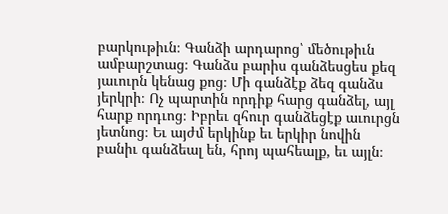բարկութիւն։ Գանձի արդարոց՝ մեծութիւն ամբարշտաց։ Գանձս բարիս գանձեսցես քեզ յաւուրն կենաց քոց։ Մի գանձէք ձեզ գանձս յերկրի։ Ոչ պարտին որդիք հարց գանձել, այլ հարք որդւոց։ Իբրեւ զհուր գանձեցէք աւուրցն յետնոց։ Եւ այժմ երկինք եւ երկիր նովին բանիւ գանձեալ են, հրոյ պահեալք, եւ այլն։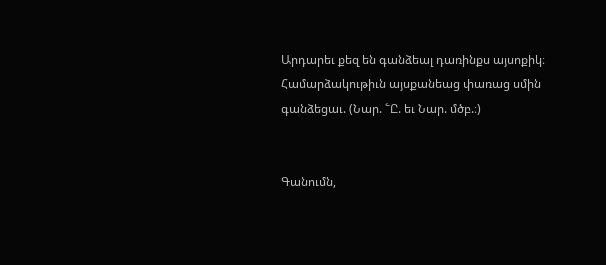Արդարեւ քեզ են գանձեալ դառինքս այսոքիկ։ Համարձակութիւն այսքանեաց փառաց սմին գանձեցաւ. (Նար. ՟Ը. եւ Նար. մծբ.։)


Գանումն,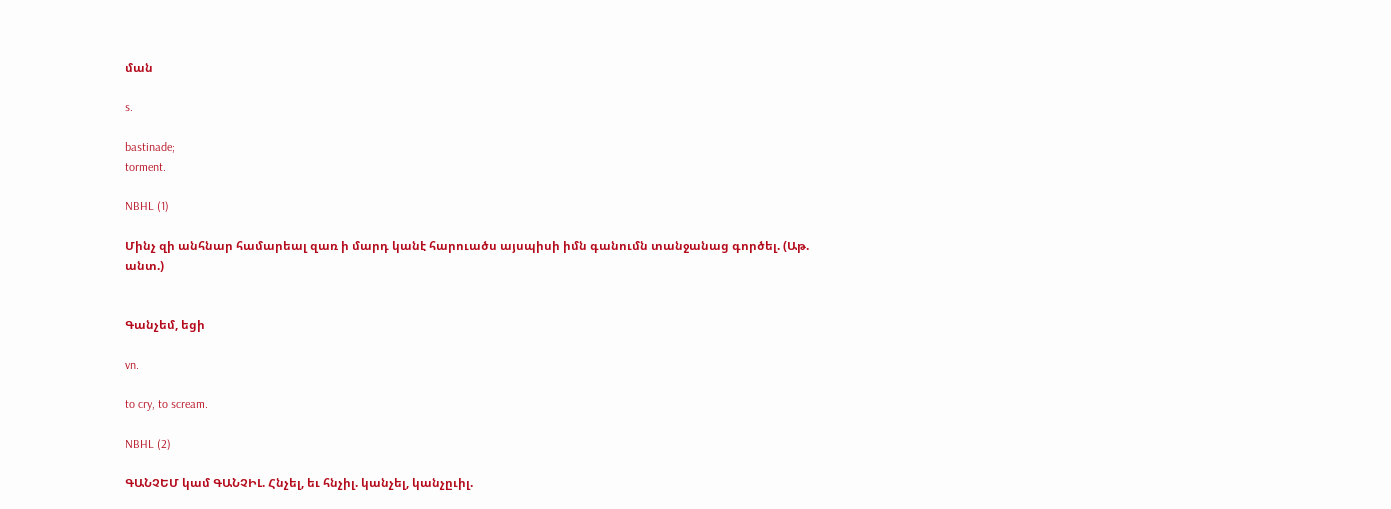ման

s.

bastinade;
torment.

NBHL (1)

Մինչ զի անհնար համարեալ զառ ի մարդ կանէ հարուածս այսպիսի իմն գանումն տանջանաց գործել. (Աթ. անտ.)


Գանչեմ, եցի

vn.

to cry, to scream.

NBHL (2)

ԳԱՆՉԵՄ կամ ԳԱՆՉԻԼ. Հնչել, եւ հնչիլ. կանչել, կանչըւիլ.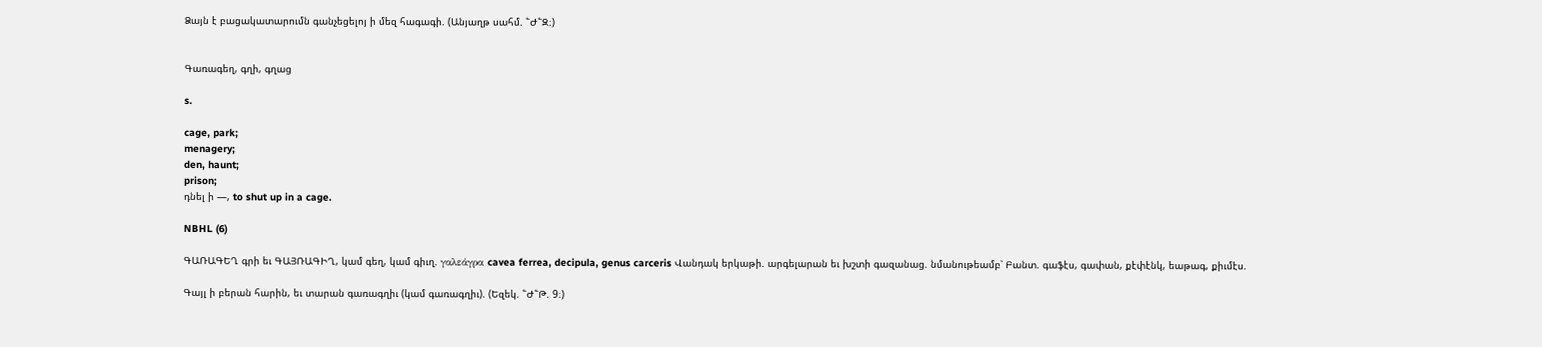Ձայն է բացակատարումն գանչեցելոյ ի մեզ հագագի. (Անյաղթ սահմ. ՟Ժ՟Զ։)


Գառագեղ, գղի, գղաց

s.

cage, park;
menagery;
den, haunt;
prison;
դնել ի —, to shut up in a cage.

NBHL (6)

ԳԱՌԱԳԵՂ գրի եւ ԳԱՅՌԱԳԻՂ, կամ գեղ, կամ գիւղ. γαλεάγρα cavea ferrea, decipula, genus carceris Վանդակ երկաթի. արգելարան եւ խշտի գազանաց. նմանութեամբ՝ Բանտ. գաֆէս, գափան, քէփէնկ, եաթագ, քիւմէս.

Գայլ ի բերան հարին, եւ տարան գառագղիւ (կամ գառագղիւ). (Եզեկ. ՟Ժ՟Թ. 9։)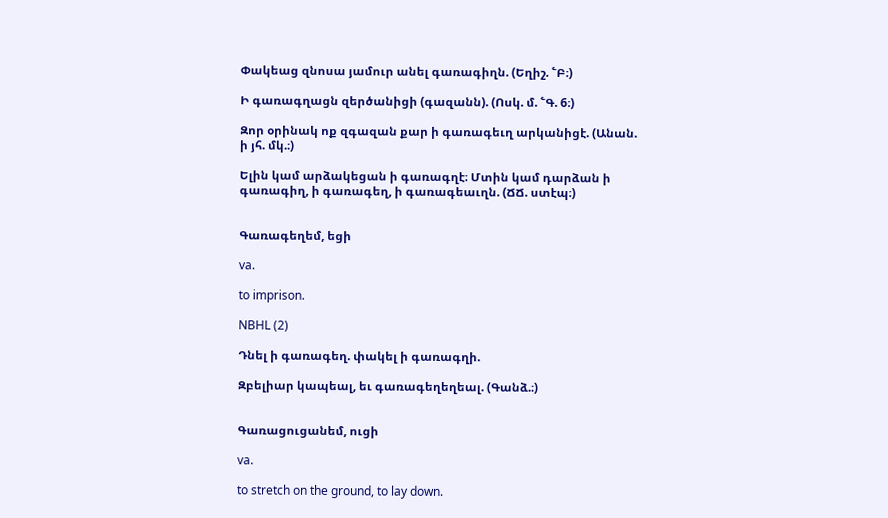Փակեաց զնոսա յամուր անել գառագիղն. (Եղիշ. ՟Բ։)

Ի գառագղացն զերծանիցի (գազանն). (Ոսկ. մ. ՟Գ. 6։)

Զոր օրինակ ոք զգազան քար ի գառագեւղ արկանիցէ. (Անան. ի յհ. մկ.։)

Ելին կամ արձակեցան ի գառագղէ։ Մտին կամ դարձան ի գառագիղ, ի գառագեղ, ի գառագեաւղն. (ՃՃ. ստէպ։)


Գառագեղեմ, եցի

va.

to imprison.

NBHL (2)

Դնել ի գառագեղ. փակել ի գառագղի.

Զբելիար կապեալ, եւ գառագեղեղեալ. (Գանձ.։)


Գառացուցանեմ, ուցի

va.

to stretch on the ground, to lay down.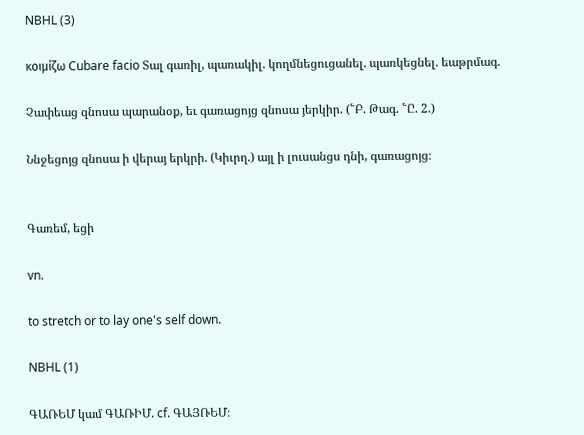NBHL (3)

κοιμίζω Cubare facio Տալ գառիլ, պառակիլ. կողմնեցուցանել. պառկեցնել. եաթրմագ.

Չափեաց զնոսա պարանօք, եւ գառացոյց զնոսա յերկիր. (՟Բ. Թագ. ՟Ը. 2.)

Ննջեցոյց զնոսա ի վերայ երկրի. (Կիւրղ.) այլ ի լուսանցս դնի, գառացոյց։


Գառեմ, եցի

vn.

to stretch or to lay one's self down.

NBHL (1)

ԳԱՌԵՄ կամ ԳԱՌԻՄ. cf. ԳԱՅՌԵՄ։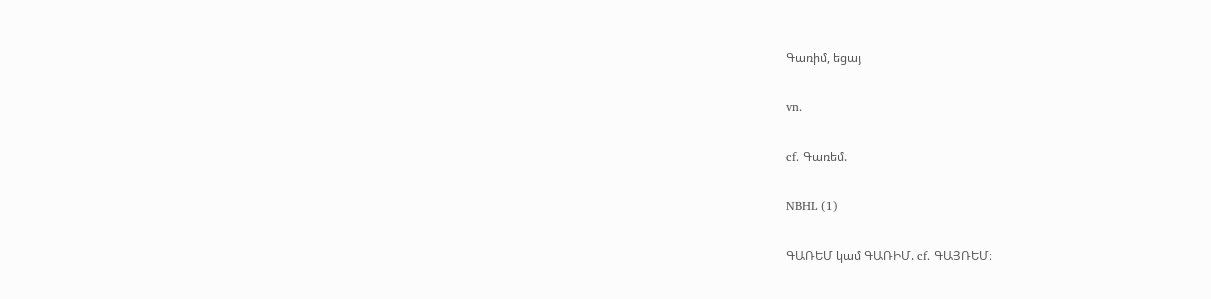Գառիմ, եցայ

vn.

cf. Գառեմ.

NBHL (1)

ԳԱՌԵՄ կամ ԳԱՌԻՄ. cf. ԳԱՅՌԵՄ։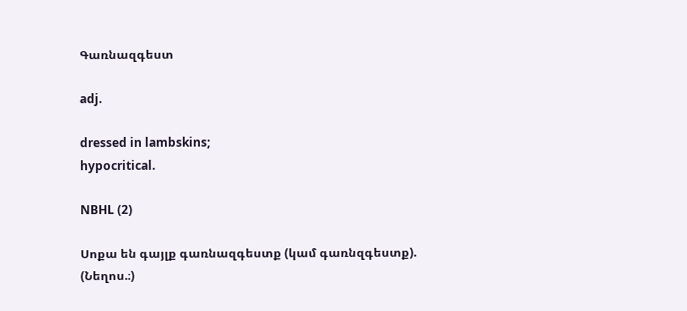Գառնազգեստ

adj.

dressed in lambskins;
hypocritical.

NBHL (2)

Սոքա են գայլք գառնազգեստք (կամ գառնզգեստք). (Նեղոս.։)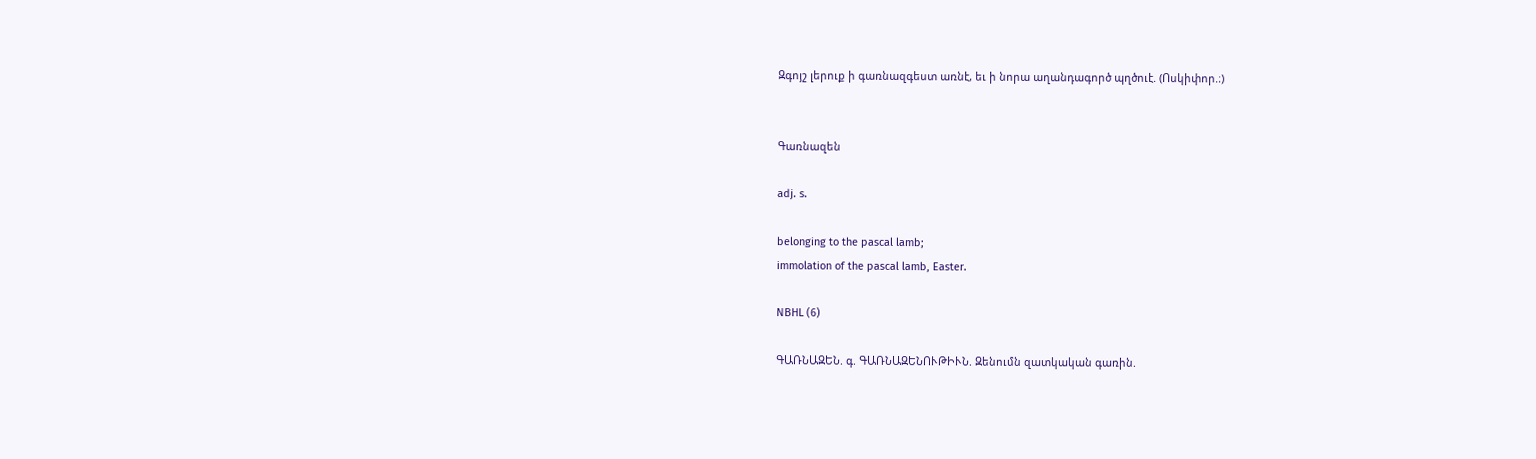Զգոյշ լերուք ի գառնազգեստ առնէ, եւ ի նորա աղանդագործ պղծուէ. (Ոսկիփոր.։)


Գառնազեն

adj. s.

belonging to the pascal lamb;
immolation of the pascal lamb, Easter.

NBHL (6)

ԳԱՌՆԱԶԵՆ. գ. ԳԱՌՆԱԶԵՆՈՒԹԻՒՆ. Զենումն զատկական գառին.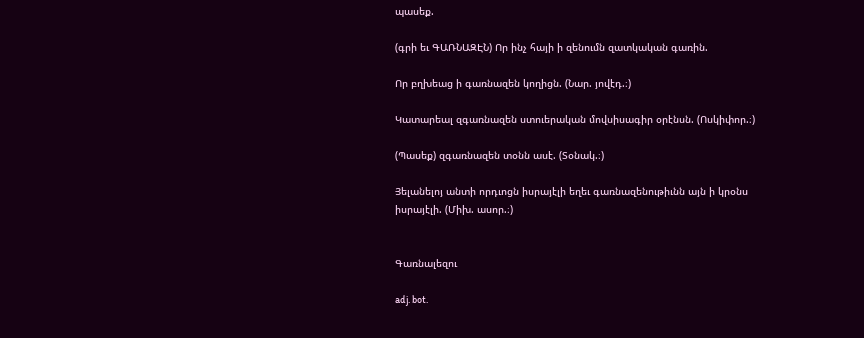պասեք.

(գրի եւ ԳԱՌՆԱԶԷՆ) Որ ինչ հայի ի զենումն զատկական գառին.

Որ բղխեաց ի գառնազեն կողիցն. (Նար. յովէդ.։)

Կատարեալ զգառնազեն ստուերական մովսիսագիր օրէնսն. (Ոսկիփոր.։)

(Պասեք) զգառնազեն տօնն ասէ. (Տօնակ.։)

Յելանելոյ անտի որդւոցն իսրայէլի եղեւ գառնազենութիւնն այն ի կրօնս իսրայէլի. (Միխ. ասոր.։)


Գառնալեզու

adj. bot.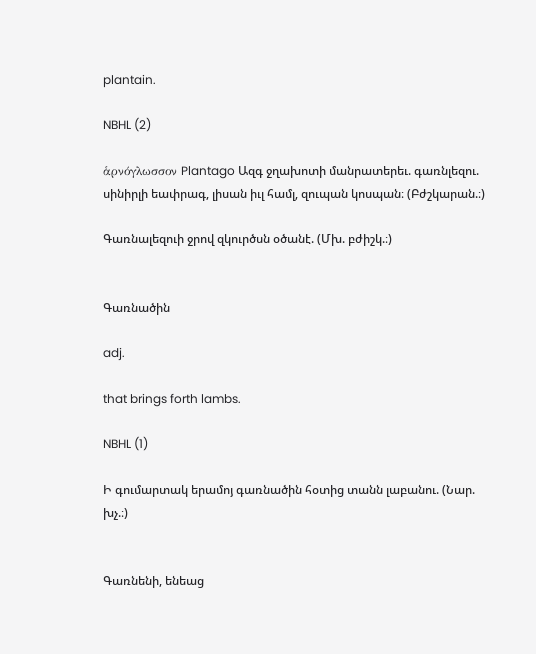plantain.

NBHL (2)

ἁρνόγλωσσον Plantago Ազգ ջղախոտի մանրատերեւ. գառնլեզու. սինիրլի եափրագ, լիսան իւլ համլ, զուպան կոսպան։ (Բժշկարան.։)

Գառնալեզուի ջրով զկուրծսն օծանէ. (Մխ. բժիշկ.։)


Գառնածին

adj.

that brings forth lambs.

NBHL (1)

Ի գումարտակ երամոյ գառնածին հօտից տանն լաբանու. (Նար. խչ.։)


Գառնենի, ենեաց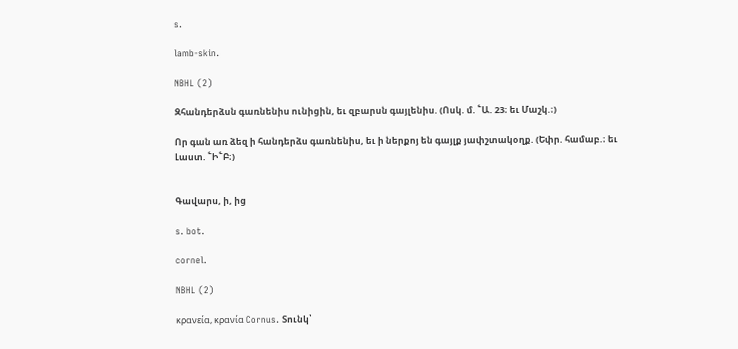s.

lamb-skin.

NBHL (2)

Զհանդերձսն գառնենիս ունիցին, եւ զբարսն գայլենիս. (Ոսկ. մ. ՟Ա. 23։ եւ Մաշկ.։)

Որ գան առ ձեզ ի հանդերձս գառնենիս, եւ ի ներքոյ են գայլք յափշտակօղք. (Եփր. համաբ.։ եւ Լաստ. ՟Ի՟Բ։)


Գավարս, ի, ից

s. bot.

cornel.

NBHL (2)

κρανεία, κρανία Cornus. Տունկ՝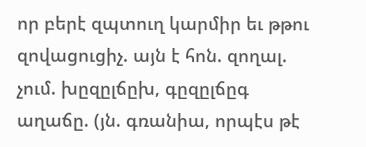որ բերէ զպտուղ կարմիր եւ թթու զովացուցիչ. այն է հոն. զողալ. չում. խըզըլճըխ, գըզըլճըգ աղաճը. (յն. գռանիա, որպէս թէ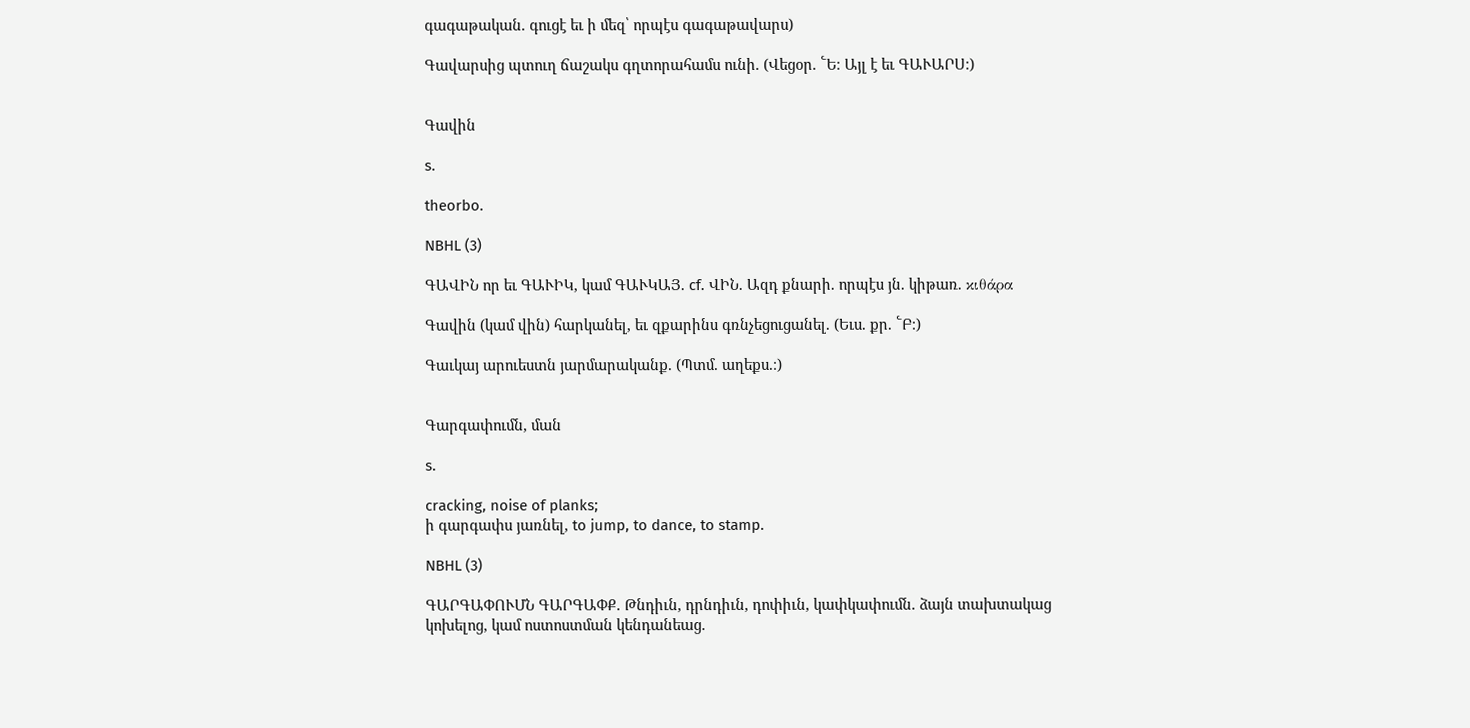գագաթական. գուցէ եւ ի մեզ՝ որպէս գագաթավարս)

Գավարսից պտուղ ճաշակս գղտորահամս ունի. (Վեցօր. ՟Ե։ Այլ է եւ ԳԱՒԱՐՍ։)


Գավին

s.

theorbo.

NBHL (3)

ԳԱՎԻՆ որ եւ ԳԱՒԻԿ, կամ ԳԱՒԿԱՅ. cf. ՎԻՆ. Ազդ քնարի. որպէս յն. կիթառ. κιθάρα

Գավին (կամ վին) հարկանել, եւ զքարինս գռնչեցուցանել. (Եւս. քր. ՟Բ։)

Գաւկայ արուեստն յարմարականք. (Պտմ. աղեքս.։)


Գարգափումն, ման

s.

cracking, noise of planks;
ի գարգափս յառնել, to jump, to dance, to stamp.

NBHL (3)

ԳԱՐԳԱՓՈՒՄՆ ԳԱՐԳԱՓՔ. Թնդիւն, դրնդիւն, դոփիւն, կափկափումն. ձայն տախտակաց կոխելոց, կամ ոստոստման կենդանեաց.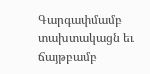Գարգափմամբ տախտակացն եւ ճայթբամբ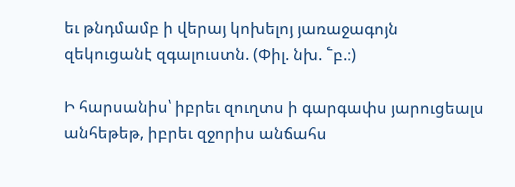եւ թնդմամբ ի վերայ կոխելոյ յառաջագոյն զեկուցանէ զգալուստն. (Փիլ. նխ. ՟բ.։)

Ի հարսանիս՝ իբրեւ զուղտս ի գարգափս յարուցեալս անհեթեթ, իբրեւ զջորիս անճահս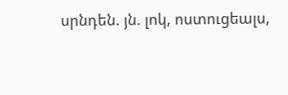սրնդեն. յն. լոկ, ոստուցեալս,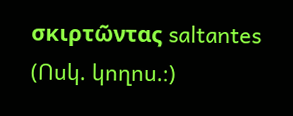σκιρτῶντας saltantes (Ոսկ. կողոս.։)